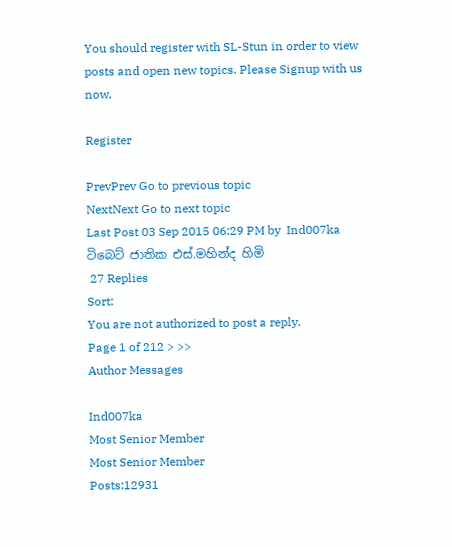You should register with SL-Stun in order to view posts and open new topics. Please Signup with us now.

Register

PrevPrev Go to previous topic
NextNext Go to next topic
Last Post 03 Sep 2015 06:29 PM by  Ind007ka
ටිබෙට් ජාතික එස්.මහින්ද හිමි
 27 Replies
Sort:
You are not authorized to post a reply.
Page 1 of 212 > >>
Author Messages

Ind007ka
Most Senior Member
Most Senior Member
Posts:12931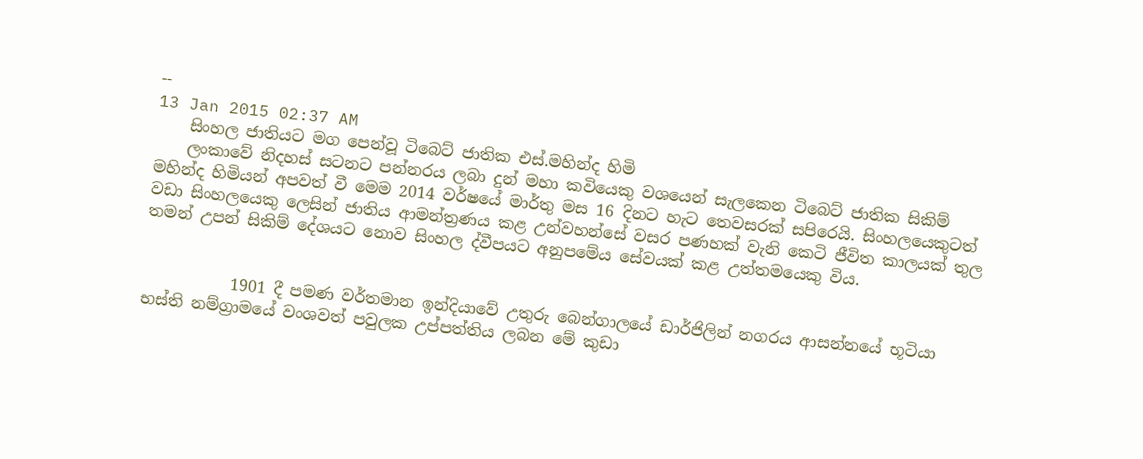--
13 Jan 2015 02:37 AM
    සිංහල ජාතියට මග පෙන්වූ ටිබෙට් ජාතික එස්.මහින්ද හිමි
    ලංකාවේ නිදහස් සටනට පන්නරය ලබා දුන් මහා කවියෙකු වශයෙන් සැලකෙන ටිබෙට් ජාතික සිකිම් මහින්ද හිමියන් අපවත් වී මෙම 2014 වර්ෂයේ මාර්තු මස 16 දිනට හැට තෙවසරක් සපිරෙයි. සිංහලයෙකුටත් වඩා සිංහලයෙකු ලෙසින් ජාතිය ආමන්ත්‍රණය කළ උන්වහන්සේ වසර පණහක් වැනි කෙටි ජීවිත කාලයක් තුල තමන් උපන් සිකිම් දේශයට නොව සිංහල ද්වීපයට අනුපමේය සේවයක් කළ උත්තමයෙකු විය.


           1901 දී පමණ වර්තමාන ඉන්දියාවේ උතුරු බෙන්ගාලයේ ඩාර්ජිලින් නගරය ආසන්නයේ භූටියා භස්ති නම්ග්‍රාමයේ වංශවත් පවුලක උප්පත්තිය ලබන මේ කුඩා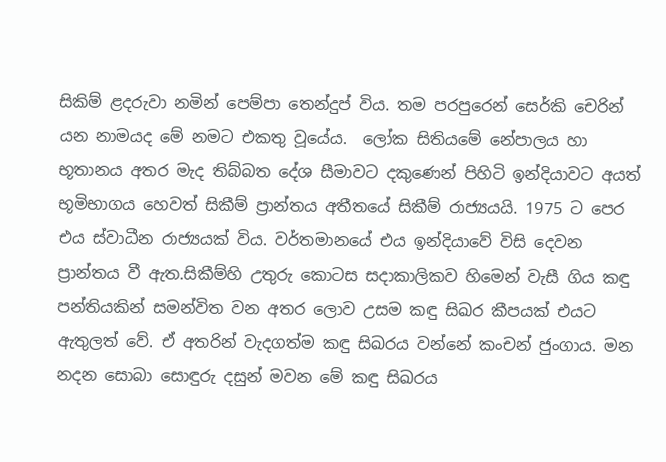සිකිම් ළදරුවා නමින් පෙම්පා තෙන්දුප් විය. තම පරපුරෙන් සෙර්කි චෙරින් යන නාමයද මේ නමට එකතු වූයේය.  ලෝක සිතියමේ නේපාලය හා භූතානය අතර මැද තිබ්බත දේශ සීමාවට දකුණෙන් පිහිටි ඉන්දියාවට අයත් භූමිභාගය හෙවත් සිකීම් ප්‍රාන්තය අතීතයේ සිකීම් රාජ්‍යයයි. 1975 ට පෙර එය ස්වාධීන රාජ්‍යයක් විය. වර්තමානයේ එය ඉන්දියාවේ විසි දෙවන ප්‍රාන්තය වී ඇත.සිකීම්හි උතුරු කොටස සදාකාලිකව හිමෙන් වැසී ගිය කඳු පන්තියකින් සමන්විත වන අතර ලොව උසම කඳු සිඛර කීපයක් එයට ඇතුලත් වේ. ඒ අතරින් වැදගත්ම කඳු සිඛරය වන්නේ කංචන් ජුංගාය. මන නදන සොබා සොඳුරු දසුන් මවන මේ කඳු සිඛරය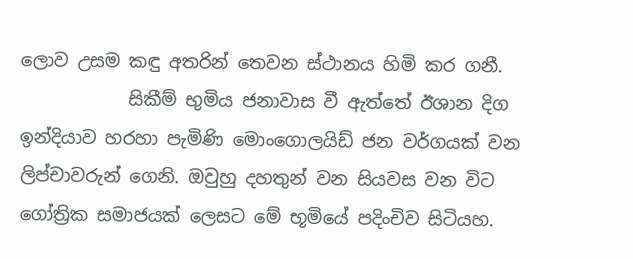ලොව උසම කඳු අතරින් තෙවන ස්ථානය හිමි කර ගනී.
            සිකීම් භුමිය ජනාවාස වී ඇත්තේ ඊශාන දිග ඉන්දියාව හරහා පැමිණි මොංගොලයිඩ් ජන වර්ගයක් වන ලිප්චාවරුන් ගෙනි. ඔවුහු දහතුන් වන සියවස වන විට ගෝත්‍රික සමාජයක් ලෙසට මේ භූමියේ පදිංචිව සිටියහ.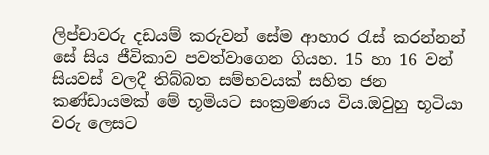ලිප්චාවරු දඩයම් කරුවන් සේම ආහාර රැස් කරන්නන් සේ සිය ජීවිකාව පවත්වාගෙන ගියහ. 15 හා 16 වන් සියවස් වලදී තිබ්බත සම්භවයක් සහිත ජන කණ්ඩායමක් මේ භූමියට සංක්‍රමණය විය.ඔවුහු භූටියා වරු ලෙසට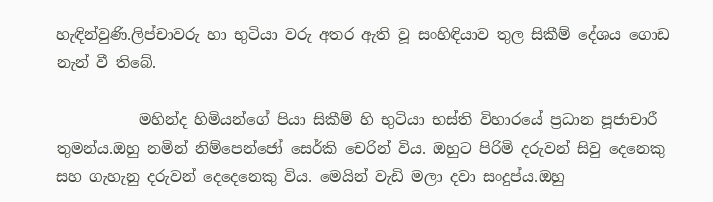හැඳින්වුණි.ලිප්චාවරු හා භුටියා වරු අතර ඇති වූ සංහිඳියාව තුල සිකීම් දේශය ගොඩ නැන් වී තිබේ.

           මහින්ද හිමියන්ගේ පියා සිකීම් හි භුටියා භස්ති විහාරයේ ප්‍රධාන පූජාචාරී තුමන්ය.ඔහු නමින් නිම්පෙන්ජෝ සෙර්කි චෙරින් විය. ඔහුට පිරිමි දරුවන් සිවු දෙනෙකු සහ ගැහැනු දරුවන් දෙදෙනෙකු විය. මෙයින් වැඩි මලා දවා සංදුප්ය.ඔහු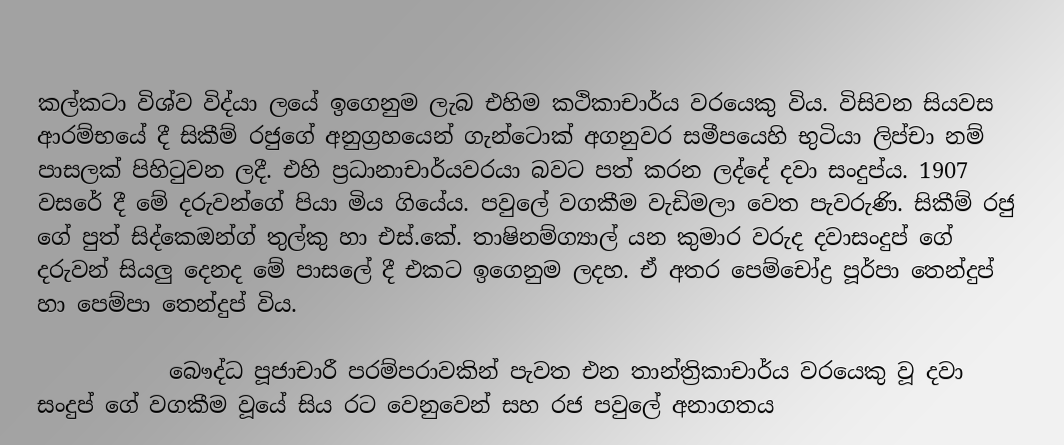කල්කටා විශ්ව විද්යා ලයේ ඉගෙනුම ලැබ එහිම කථිකාචාර්ය වරයෙකු විය. විසිවන සියවස ආරම්භයේ දී සිකීම් රජුගේ අනුග්‍රහයෙන් ගැන්ටොක් අගනුවර සමීපයෙහි භුටියා ලිප්චා නම් පාසලක් පිහිටුවන ලදී. එහි ප්‍රධානාචාර්යවරයා බවට පත් කරන ලද්දේ දවා සංදුප්ය. 1907 වසරේ දී මේ දරුවන්ගේ පියා මිය ගියේය. පවුලේ වගකීම වැඩිමලා වෙත පැවරුණි. සිකීම් රජු ගේ පුත් සිද්කෙඔන්ග් තුල්කු හා එස්.කේ. තාෂිනම්ග්‍යාල් යන කුමාර වරුද දවාසංදුප් ගේ දරුවන් සියලු දෙනද මේ පාසලේ දී එකට ඉගෙනුම ලදහ. ඒ අතර පෙම්චෝද්‍ර පූර්පා තෙන්දුප් හා පෙම්පා තෙන්දුප් විය.

            බෞද්ධ පූජාචාරී පරම්පරාවකින් පැවත එන තාන්ත්‍රිකාචාර්ය වරයෙකු වූ දවා සංදුප් ගේ වගකීම වූයේ සිය රට වෙනුවෙන් සහ රජ පවුලේ අනාගතය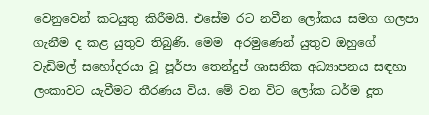වෙනුවෙන් කටයුතු කිරීමයි. එසේම රට නවීන ලෝකය සමග ගලපා ගැනීම ද කළ යුතුව තිබුණි. මෙම  අරමුණෙන් යුතුව ඔහුගේ වැඩිමල් සහෝදරයා වූ පූර්පා තෙන්දුප් ශාසනික අධ්‍යාපනය සඳහා ලංකාවට යැවීමට තීරණය විය. මේ වන විට ලෝක ධර්ම දූත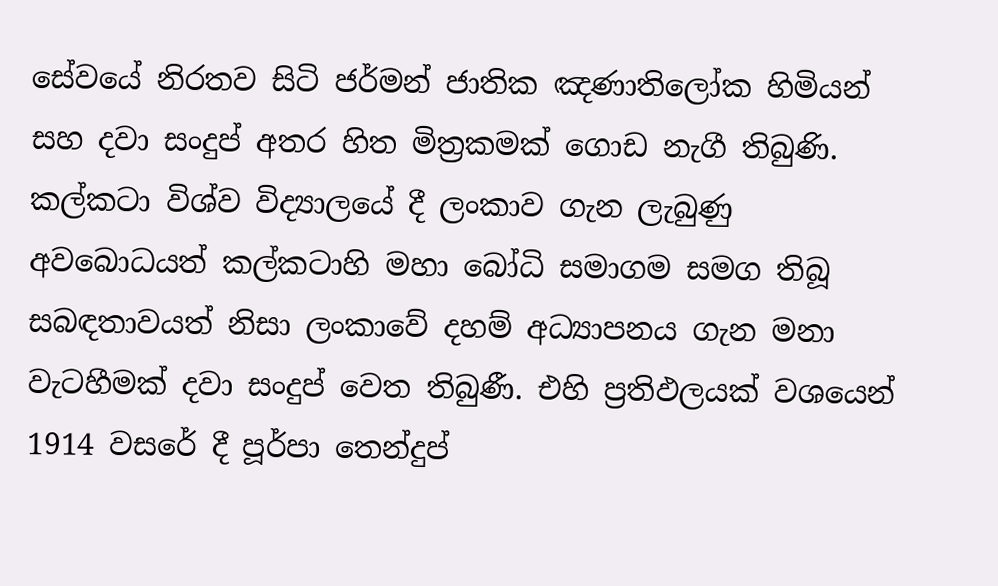සේවයේ නිරතව සිටි ජර්මන් ජාතික ඤණාතිලෝක හිමියන් සහ දවා සංදුප් අතර හිත මිත්‍රකමක් ගොඩ නැගී තිබුණි. කල්කටා විශ්ව විද්‍යාලයේ දී ලංකාව ගැන ලැබුණු අවබොධයත් කල්කටාහි මහා බෝධි සමාගම සමග තිබූ සබඳතාවයත් නිසා ලංකාවේ දහම් අධ්‍යාපනය ගැන මනා වැටහීමක් දවා සංදුප් වෙත තිබුණී. එහි ප්‍රතිඵලයක් වශයෙන් 1914 වසරේ දී පූර්පා තෙන්දුප්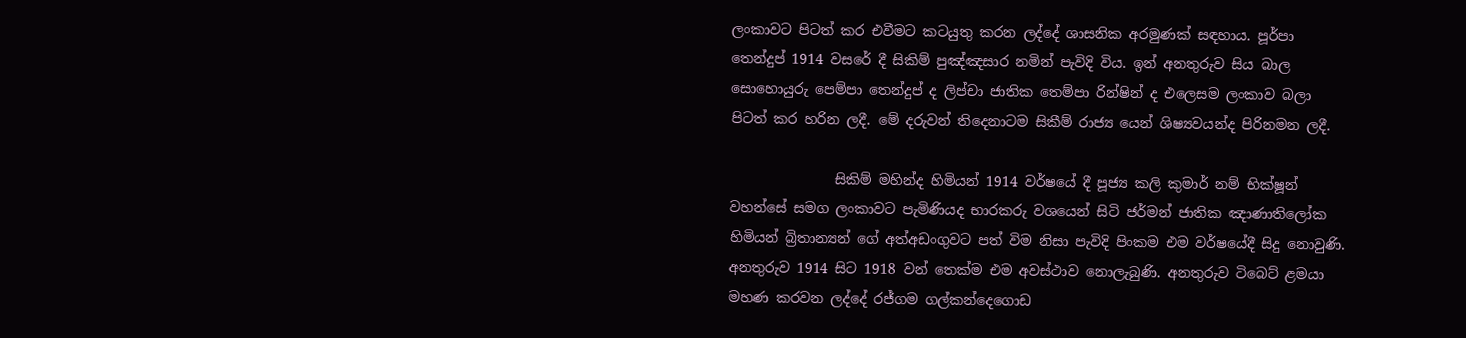ලංකාවට පිටත් කර එවීමට කටයුතු කරන ලද්දේ ශාසනික අරමුණක් සඳහාය. පූර්පා තෙන්දුප් 1914 වසරේ දී සිකිම් පුඤ්ඤසාර නමින් පැවිදි විය. ඉන් අනතුරුව සිය බාල සොහොයුරු පෙම්පා තෙන්දුප් ද ලිප්චා ජාතික තෙම්පා රින්ෂින් ද එලෙසම ලංකාව බලා පිටත් කර හරින ලදී. මේ දරුවන් තිදෙනාටම සිකීම් රාජ්‍ය යෙන් ශිෂ්‍යවයන්ද පිරිනමන ලදී.

               සිකිම් මහින්ද හිමියන් 1914 වර්ෂයේ දී පූජ්‍ය කලි කුමාර් නම් භික්ෂූන් වහන්සේ සමග ලංකාවට පැමිණියද භාරකරු වශයෙන් සිටි ජර්මන් ජාතික ඤාණාතිලෝක හිමියන් බ්‍රිතාන්‍යන් ගේ අත්අඩංගුවට පත් විම නිසා පැවිදි පිංකම එම වර්ෂයේදී සිදු නොවුණි. අනතුරුව 1914 සිට 1918 වන් තෙක්ම එම අවස්ථාව නොලැබුණි. අනතුරුව ටිබෙට් ළමයා මහණ කරවන ලද්දේ රජ්ගම ගල්කන්දෙගොඩ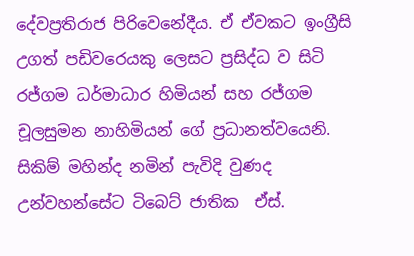දේවප්‍රතිරාජ පිරිවෙනේදීය. ඒ ඒවකට ඉංග්‍රීසි උගත් පඩිවරෙයකු ලෙසට ප්‍රසිද්ධ ව සිටි රජ්ගම ධර්මාධාර හිමියන් සහ රජ්ගම චූලසුමන නාහිමියන් ගේ ප්‍රධානත්වයෙනි. සිකිම් මහින්ද නමින් පැවිදි වුණද උන්වහන්සේට ටිබෙට් ජාතික  ඒස්.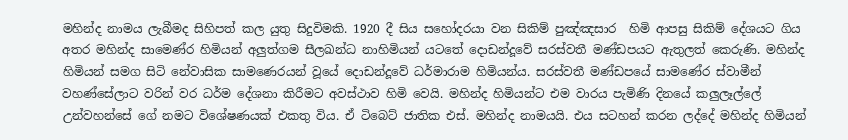මහින්ද නාමය ලැබීමද සිහිපත් කල යුතු සිදුවිමකි. 1920 දී සිය සහෝදරයා වන සිකිම් පුඤ්ඤසාර  හිමි ආපසු සිකිම් දේශයට ගිය අතර මහින්ද සාමෙණ්ර හිමියන් අලුත්ගම සීලඛන්ධ නාහිමියන් යටතේ දොඩන්දූවේ සරස්වතී මණ්ඩපයට ඇතුලත් කෙරුණි. මහින්ද හිමියන් සමග සිටි නේවාසික සාමණෙරයන් වූයේ දොඩන්දූවේ ධර්මාරාම හිමියන්ය. සරස්වතී මණ්ඩපයේ සාමණේර ස්වාමීන් වහණ්සේලාට වරින් වර ධර්ම දේශනා කිරීමට අවස්ථාව හිමි වෙයි. මහින්ද හිමියන්ට එම වාරය පැමිණි දිනයේ කලුලෑල්ලේ උන්වහන්සේ ගේ නමට විශේෂණයක් එකතු විය. ඒ ටිබෙට් ජාතික එස්. මහින්ද නාමයයි. එය සටහන් කරන ලද්දේ මහින්ද හිමියන්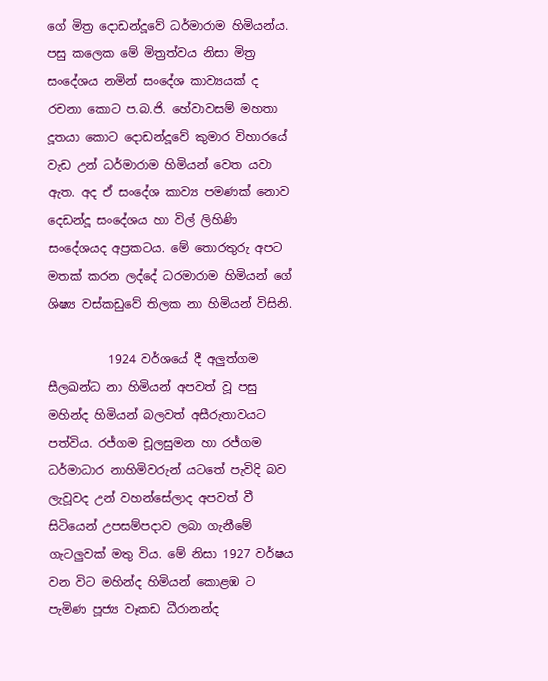ගේ මිත්‍ර දොඩන්දූවේ ධර්මාරාම හිමියන්ය. පසු කලෙක මේ මිත්‍රත්වය නිසා මිත්‍ර සංදේශය නමින් සංදේශ කාව්‍යයක් ද රචනා කොට ප.බ.ජි. හේවාවසම් මහතා දූතයා කොට දොඩන්දූවේ කුමාර විහාරයේ වැඩ උන් ධර්මාරාම හිමියන් වෙත යවා ඇත. අද ඒ සංදේශ කාව්‍ය පමණක් නොව දෙඩන්දූ සංදේශය හා විල් ලිහිණි සංදේශයද අප්‍රකටය. මේ තොරතුරු අපට මතක් කරන ලද්දේ ධරමාරාම හිමියන් ගේ ශිෂ්‍ය වස්කඩුවේ තිලක නා හිමියන් විසිනි.

          1924 වර්ශයේ දී අලුත්ගම සීලඛන්ධ නා හිමියන් අපවත් වූ පසු මහින්ද හිමියන් බලවත් අසීරුතාවයට පත්විය. රජ්ගම චූලසුමන හා රජ්ගම ධර්මාධාර නාහිමිවරුන් යටතේ පැවිදි බව ලැවූවද උන් වහන්සේලාද අපවත් වී සිටියෙන් උපසම්පදාව ලබා ගැනීමේ ගැටලුවක් මතු විය. මේ නිසා 1927 වර්ෂය වන විට මහින්ද හිමියන් කොළඹ ට පැමිණ පූජ්‍ය වෑකඩ ධීරානන්ද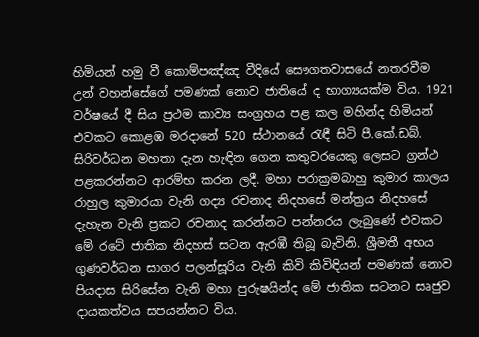හිමියන් හමු වී කොම්පඤ්ඤ වීදියේ සෞගතවාසයේ නතරවීම උන් වහන්සේගේ පමණක් නොව ජාතියේ ද භාග්‍යයක්ම විය. 1921 වර්ෂයේ දී සිය ප්‍රථම කාව්‍ය සංග්‍රහය පළ කල මහින්ද හිමියන් එවකට කොළඹ මරදානේ 520 ස්ථානයේ රැඳී සිටි පී.කේ.ඩබ්. සිරිවර්ධන මහතා දැන හැඳින ගෙන කතුවරයෙකු ලෙසට ග්‍රන්ථ පළකරන්නට ආරම්භ කරන ලදී. මහා පරාක්‍රමබාහු කුමාර කාලය රාහුල කුමාරයා වැනි ගද්‍ය රචනාද නිදහසේ මන්ත්‍රය නිදහසේ දැහැන වැනි ප්‍රකට රචනාද කරන්නට පන්නරය ලැබුණේ එවකට මේ රටේ ජාතික නිදහස් සටන ඇරඹී තිබූ බැවිනි. ශ්‍රීමතී අභය ගුණවර්ධන සාගර පලන්සූරිය වැනි කිවි කිවිඳියන් පමණක් නොව පියදාස සිරිසේන වැනි මහා පුරුෂයින්ද මේ ජාතික සටනට සෘජුව දායකත්වය සපයන්නට විය.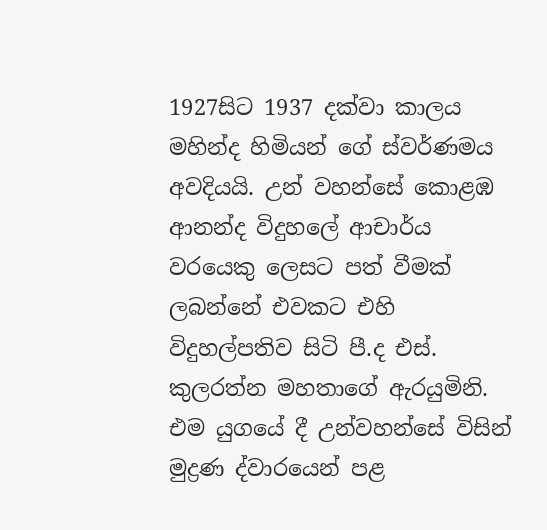1927සිට 1937 දක්වා කාලය මහින්ද හිමියන් ගේ ස්වර්ණමය අවදියයි. උන් වහන්සේ කොළඹ ආනන්ද විදුහලේ ආචාර්ය වරයෙකු ලෙසට පත් වීමක් ලබන්නේ එවකට එහි විදුහල්පතිව සිටි පී.ද එස්. කුලරත්න මහතාගේ ඇරයුමිනි. එම යුගයේ දී උන්වහන්සේ විසින් මුද්‍රණ ද්වාරයෙන් පළ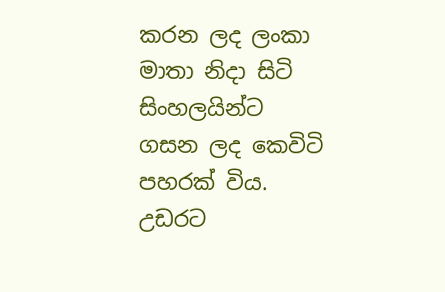කරන ලද ලංකා මාතා නිදා සිටි සිංහලයින්ට ගසන ලද කෙවිටි පහරක් විය. උඩරට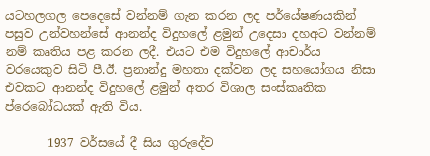යටහලගල පෙදෙසේ වන්නම් ගැන කරන ලද පර්යේෂණයකින් පසුව උන්වහන්සේ ආනන්ද විදුහලේ ළමුන් උදෙසා දහඅට වන්නම් නම් කෘතිය පළ කරන ලදී. එයට එම විදුහලේ ආචාර්ය වරයෙකුව සිටි පී.ඊ. ප්‍රනාන්දු මහතා දක්වන ලද සහයෝගය නිසා එවකට ආනන්ද විදුහලේ ළමුන් අතර විශාල සංස්කෘතික ප්රෙබෝධයක් ඇති විය.

       1937 වර්සයේ දී සිය ගුරුදේව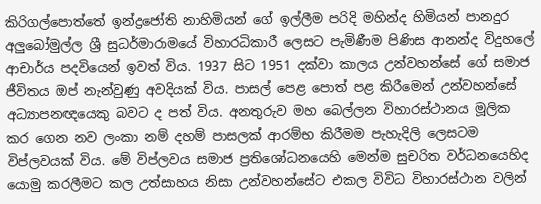කිරිගල්පොත්තේ ඉන්ද්‍රජෝති නාහිමියන් ගේ ඉල්ලීම පරිදි මහින්ද හිමියන් පානදුර අලුබෝමුල්ල ශ්‍රී සුධර්මාරාමයේ විහාරධිකාරී ලෙසට පැමිණීම පිණිස ආනන්ද විදුහලේ ආචාර්ය පදවියෙන් ඉවත් විය. 1937 සිට 1951 දක්වා කාලය උන්වහන්සේ ගේ සමාජ ජීවිතය ඔප් නැන්වුණු අවදියක් විය. පාසල් පෙළ පොත් පළ කිරීමෙන් උන්වහන්සේ අධ්‍යාපනඥයෙකු බවට ද පත් විය. අනතුරුව මහ බෙල්ලන විහාරස්ථානය මූලික කර ගෙන නව ලංකා නම් දහම් පාසලක් ආරම්භ කිරීමම පැහැදිලි ලෙසටම විප්ලවයක් විය. මේ විප්ලවය සමාජ ප්‍රතිශෝධනයෙහි මෙන්ම සුචරිත වර්ධනයෙහිද යොමු කරලීමට කල උත්සාහය නිසා උන්වහන්සේට එකල විවිධ විහාරස්ථාන වලින්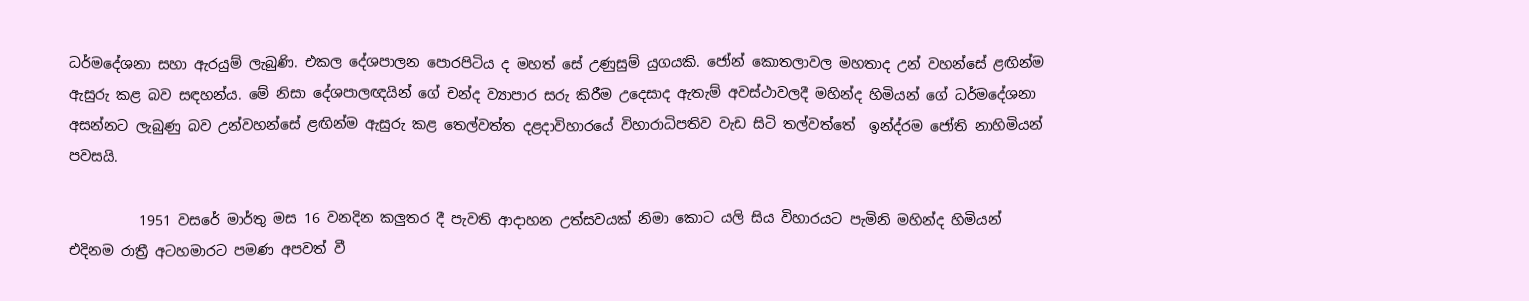ධර්මදේශනා සහා ඇරයුම් ලැබුණි. එකල දේශපාලන පොරපිටිය ද මහත් සේ උණුසුම් යුගයකි. ජෝන් කොතලාවල මහතාද උන් වහන්සේ ළඟින්ම ඇසුරු කළ බව සඳහන්ය. මේ නිසා දේශපාලඥයින් ගේ චන්ද ව්‍යාපාර සරු කිරීම උදෙසාද ඇතැම් අවස්ථාවලදී මහින්ද හිමියන් ගේ ධර්මදේශනා අසන්නට ලැබුණු බව උන්වහන්සේ ළඟින්ම ඇසුරු කළ තෙල්වත්ත දළදාවිහාරයේ විහාරාධිපතිව වැඩ සිටි තල්වත්තේ  ඉන්ද්රම ජෝති නාහිමියන් පවසයි.

          1951 වසරේ මාර්තු මස 16 වනදින කලුතර දී පැවති ආදාහන උත්සවයක් නිමා කොට යලි සිය විහාරයට පැමිනි මහින්ද හිමියන්  එදිනම රාත්‍රී අටහමාරට පමණ අපවත් වී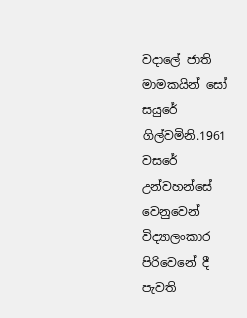වදාලේ ජාති මාමකයින් සෝ සයුරේ ගිල්වමිනි.1961 වසරේ උන්වහන්සේ වෙනුවෙන් විද්‍යාලංකාර පිරිවෙනේ දී පැවති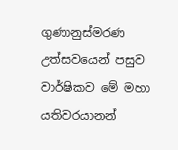ගුණානුස්මරණ උත්සවයෙන් පසුව වාර්ෂිකව මේ මහා යතිවරයානන්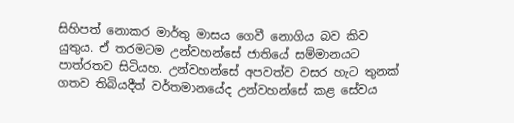සිහිපත් නොකර මාර්තු මාසය ගෙවී නොගිය බව කිව යුතුය. ඒ තරමටම උන්වහන්සේ ජාතියේ සම්මානයට පාත්රතව සිටියහ. උන්වහන්සේ අපවත්ව වසර හැට තුනක් ගතව තිබියදීත් වර්තමානයේද උන්වහන්සේ කළ සේවය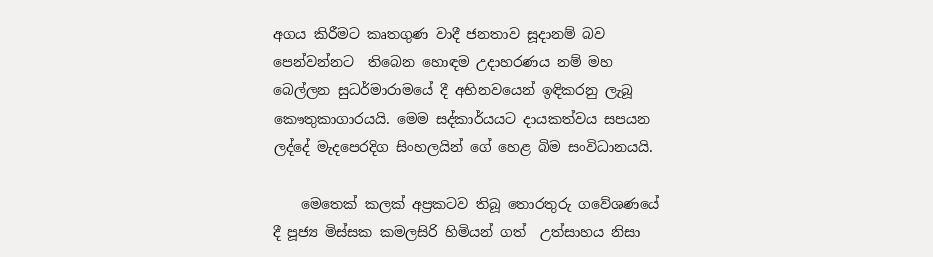අගය කිරීමට කෘතගුණ වාදී ජනතාව සූදානම් බව පෙන්වන්නට  තිබෙන හොඳම උදාහරණය නම් මහ බෙල්ලන සුධර්මාරාමයේ දී අභිනවයෙන් ඉඳිකරනු ලැබූ කෞතුකාගාරයයි. මෙම සද්කාර්යයට දායකත්වය සපයන ලද්දේ මැදපෙරදිග සිංහලයින් ගේ හෙළ බිම සංවිධානයයි.

    මෙතෙක් කලක් අප්‍රකටව තිබූ තොරතුරු ගවේශණයේ දී පූජ්‍ය මිස්සක කමලසිරි හිමියන් ගත්  උත්සාහය නිසා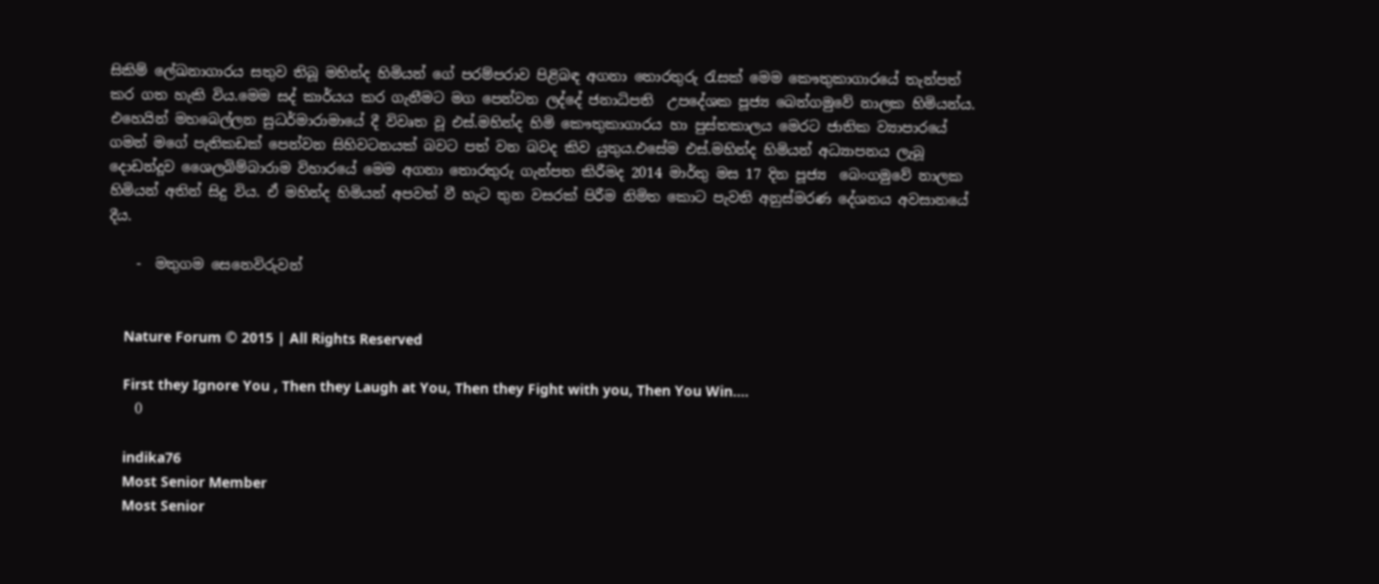සිකිම් ලේඛනාගාරය සතුව තිබූ මහින්ද හිමියන් ගේ පරම්පරාව පිළිබඳ අගනා තොරතුරු රැසක් මෙම කෞතුකාගාරයේ තැන්පත් කර ගත හැකි විය.මෙම සද් කාර්යය කර ගැනීමට මග පෙන්වන ලද්දේ ජනාධිපති  උපදේශක පූජ්‍ය බෙන්ගමුවේ නාලක හිමියන්ය.  එහෙයින් මහබෙල්ලන සුධර්මාරාමායේ දී විවෘත වූ එස්.මහින්ද හිමි කෞතුකාගාරය හා පුස්තකාලය මෙරට ජාතික ව්‍යාපාරයේ ගමන් මගේ පැතිකඩක් පෙන්වන සිහිවටනයක් බවට පත් වන බවද කිව යුතුය.එසේම එස්.මහින්ද හිමියන් අධ්‍යාපනය ලැබූ දොඩන්දූව ශෛලබිම්බාරාම විහාරයේ මෙම අගනා තොරතුරු ගැන්පත කිරීමද 2014 මාර්තු මස 17 දින පූජ්‍ය  බෙංගමුවේ නාලක හිමියන් අතින් සිදු විය. ඒ මහින්ද හිමියන් අපවත් වී හැට තුන වසරක් පිරීම නිමිත කොට පැවති අනුස්මරණ දේශනය අවසානයේ දීය.

    -  මතුගම සෙනෙවිරුවන්


    Nature Forum © 2015 | All Rights Reserved

    First they Ignore You , Then they Laugh at You, Then they Fight with you, Then You Win....
    0

    indika76
    Most Senior Member
    Most Senior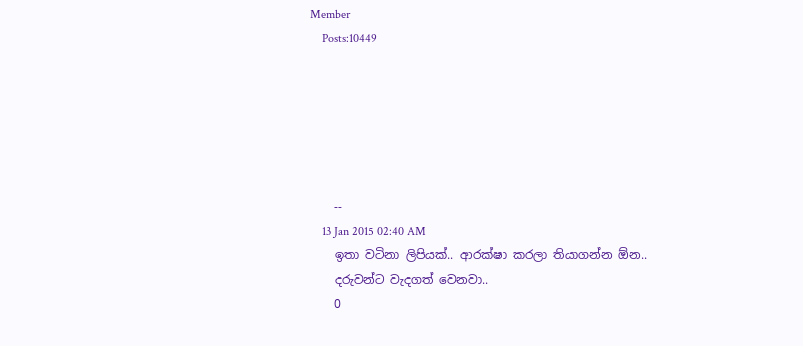Member
    Posts:10449






    --
    13 Jan 2015 02:40 AM
    ඉතා වටිනා ලිපියක්.. ආරක්ෂා කරලා තියාගන්න ඕන..
    දරුවන්ට වැදගත් වෙනවා..
    0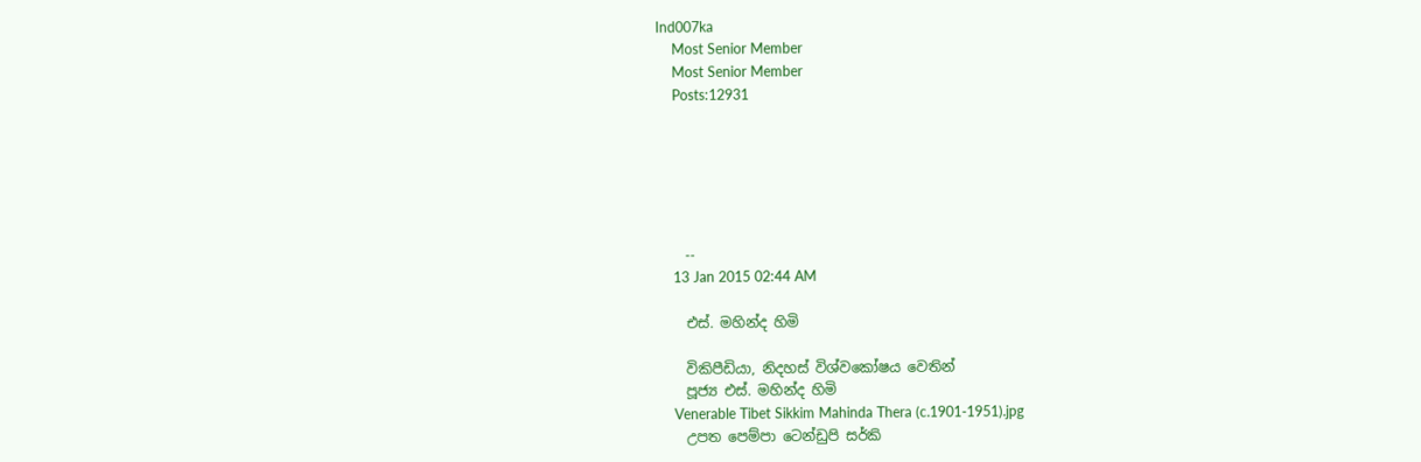Ind007ka
    Most Senior Member
    Most Senior Member
    Posts:12931






    --
    13 Jan 2015 02:44 AM

    එස්‌. මහින්ද හිමි

    විකිපීඩියා, නිදහස් විශ්වකෝෂය වෙතින්
    පූජ්‍ය එස්. මහින්ද හිමි
    Venerable Tibet Sikkim Mahinda Thera (c.1901-1951).jpg
    උපත පෙම්පා ටෙන්ඩුපි සර්කි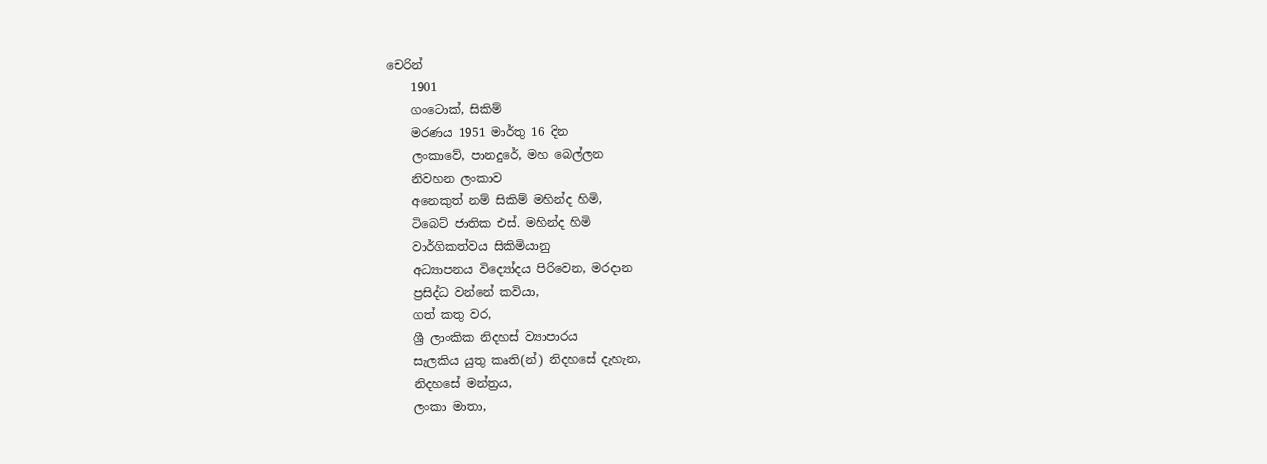චෙරින්
    1901
    ගංටොක්, සිකිම්
    මරණය 1951 මාර්තු 16 දින
    ලංකාවේ, පානදුරේ, මහ බෙල්ලන
    නිවහන ලංකාව
    අනෙකුත් නම් සිකිම් මහින්ද හිමි,
    ටිබෙට් ජාතික එස්. මහින්ද හිමි
    වාර්ගිකත්වය සිකිමියානු
    අධ්‍යාපනය විද්‍යෝදය පිරිවෙන, මරදාන
    ප්‍රසිද්ධ වන්නේ කවියා,
    ගත් කතු වර,
    ශ්‍රී ලාංකික නිදහස් ව්‍යාපාරය
    සැලකිය යුතු කෘති(න්) නිදහසේ දැහැන,
    නිදහසේ මන්ත්‍රය,
    ලංකා මාතා,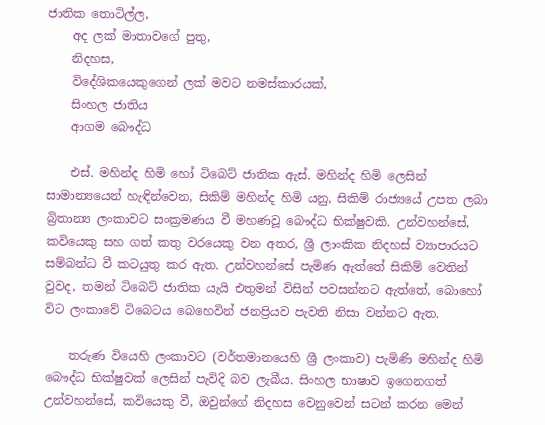ජාතික තොටිල්ල,
    අද ලක් මාතාවගේ පුතු,
    නිදහස,
    විදේශිකයෙකුගෙන් ලක් මවට නමස්කාරයක්,
    සිංහල ජාතිය
    ආගම බෞද්ධ

    එස්. මහින්ද හිමි හෝ ටිබෙට් ජාතික ඇස්. මහින්ද හිමි ලෙසින් සාමාන්‍යයෙන් හැඳින්වෙන, සිකිම් මහින්ද හිමි යනු, සිකිම් රාජ්‍යයේ උපත ලබා බ්‍රිතාන්‍ය ලංකාවට සංක්‍රමණය වී මහණවූ බෞද්ධ භික්ෂුවකි. උන්වහන්සේ, කවියෙකු සහ ගත් කතු වරයෙකු වන අතර, ශ්‍රී ලාංකික නිදහස් ව්‍යාපාරයට සම්බන්ධ වී කටයුතු කර ඇත. උන්වහන්සේ පැමිණ ඇත්තේ සිකිම් වෙතින් වුවද, තමන් ටිබෙට් ජාතික යැයි එතුමන් විසින් පවසන්නට ඇත්තේ, බොහෝ විට ලංකාවේ ටිබෙටය බෙහෙවින් ජනප්‍රියව පැවති නිසා වන්නට ඇත.

    තරුණ වියෙහි ලංකාවට (වර්තමානයෙහි ශ්‍රී ලංකාව) පැමිණි මහින්ද හිමි බෞද්ධ භික්ෂුවක් ලෙසින් පැවිදි බව ලැබීය. සිංහල භාෂාව ඉගෙනගත් උන්වහන්සේ, කවියෙකු වී, ඔවුන්ගේ නිදහස වෙනුවෙන් සටන් කරන මෙන්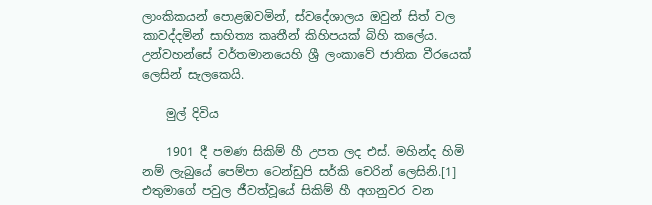ලාංකිකයන් පොළඹවමින්, ස්වදේශාලය ඔවුන් සිත් වල කාවද්දමින් සාහිත්‍ය කෘතීන් කිහිපයක් බිහි කලේය. උන්වහන්සේ වර්තමානයෙහි ශ්‍රී ලංකාවේ ජාතික වීරයෙක් ලෙසින් සැලකෙයි.

    මුල් දිවිය

    1901 දී පමණ සිකිම් හී උපත ලද එස්. මහින්ද හිමි නම් ලැබුයේ පෙම්පා ටෙන්ඩුපි සර්කි චෙරින් ලෙසිනි.[1] එතුමාගේ පවුල ජීවත්වූයේ සිකිම් හී අගනුවර වන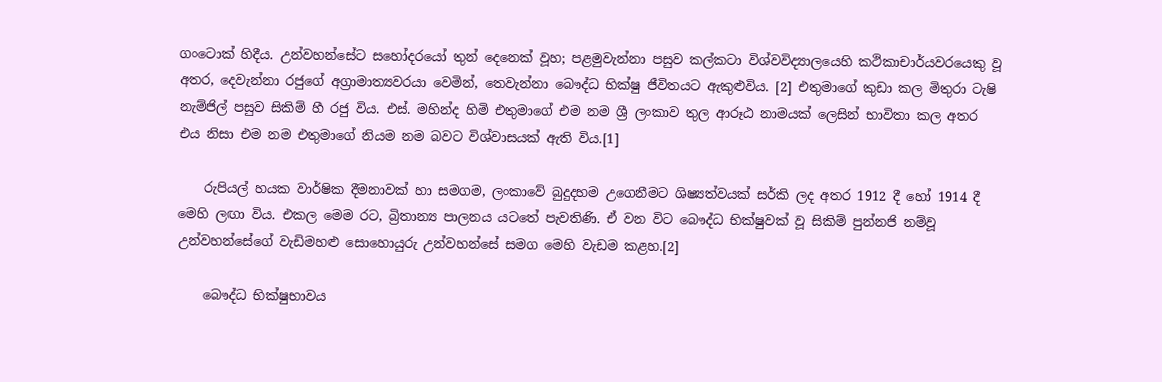ගංටොක් හිදීය. උන්වහන්සේට සහෝදරයෝ තුන් දෙනෙක් වූහ; පළමුවැන්නා පසුව කල්කටා විශ්වවිද්‍යාලයෙහි කථිකාචාර්යවරයෙකු වූ අතර, දෙවැන්නා රජුගේ අග්‍රාමාත්‍යවරයා වෙමින්, තෙවැන්නා බෞද්ධ භික්ෂු ජීවිතයට ඇකුළුවිය. [2] එතුමාගේ කුඩා කල මිතුරා ටැෂි නැම්ජිල් පසුව සිකිම් හී රජු විය. එස්. මහින්ද හිමි එතුමාගේ එම නම ශ්‍රී ලංකාව තුල ආරූඨ නාමයක් ලෙසින් භාවිතා කල අතර එය නිසා එම නම එතුමාගේ නියම නම බවට විශ්වාසයක් ඇති විය.[1]

    රුපියල් හයක වාර්ෂික දීමනාවක් හා සමගම, ලංකාවේ බුදුදහම උගෙනීමට ශිෂ්‍යත්වයක් සර්කි ලද අතර 1912 දී හෝ 1914 දී මෙහි ලඟා විය. එකල මෙම රට, බ්‍රිතාන්‍ය පාලනය යටතේ පැවතිණි. ඒ වන විට බෞද්ධ භික්ෂුවක් වූ සිකිම් පුන්නජි නම්වූ උන්වහන්සේගේ වැඩිමහළු සොහොයුරු උන්වහන්සේ සමග මෙහි වැඩම කළහ.[2]

    බෞද්ධ භික්ෂුභාවය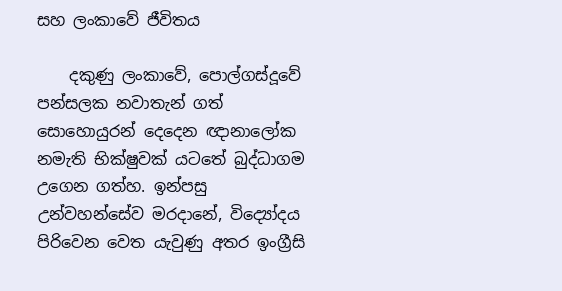සහ ලංකාවේ ජීවිතය

    දකුණු ලංකාවේ, පොල්ගස්දූවේ පන්සලක නවාතැන් ගත් සොහොයුරන් දෙදෙන ඥානාලෝක නමැති භික්ෂුවක් යටතේ බුද්ධාගම උගෙන ගත්හ. ඉන්පසු උන්වහන්සේව මරදානේ, විද්‍යෝදය පිරිවෙන වෙත යැවුණු අතර ඉංග්‍රීසි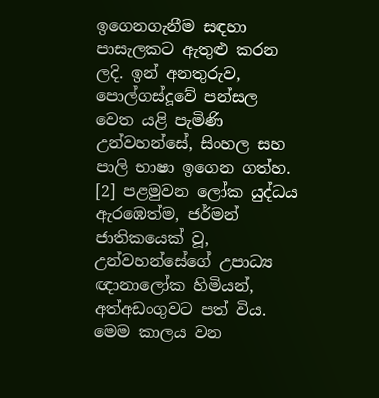ඉගෙනගැනීම සඳහා පාසැලකට ඇතුළු කරන ලදි. ඉන් අනතුරුව, පොල්ගස්දූවේ පන්සල වෙත යළි පැමිණි උන්වහන්සේ, සිංහල සහ පාලි භාෂා ඉගෙන ගත්හ. [2] පළමුවන ලෝක යුද්ධය ඇරඹෙත්ම, ජර්මන් ජාතිකයෙක් වූ, උන්වහන්සේගේ උපාධ්‍ය ඥානාලෝක හිමියන්, අත්අඩංගුවට පත් විය. මෙම කාලය වන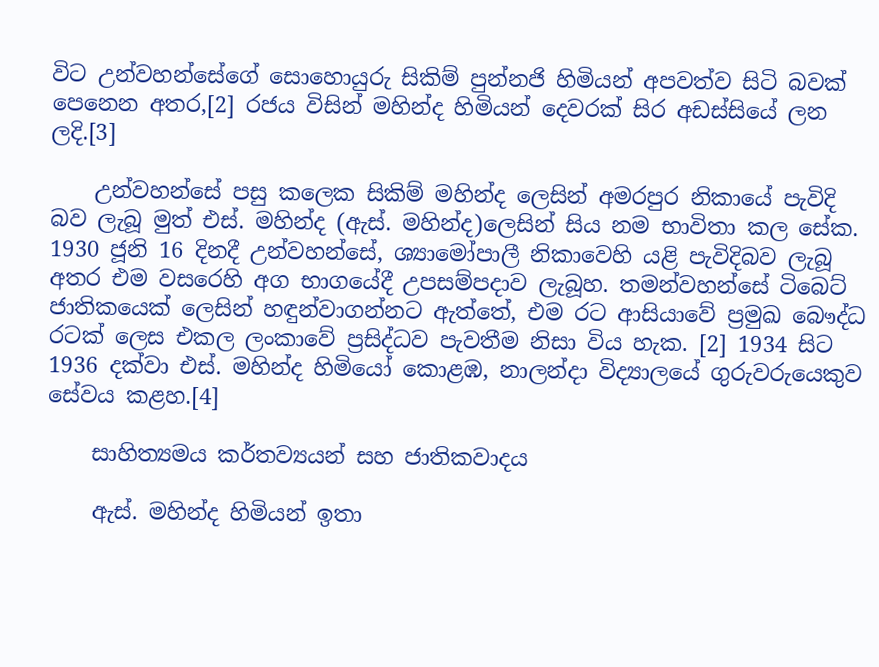විට උන්වහන්සේගේ සොහොයුරු සිකිම් පුන්නජි හිමියන් අපවත්ව සිටි බවක් පෙනෙන අතර,[2] රජය විසින් මහින්ද හිමියන් දෙවරක් සිර අඩස්සියේ ලන ලදි.[3]

    උන්වහන්සේ පසු කලෙක සිකිම් මහින්ද ලෙසින් අමරපුර නිකායේ පැවිදි බව ලැබූ මුත් එස්. මහින්ද (ඇස්. මහින්ද)ලෙසින් සිය නම භාවිතා කල සේක. 1930 ජූනි 16 දිනදී උන්වහන්සේ, ශ්‍යාමෝපාලී නිකාවෙහි යළි පැවිදිබව ලැබූ අතර එම වසරෙහි අග භාගයේදී උපසම්පදාව ලැබූහ. තමන්වහන්සේ ටිබෙට් ජාතිකයෙක් ලෙසින් හඳුන්වාගන්නට ඇත්තේ, එම රට ආසියාවේ ප්‍රමුඛ බෞද්ධ රටක් ලෙස එකල ලංකාවේ ප්‍රසිද්ධව පැවතීම නිසා විය හැක. [2] 1934 සිට 1936 දක්වා එස්. මහින්ද හිමියෝ කොළඹ, නාලන්දා විද්‍යාලයේ ගුරුවරුයෙකුව සේවය කළහ.[4]

    සාහිත්‍යමය කර්තව්‍යයන් සහ ජාතිකවාදය

    ඇස්. මහින්ද හිමියන් ඉතා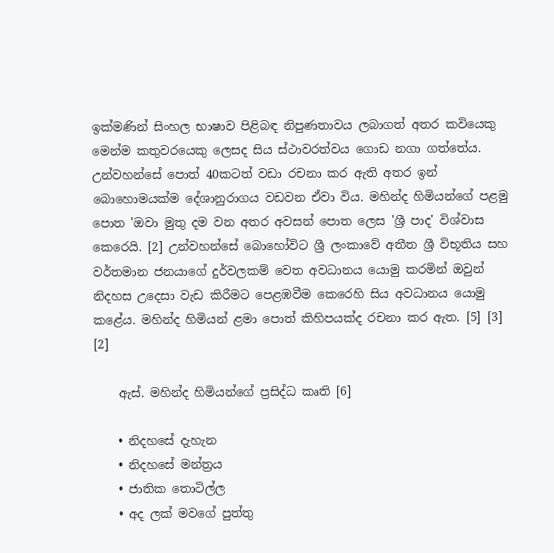ඉක්මණින් සිංහල භාෂාව පිළිබඳ නිපුණතාවය ලබාගත් අතර කවියෙකු මෙන්ම කතුවරයෙකු ලෙසද සිය ස්ථාවරත්වය ගොඩ නගා ගත්තේය. උන්වහන්සේ පොත් 40කටත් වඩා රචනා කර ඇති අතර ඉන් බොහොමයක්ම දේශානුරාගය වඩවන ඒවා විය. මහින්ද හිමියන්ගේ පළමු පොත 'ඔවා මුතු දම වන අතර අවසන් පොත ලෙස 'ශ්‍රී පාද' විශ්වාස කෙරෙයි. [2] උන්වහන්සේ බොහෝවිට ශ්‍රී ලංකාවේ අතීත ශ්‍රී විභූතිය සහ වර්තමාන ජනයාගේ දුර්වලකම් වෙත අවධානය යොමු කරමින් ඔවුන් නිදහස උදෙසා වැඩ කිරීමට පෙළඹවීම කෙරෙහි සිය අවධානය යොමු කළේය. මහින්ද හිමියන් ළමා පොත් කිහිපයක්ද රචනා කර ඇත. [5] [3] [2]

    ඇස්. මහින්ද හිමියන්ගේ ප්‍රසිද්ධ කෘති [6]

    • නිදහසේ දැහැන
    • නිදහසේ මන්ත්‍රය
    • ජාතික තොටිල්ල
    • අද ලක් මවගේ පුත්තු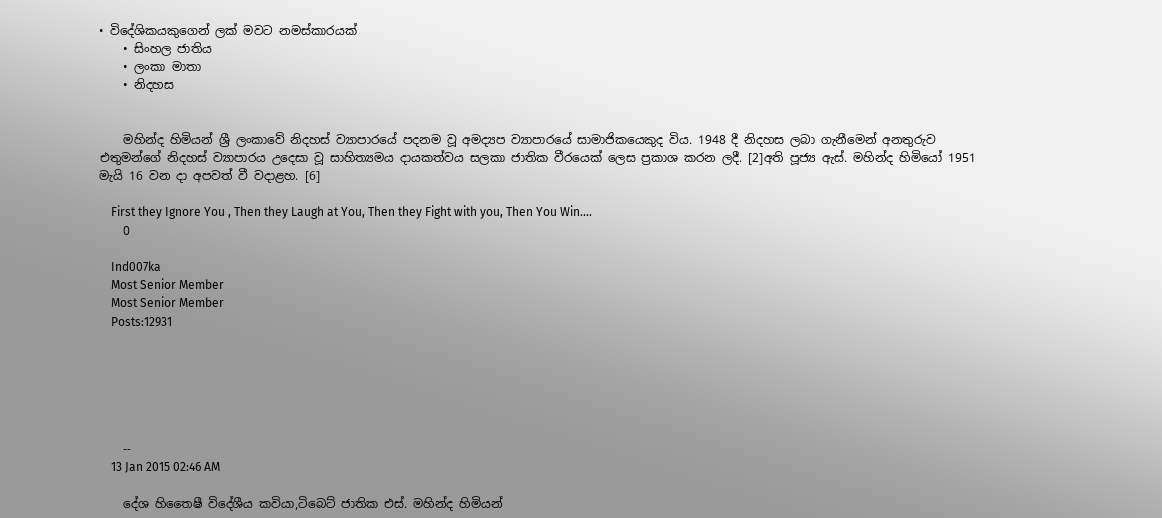• විදේශිකයකුගෙන් ලක් මවට නමස්කාරයක්
    • සිංහල ජාතිය
    • ලංකා මාතා
    • නිදහස


    මහින්ද හිමියන් ශ්‍රී ලංකාවේ නිදහස් ව්‍යාපාරයේ පදනම වූ අමද්‍යප ව්‍යාපාරයේ සාමාජිකයෙකුද විය. 1948 දී නිදහස ලබා ගැනීමෙන් අනතුරුව එතුමන්ගේ නිදහස් ව්‍යාපාරය උදෙසා වූ සාහිත්‍යමය දායකත්වය සලකා ජාතික වීරයෙක් ලෙස ප්‍රකාශ කරන ලදී. [2]අති පූජ්‍ය ඇස්. මහින්ද හිමියෝ 1951 මැයි 16 වන දා අපවත් වී වදාළහ. [6]

    First they Ignore You , Then they Laugh at You, Then they Fight with you, Then You Win....
    0

    Ind007ka
    Most Senior Member
    Most Senior Member
    Posts:12931






    --
    13 Jan 2015 02:46 AM

    දේශ හිතෛෂී විදේශීය කවියා,ටිබෙට්‌ ජාතික එස්‌. මහින්ද හිමියන්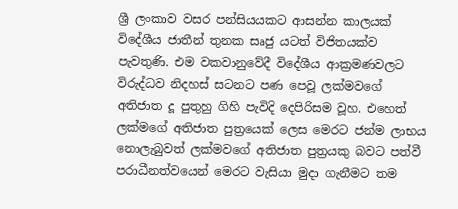ශ්‍රී ලංකාව වසර පන්සියයකට ආසන්න කාලයක්‌ විදේශීය ජාතීන් තුනක සෘජු යටත් විජිතයක්‌ව පැවතුණි. එම වකවානුවේදී විදේශීය ආක්‍රමණවලට විරුද්ධව නිදහස්‌ සටනට පණ පෙවූ ලක්‌මවගේ අතිජාත දූ පුතුහු ගිහි පැවිදි දෙපිරිසම වූහ. එහෙත් ලක්‌මගේ අතිජාත පුත්‍රයෙක්‌ ලෙස මෙරට ජන්ම ලාභය නොලැබුවත් ලක්‌මවගේ අතිජාත පුත්‍රයකු බවට පත්වී පරාධීනත්වයෙන් මෙරට වැසියා මුදා ගැනීමට තම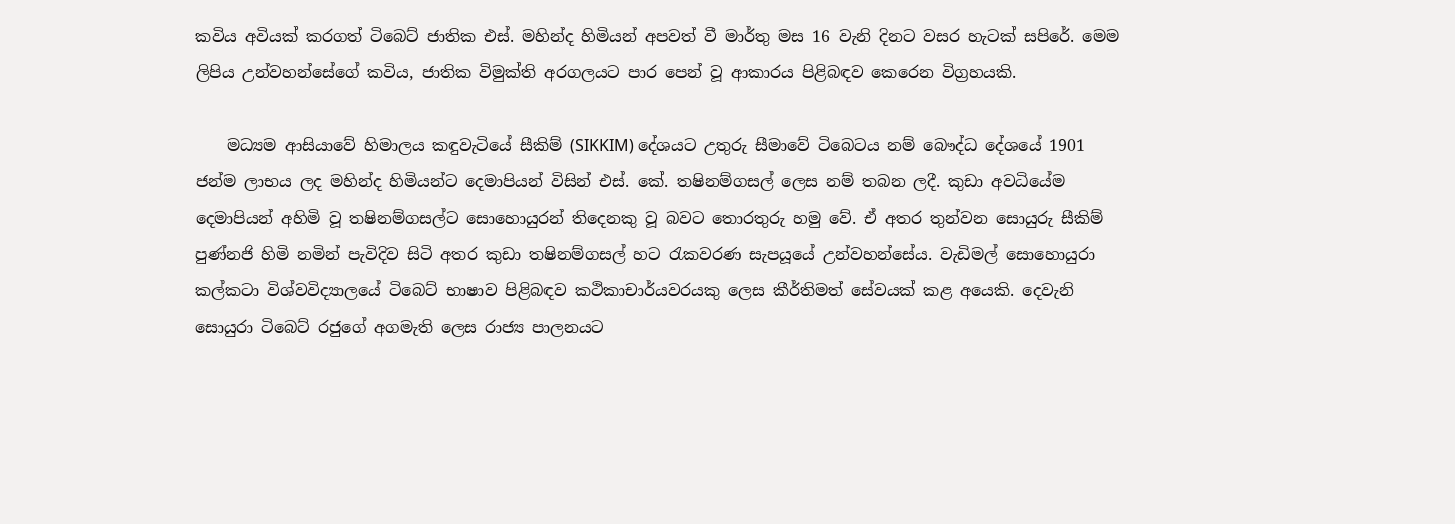කවිය අවියක්‌ කරගත් ටිබෙට්‌ ජාතික එස්‌. මහින්ද හිමියන් අපවත් වී මාර්තු මස 16 වැනි දිනට වසර හැටක්‌ සපිරේ. මෙම ලිපිය උන්වහන්සේගේ කවිය, ජාතික විමුක්‌ති අරගලයට පාර පෙන් වූ ආකාරය පිළිබඳව කෙරෙන විග්‍රහයකි.

    මධ්‍යම ආසියාවේ හිමාලය කඳුවැටියේ සීකිම් (SIKKIM) දේශයට උතුරු සීමාවේ ටිබෙටය නම් බෞද්ධ දේශයේ 1901 ජන්ම ලාභය ලද මහින්ද හිමියන්ට දෙමාපියන් විසින් එස්‌. කේ. තෂිනම්ගසල් ලෙස නම් තබන ලදී. කුඩා අවධියේම දෙමාපියන් අහිමි වූ තෂිනම්ගසල්ට සොහොයුරන් තිදෙනකු වූ බවට තොරතුරු හමු වේ. ඒ අතර තුන්වන සොයුරු සීකිම් පුණ්‌නජි හිමි නමින් පැවිදිව සිටි අතර කුඩා තෂිනම්ගසල් හට රැකවරණ සැපයූයේ උන්වහන්සේය. වැඩිමල් සොහොයුරා කල්කටා විශ්වවිද්‍යාලයේ ටිබෙට්‌ භාෂාව පිළිබඳව කථිකාචාර්යවරයකු ලෙස කීර්තිමත් සේවයක්‌ කළ අයෙකි. දෙවැනි සොයුරා ටිබෙට්‌ රජුගේ අගමැති ලෙස රාජ්‍ය පාලනයට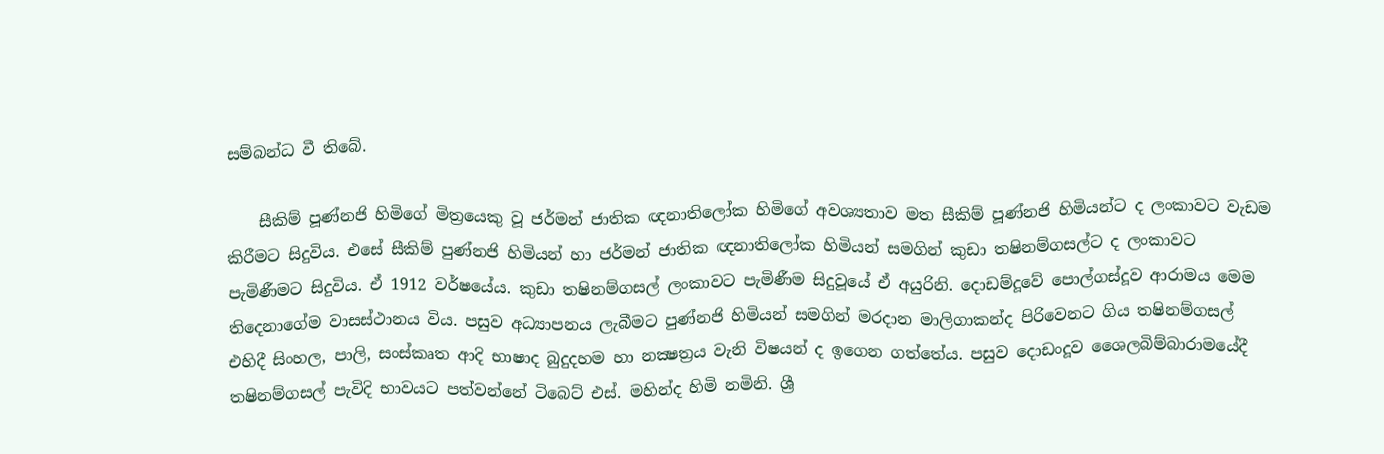සම්බන්ධ වී තිබේ.

    සීකිම් පූණ්‌නජි හිමිගේ මිත්‍රයෙකු වූ ජර්මන් ජාතික ඥනාතිලෝක හිමිගේ අවශ්‍යතාව මත සීකිම් පූණ්‌නජි හිමියන්ට ද ලංකාවට වැඩම කිරීමට සිදුවිය. එසේ සීකිම් පුණ්‌නජි හිමියන් හා ජර්මන් ජාතික ඥනාතිලෝක හිමියන් සමගින් කුඩා තෂිනම්ගසල්ට ද ලංකාවට පැමිණීමට සිදුවිය. ඒ 1912 වර්ෂයේය. කුඩා තෂිනම්ගසල් ලංකාවට පැමිණීම සිදුවූයේ ඒ අයුරිනි. දොඩම්දූවේ පොල්ගස්‌දූව ආරාමය මෙම තිදෙනාගේම වාසස්‌ථානය විය. පසුව අධ්‍යාපනය ලැබීමට පුණ්‌නජි හිමියන් සමගින් මරදාන මාලිගාකන්ද පිරිවෙනට ගිය තෂිනම්ගසල් එහිදී සිංහල, පාලි, සංස්‌කෘත ආදි භාෂාද බුදුදහම හා නක්‍ෂත්‍රය වැනි විෂයන් ද ඉගෙන ගත්තේය. පසුව දොඩංදූව ශෛලබිම්බාරාමයේදී තෂිනම්ගසල් පැවිදි භාවයට පත්වන්නේ ටිබෙට්‌ එස්‌. මහින්ද හිමි නමිනි. ශ්‍රී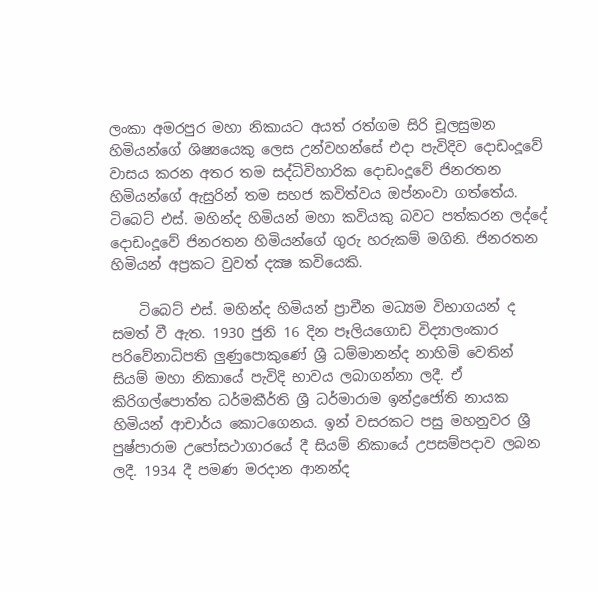ලංකා අමරපුර මහා නිකායට අයත් රත්ගම සිරි චූලසුමන හිමියන්ගේ ශිෂ්‍යයෙකු ලෙස උන්වහන්සේ එදා පැවිදිව දොඩංදූවේ වාසය කරන අතර තම සද්ධිවිහාරික දොඩංදූවේ ජිනරතන හිමියන්ගේ ඇසුරින් තම සහජ කවිත්වය ඔප්නංවා ගත්තේය. ටිබෙට්‌ එස්‌. මහින්ද හිමියන් මහා කවියකු බවට පත්කරන ලද්දේ දොඩංදූවේ ජිනරතන හිමියන්ගේ ගුරු හරුකම් මගිනි. ජිනරතන හිමියන් අප්‍රකට වුවත් දක්‍ෂ කවියෙකි.

    ටිබෙට්‌ එස්‌. මහින්ද හිමියන් ප්‍රාචීන මධ්‍යම විභාගයන් ද සමත් වී ඇත. 1930 ජුනි 16 දින පෑලියගොඩ විද්‍යාලංකාර පරිවේනාධිපති ලුණුපොකුණේ ශ්‍රී ධම්මානන්ද නාහිමි වෙතින් සියම් මහා නිකායේ පැවිදි භාවය ලබාගන්නා ලදී. ඒ කිරිගල්පොත්ත ධර්මකීර්ති ශ්‍රී ධර්මාරාම ඉන්ද්‍රජෝති නායක හිමියන් ආචාර්ය කොටගෙනය. ඉන් වසරකට පසු මහනුවර ශ්‍රී පුෂ්පාරාම උපෝසථාගාරයේ දී සියම් නිකායේ උපසම්පදාව ලබන ලදී. 1934 දී පමණ මරදාන ආනන්ද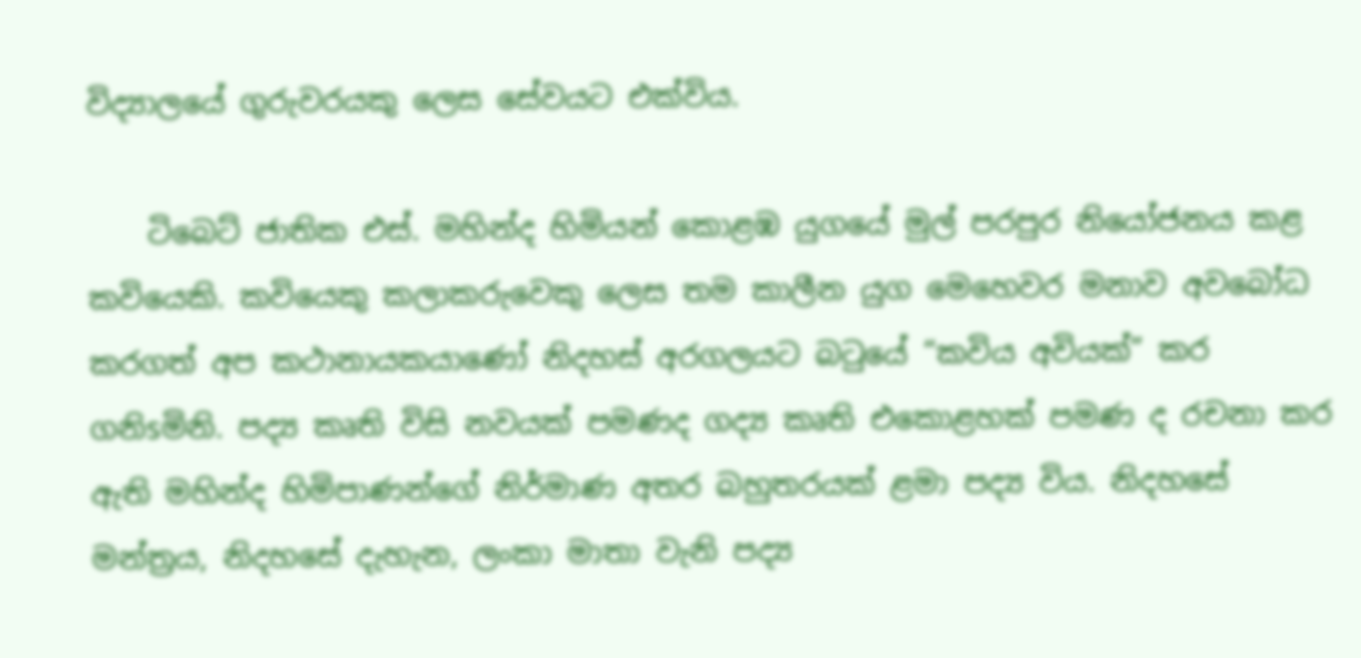විද්‍යාලයේ ගුරුවරයකු ලෙස සේවයට එක්‌විය.

    ටිබෙට්‌ ජාතික එස්‌. මහින්ද හිමියන් කොළඹ යුගයේ මුල් පරපුර නියෝජනය කළ කවියෙකි. කවියෙකු කලාකරුවෙකු ලෙස තම කාලීන යුග මෙහෙවර මනාව අවබෝධ කරගත් අප කථානායකයාණෝ නිදහස්‌ අරගලයට බටුයේ “කවිය අවියක්‌” කර ගනිsමිනි. පද්‍ය කෘති විසි නවයක්‌ පමණද ගද්‍ය කෘති එකොළහක්‌ පමණ ද රචනා කර ඇති මහින්ද හිමිපාණන්ගේ නිර්මාණ අතර බහුතරයක්‌ ළමා පද්‍ය විය. නිදහසේ මන්ත්‍රය, නිදහසේ දැහැන, ලංකා මාතා වැනි පද්‍ය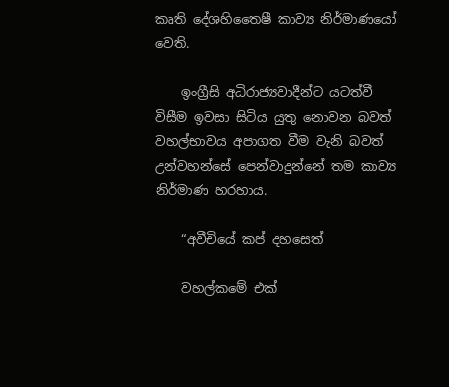කෘති දේශහිතෛෂී කාව්‍ය නිර්මාණයෝ වෙති.

    ඉංග්‍රීසි අධිරාජ්‍යවාදීන්ට යටත්වී විසීම ඉවසා සිටිය යුතු නොවන බවත් වහල්භාවය අපාගත වීම වැනි බවත් උන්වහන්සේ පෙන්වාදුන්නේ තම කාව්‍ය නිර්මාණ හරහාය.

    “අවීචියේ කප් දහසෙත්

    වහල්කමේ එක්‌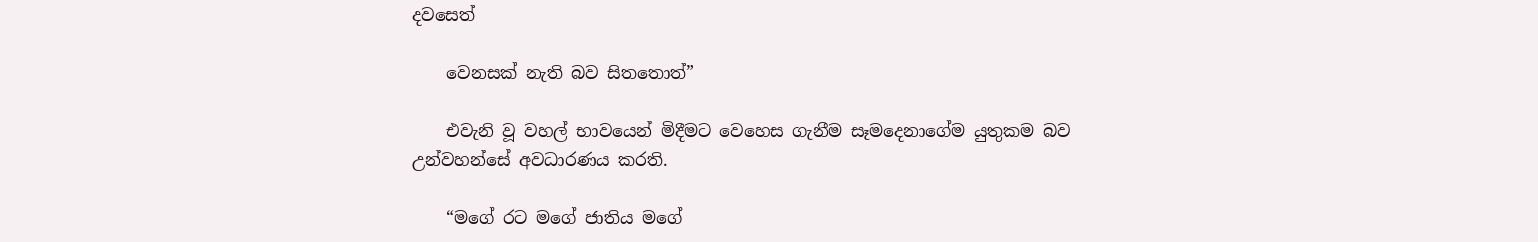දවසෙත්

    වෙනසක්‌ නැති බව සිතතොත්”

    එවැනි වූ වහල් භාවයෙන් මිදීමට වෙහෙස ගැනීම සෑමදෙනාගේම යුතුකම බව උන්වහන්සේ අවධාරණය කරති.

    “මගේ රට මගේ ජාතිය මගේ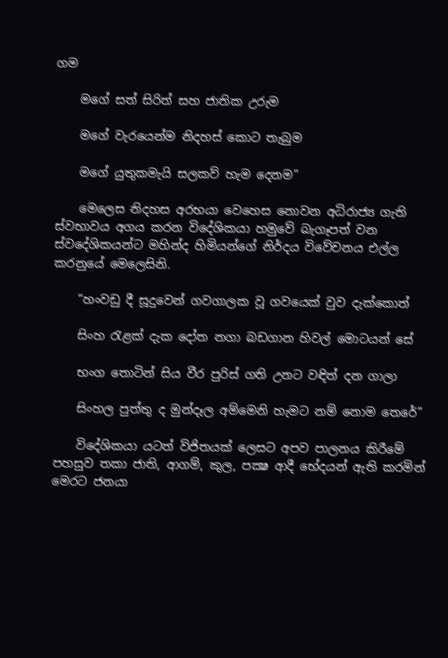ගම

    මගේ සත් සිරිත් සහ ජාතික උරුම

    මගේ වැරයෙන්ම නිදහස්‌ කොට තැබුම

    මගේ යුතුකමැයි සලකව් හැම දෙනම”

    මෙලෙස නිදහස අරභයා වෙහෙස නොවන අධිරාජ්‍ය ගැති ස්‌වභාවය අගය කරන විදේශිකයා හමුවේ බැගෑපත් වන ස්‌වදේශිකයන්ට මහින්ද හිමියන්ගේ නිර්දය විවේචනය එල්ල කරනුයේ මෙලෙසිනි.

    “හංවඩු දී සූදුවෙන් ගවගාලක වූ ගවයෙක්‌ වුව දැක්‌කොත්

    සිංහ රැළක්‌ දැක දෝත නගා බඩගාන හිවල් මොටයන් සේ

    භංග තොටින් සිය වීර පුරිස්‌ ගති උනට වඳිත් දන ගාලා

    සිංහල පුත්තු ද මුන්දෑල අම්මෙනි හැමට නම් නොම තෙරේ”

    විදේශිකයා යටත් විජිතයක්‌ ලෙසට අපව පාලනය කිරීමේ පහසුව තකා ජාති, ආගම්, කුල, පක්‍ෂ ආදී භේදයන් ඇති කරමින් මෙරට ජනයා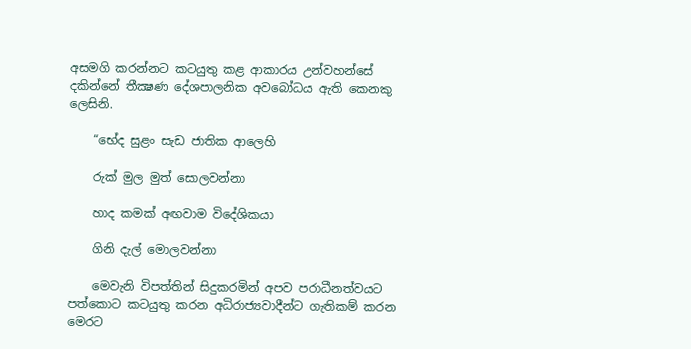අසමගි කරන්නට කටයුතු කළ ආකාරය උන්වහන්සේ දකින්නේ තීක්‍ෂණ දේශපාලනික අවබෝධය ඇති කෙනකු ලෙසිනි.

    “භේද සුළං සැඩ ජාතික ආලෙහි

    රුක්‌ මුල මුත් සොලවන්නා

    හාද කමක්‌ අඟවාම විදේශිකයා

    ගිනි දැල් මොලවන්නා

    මෙවැනි විපත්තින් සිදුකරමින් අපව පරාධීනත්වයට පත්කොට කටයුතු කරන අධිරාජ්‍යවාදීන්ට ගැතිකම් කරන මෙරට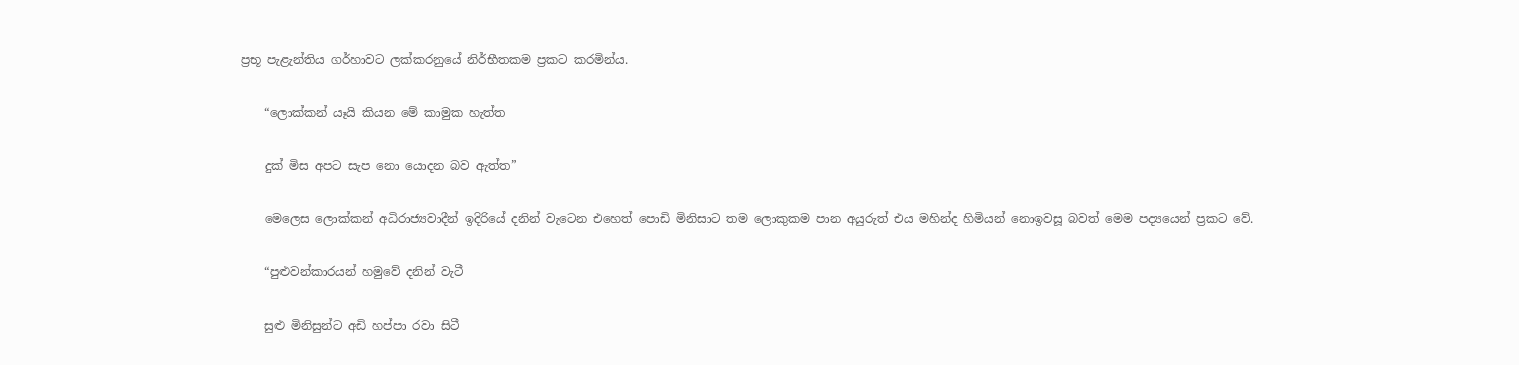ප්‍රභූ පැළැන්තිය ගර්හාවට ලක්‌කරනුයේ නිර්භීතකම ප්‍රකට කරමින්ය.

    “ලොක්‌කන් යෑයි කියන මේ කාමුක හැත්ත

    දුක්‌ මිස අපට සැප නො යොදන බව ඇත්ත”

    මෙලෙස ලොක්‌කන් අධිරාජ්‍යවාදීන් ඉදිරියේ දනින් වැටෙන එහෙත් පොඩි මිනිසාට තම ලොකුකම පාන අයුරුත් එය මහින්ද හිමියන් නොඉවසූ බවත් මෙම පද්‍යයෙන් ප්‍රකට වේ.

    “පුළුවන්කාරයන් හමුවේ දනින් වැටී

    සුළු මිනිසුන්ට අඩි හප්පා රවා සිටී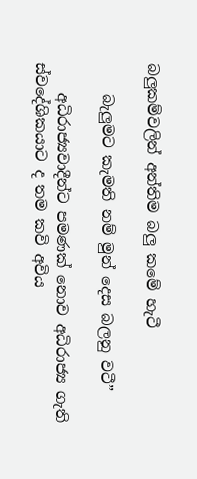බලුකම්වලින් අන්තිම බලු කමේ හැටී

    බැලුමට කැමති නම් මුන් දෙස බලනු වටී”

    අධිරාජ්‍යවාදීන්ට පමණක්‌ නොව අධිරාජ්‍ය ගැති ස්‌වදේශිකයාට ද තම කවි අවිය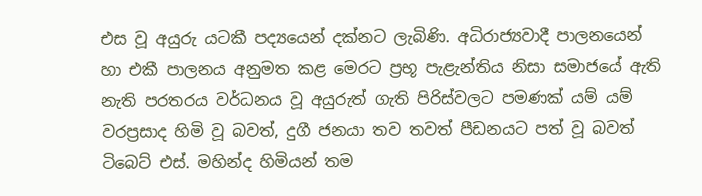එස වූ අයුරු යටකී පද්‍යයෙන් දක්‌නට ලැබිණි. අධිරාජ්‍යවාදී පාලනයෙන් හා එකී පාලනය අනුමත කළ මෙරට ප්‍රභූ පැළැන්තිය නිසා සමාජයේ ඇති නැති පරතරය වර්ධනය වූ අයුරුත් ගැති පිරිස්‌වලට පමණක්‌ යම් යම් වරප්‍රසාද හිමි වූ බවත්, දුගී ජනයා තව තවත් පීඩනයට පත් වූ බවත් ටිබෙට්‌ එස්‌. මහින්ද හිමියන් තම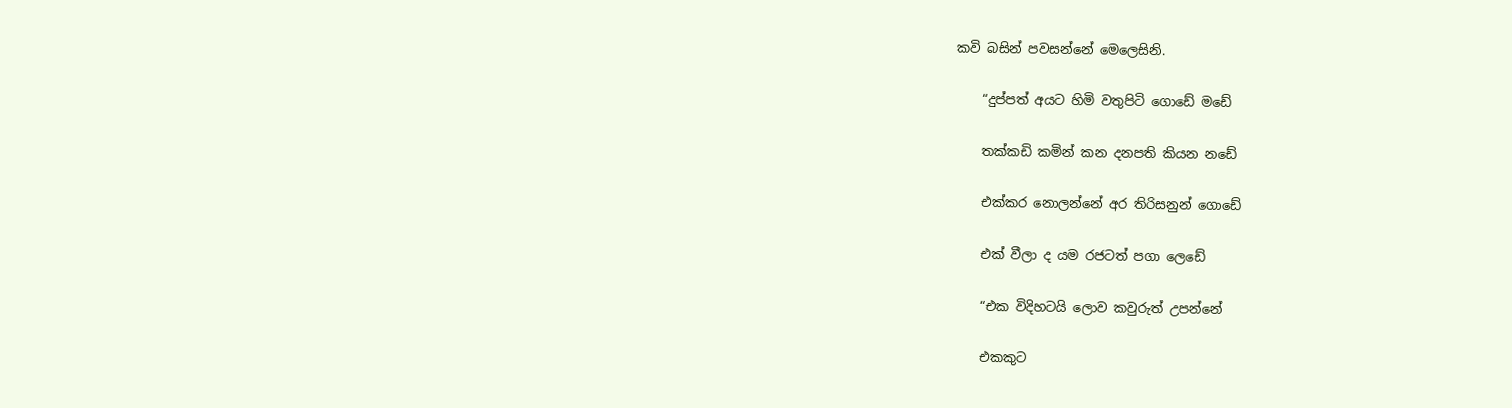කවි බසින් පවසන්නේ මෙලෙසිනි.

    “දුප්පත් අයට හිමි වතුපිටි ගොඩේ මඩේ

    තක්‌කඩි කමින් කන දනපති කියන නඩේ

    එක්‌කර නොලන්නේ අර තිරිසනුන් ගොඩේ

    එක්‌ වීලා ද යම රජටත් පගා ලෙඩේ

    “එක විදිහටයි ලොව කවුරුත් උපන්නේ

    එකකුට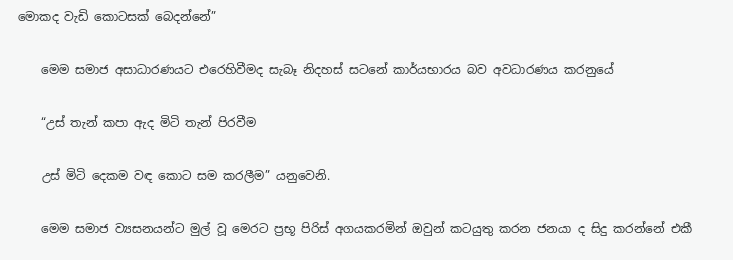මොකද වැඩි කොටසක්‌ බෙදන්නේ”

    මෙම සමාජ අසාධාරණයට එරෙහිවීමද සැබෑ නිදහස්‌ සටනේ කාර්යභාරය බව අවධාරණය කරනුයේ

    “උස්‌ තැන් කපා ඇද මිටි තැන් පිරවීම

    උස්‌ මිටි දෙකම වඳ කොට සම කරලීම” යනුවෙනි.

    මෙම සමාජ ව්‍යසනයන්ට මුල් වූ මෙරට ප්‍රභූ පිරිස්‌ අගයකරමින් ඔවුන් කටයුතු කරන ජනයා ද සිදු කරන්නේ එකී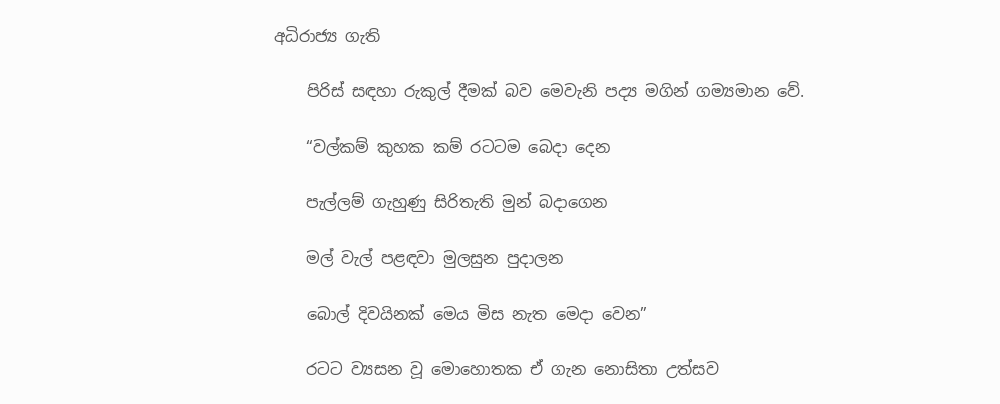අධිරාජ්‍ය ගැති

    පිරිස්‌ සඳහා රුකුල් දීමක්‌ බව මෙවැනි පද්‍ය මගින් ගම්‍යමාන වේ.

    “වල්කම් කුහක කම් රටටම බෙදා දෙන

    පැල්ලම් ගැහුණු සිරිතැති මුන් බදාගෙන

    මල් වැල් පළඳවා මුලසුන පුදාලන

    බොල් දිවයිනක්‌ මෙය මිස නැත මෙදා වෙන”

    රටට ව්‍යසන වූ මොහොතක ඒ ගැන නොසිතා උත්සව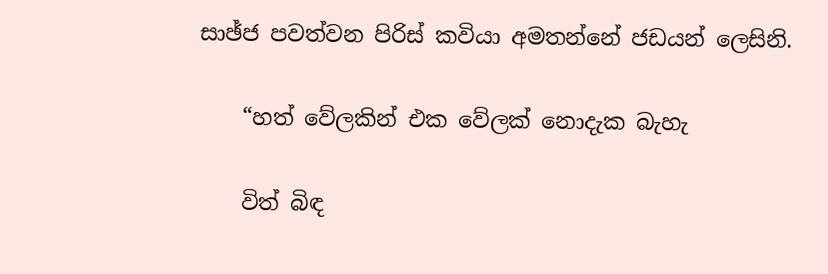සාඡ්ජ පවත්වන පිරිස්‌ කවියා අමතන්නේ ජඩයන් ලෙසිනි.

    “හත් වේලකින් එක වේලක්‌ නොදැක බැහැ

    විත් බිඳ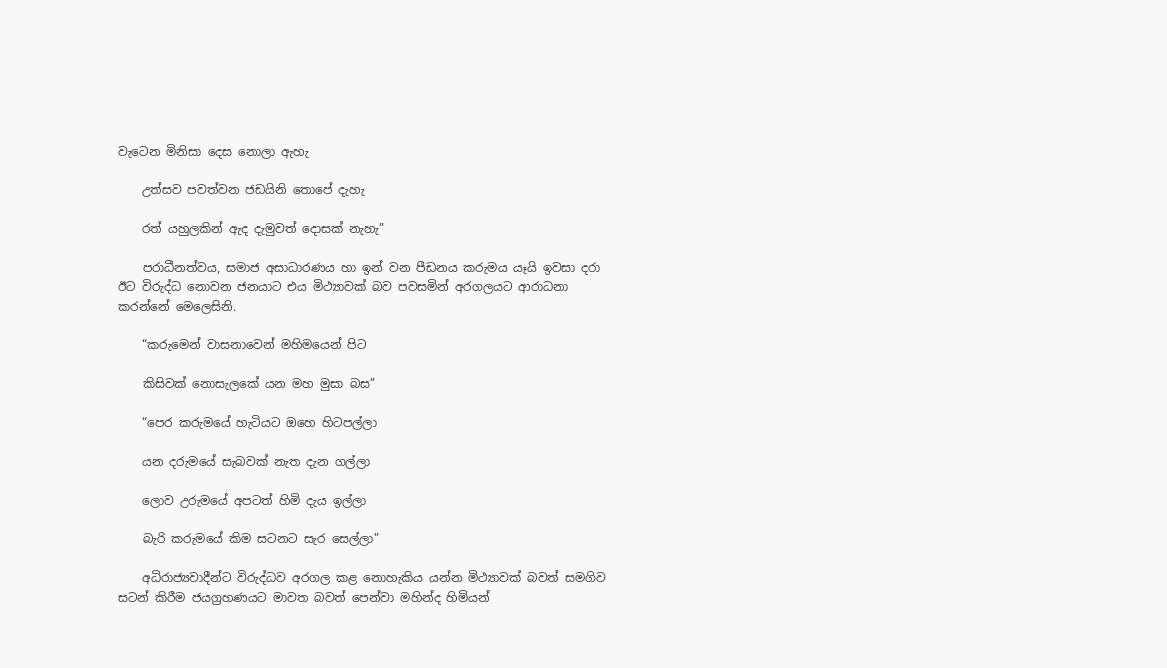වැටෙන මිනිසා දෙස නොලා ඇහැ

    උත්සව පවත්වන ජඩයිනි තොපේ දැහැ

    රත් යහුලකින් ඇද දැමුවත් දොසක්‌ නැහැ”

    පරාධීනත්වය, සමාජ අසාධාරණය හා ඉන් වන පීඩනය කරුමය යෑයි ඉවසා දරා ඊට විරුද්ධ නොවන ජනයාට එය මිථ්‍යාවක්‌ බව පවසමින් අරගලයට ආරාධනා කරන්නේ මෙලෙසිනි.

    “කරුමෙන් වාසනාවෙන් මහිමයෙන් පිට

    කිසිවක්‌ නොසැලකේ යන මහ මුසා බස”

    “පෙර කරුමයේ හැටියට ඔහෙ හිටපල්ලා

    යන දරුමයේ සැබවක්‌ නැත දැන ගල්ලා

    ලොව උරුමයේ අපටත් හිමි දැය ඉල්ලා

    බැරි කරුමයේ කිම සටනට සැර සෙල්ලා”

    අධිරාජ්‍යවාදීන්ට විරුද්ධව අරගල කළ නොහැකිය යන්න මිථ්‍යාවක්‌ බවත් සමගිව සටන් කිරීම ජයග්‍රහණයට මාවත බවත් පෙන්වා මහින්ද හිමියන්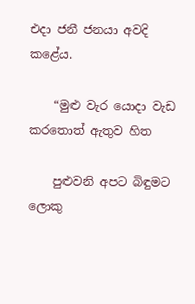එදා ජනී ජනයා අවදි කළේය.

    “මුළු වැර යොදා වැඩ කරතොත් ඇතුව හිත

    පුළුවනි අපට බිඳුමට ලොකු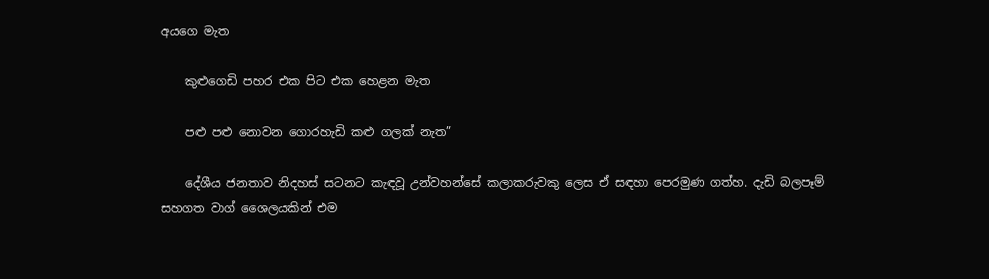අයගෙ මැත

    කුළුගෙඩි පහර එක පිට එක හෙළන මැත

    පළු පළු නොවන ගොරහැඩි කළු ගලක්‌ නැත”

    දේශීය ජනතාව නිදහස්‌ සටනට කැඳවූ උන්වහන්සේ කලාකරුවකු ලෙස ඒ සඳහා පෙරමුණ ගත්හ. දැඩි බලපෑම් සහගත වාග් ශෛලයකින් එම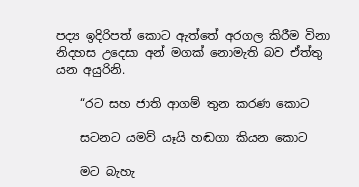පද්‍ය ඉදිරිපත් කොට ඇත්තේ අරගල කිරීම විනා නිදහස උදෙසා අන් මගක්‌ නොමැති බව ඒත්තු යන අයුරිනි.

    “රට සහ ජාති ආගම් තුන කරණ කොට

    සටනට යමව් යෑයි හඬගා කියන කොට

    මට බැහැ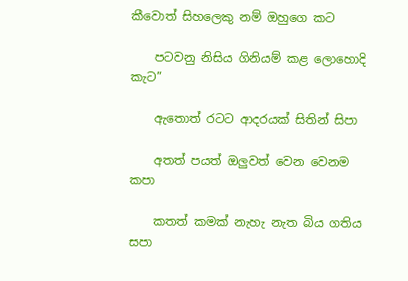කීවොත් සිහලෙකු නම් ඔහුගෙ කට

    පටවනු නිසිය ගිනියම් කළ ලොහොදි කැට”

    ඇතොත් රටට ආදරයක්‌ සිතින් සිපා

    අතත් පයත් ඔලුවත් වෙන වෙනම කපා

    කතත් කමක්‌ නැහැ නැත බිය ගතිය සපා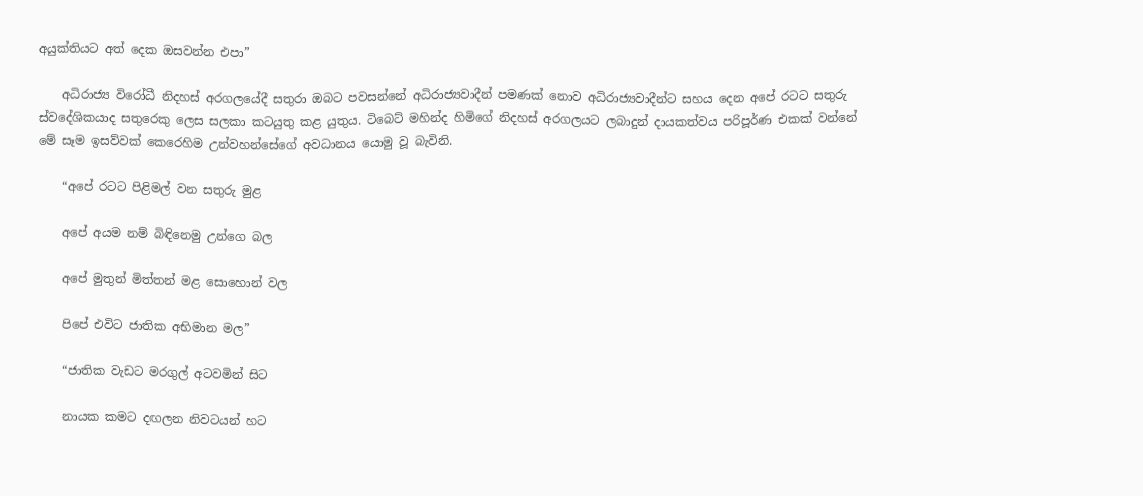අයුක්‌තියට අත් දෙක ඔසවන්න එපා”

    අධිරාජ්‍ය විරෝධී නිදහස්‌ අරගලයේදී සතුරා ඔබට පවසන්නේ අධිරාජ්‍යවාදීන් පමණක්‌ නොව අධිරාජ්‍යවාදීන්ට සහය දෙන අපේ රටට සතුරු ස්‌වදේශිකයාද සතුරෙකු ලෙස සලකා කටයුතු කළ යුතුය. ටිබෙට්‌ මහින්ද හිමිගේ නිදහස්‌ අරගලයට ලබාදුන් දායකත්වය පරිපූර්ණ එකක්‌ වන්නේ මේ සෑම ඉසව්වක්‌ කෙරෙහිම උන්වහන්සේගේ අවධානය යොමු වූ බැවිනි.

    “අපේ රටට පිළිමල් වන සතුරු මුළ

    අපේ අයම නම් බිඳිනෙමු උන්ගෙ බල

    අපේ මුතුන් මිත්තන් මළ සොහොන් වල

    පිපේ එවිට ජාතික අභිමාන මල”

    “ජාතික වැඩට මරගුල් අටවමින් සිට

    නායක කමට දඟලන නිවටයන් හට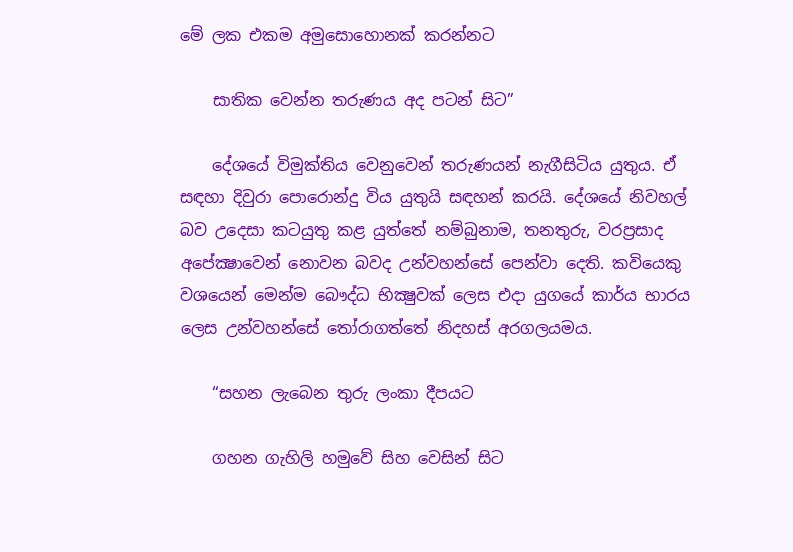මේ ලක එකම අමුසොහොනක්‌ කරන්නට

    සාතික වෙන්න තරුණය අද පටන් සිට”

    දේශයේ විමුක්‌තිය වෙනුවෙන් තරුණයන් නැගීසිටිය යුතුය. ඒ සඳහා දිවුරා පොරොන්දු විය යුතුයි සඳහන් කරයි. දේශයේ නිවහල් බව උදෙසා කටයුතු කළ යුත්තේ නම්බුනාම, තනතුරු, වරප්‍රසාද අපේක්‍ෂාවෙන් නොවන බවද උන්වහන්සේ පෙන්වා දෙති. කවියෙකු වශයෙන් මෙන්ම බෞද්ධ භික්‍ෂුවක්‌ ලෙස එදා යුගයේ කාර්ය භාරය ලෙස උන්වහන්සේ තෝරාගත්තේ නිදහස්‌ අරගලයමය.

    “සහන ලැබෙන තුරු ලංකා දීපයට

    ගහන ගැහිලි හමුවේ සිහ වෙසින් සිට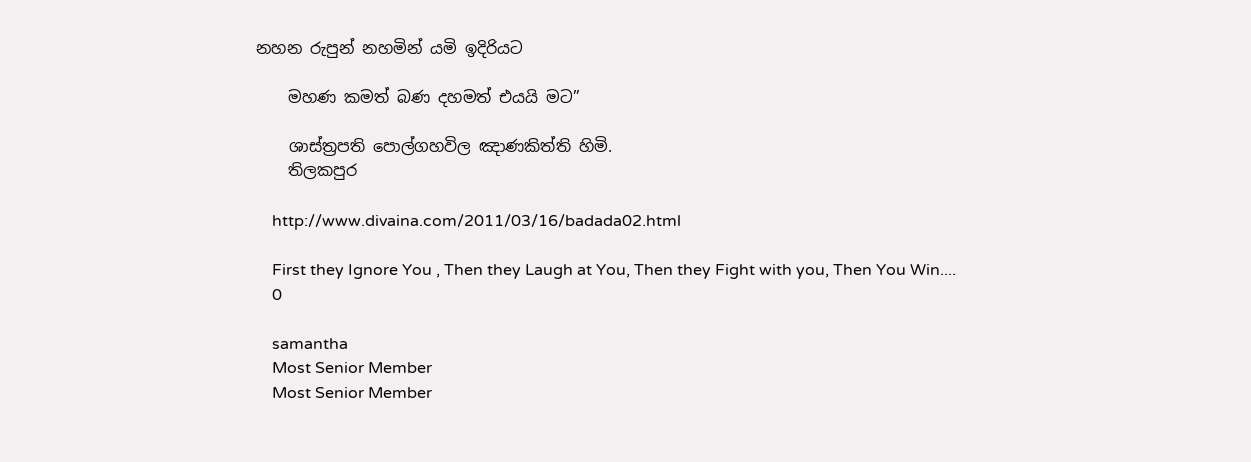නහන රුපුන් නහමින් යමි ඉදිරියට

    මහණ කමත් බණ දහමත් එයයි මට”

    ශාස්‌ත්‍රපති පොල්ගහවිල ඤාණකිත්ති හිමි.
    තිලකපුර

    http://www.divaina.com/2011/03/16/badada02.html

    First they Ignore You , Then they Laugh at You, Then they Fight with you, Then You Win....
    0

    samantha
    Most Senior Member
    Most Senior Member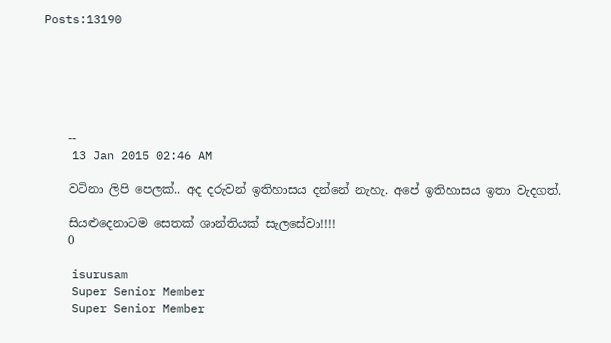Posts:13190






    --
    13 Jan 2015 02:46 AM

    වටිනා ලිපි පෙලක්.. අද දරුවන් ඉතිහාසය දන්නේ නැහැ. අපේ ඉතිහාසය ඉතා වැදගත්.

    සියළුදෙනාටම සෙතක් ශාන්තියක් සැලසේවා!!!!
    0

    isurusam
    Super Senior Member
    Super Senior Member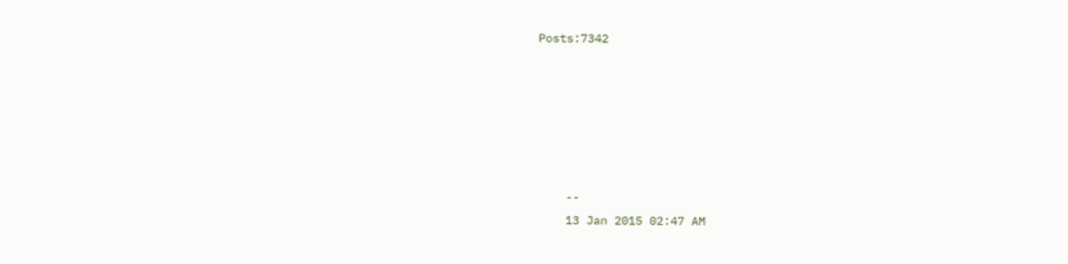Posts:7342






    --
    13 Jan 2015 02:47 AM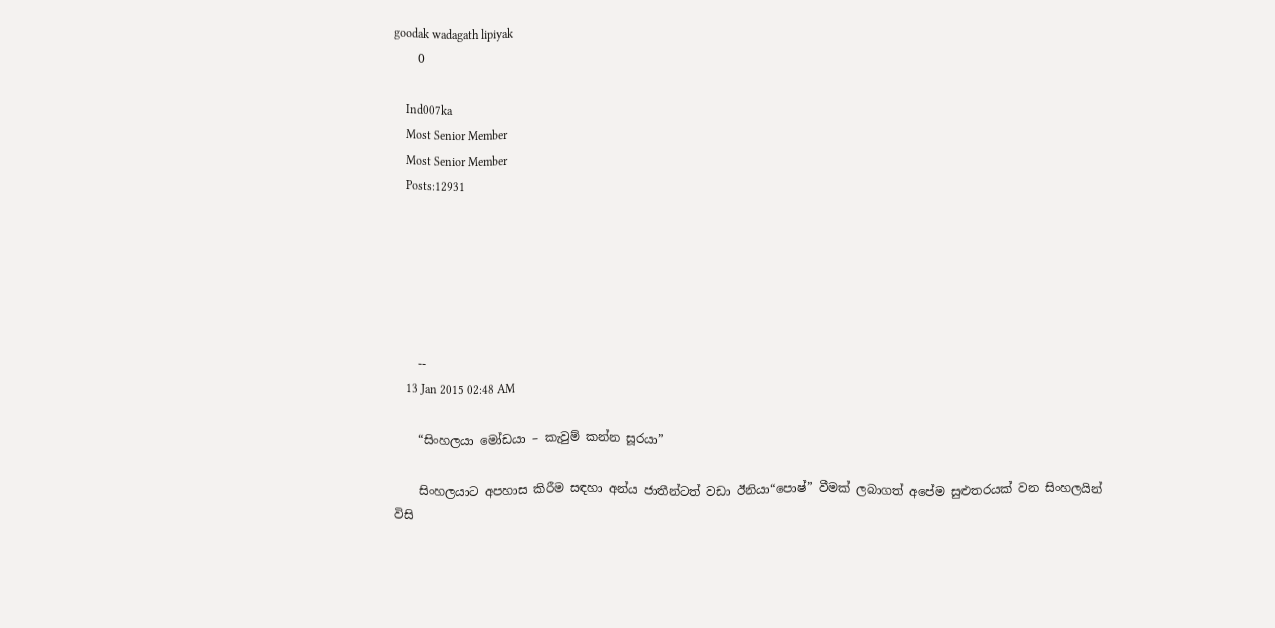goodak wadagath lipiyak
    0

    Ind007ka
    Most Senior Member
    Most Senior Member
    Posts:12931






    --
    13 Jan 2015 02:48 AM

    “සිංහලයා මෝඩයා – කැවුම් කන්න සූරයා”

    සිංහලයාට අපහාස කිරීම සඳහා අන්ය ජාතීන්ටත් වඩා ඊනියා“පොෂ්” වීමක් ලබාගත් අපේම සුළුතරයක් වන සිංහලයින් විසි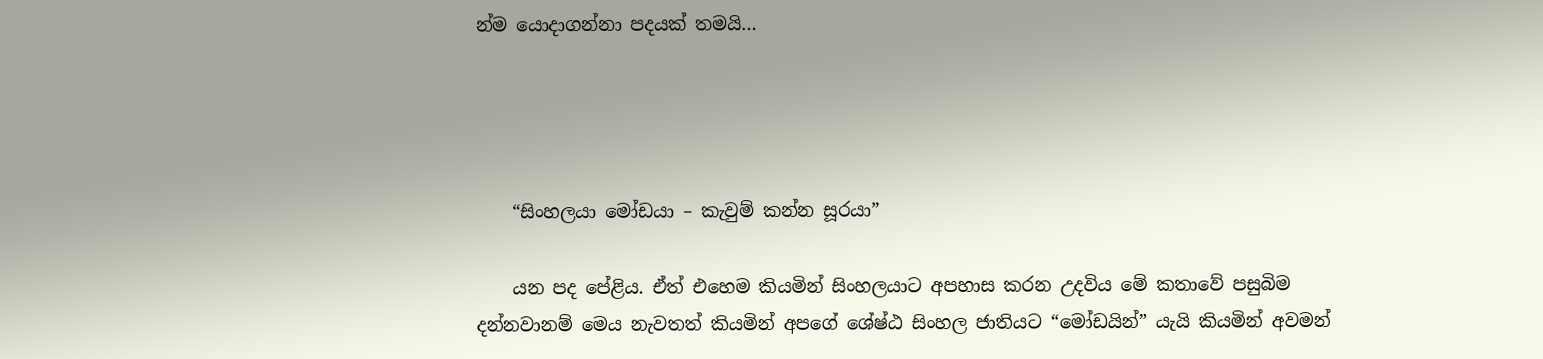න්ම යොදාගන්නා පදයක් තමයි…




    “සිංහලයා මෝඩයා – කැවුම් කන්න සූරයා”

    යන පද පේළිය. ඒත් එහෙම කියමින් සිංහලයාට අපහාස කරන උදවිය මේ කතාවේ පසුබිම දන්නවානම් මෙය නැවතත් කියමින් අපගේ ශේෂ්ඨ සිංහල ජාතියට “මෝඩයින්” යැයි කියමින් අවමන්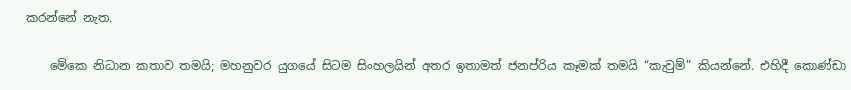කරන්නේ නැත.

    මේකෙ නිධාන කතාව තමයි; මහනුවර යුගයේ සිටම සිංහලයින් අතර ඉතාමත් ජනප්රිය කෑමක් තමයි “කැවුම්” කියන්නේ. එහිදී කොණ්ඩා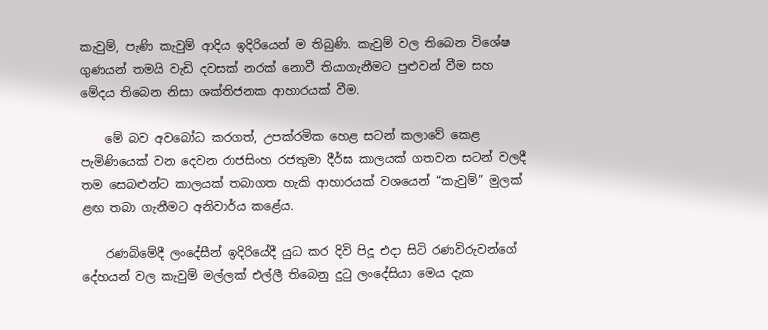කැවුම්, පැණි කැවුම් ආදිය ඉදිරියෙන් ම තිබුණි. කැවුම් වල තිබෙන විශේෂ ගුණයන් තමයි වැඩි දවසක් නරක් නොවී තියාගැනීමට පුළුවන් වීම සහ මේදය තිබෙන නිසා ශක්තිජනක ආහාරයක් වීම.

    මේ බව අවබෝධ කරගත්, උපක්රමික හෙළ සටන් කලාවේ කෙළ පැමිණියෙක් වන දෙවන රාජසිංහ රජතුමා දීර්ඝ කාලයක් ගතවන සටන් වලදී තම සෙබළුන්ට කාලයක් තබාගත හැකි ආහාරයක් වශයෙන් “කැවුම්” මුලක් ළඟ තබා ගැනීමට අනිවාර්ය කළේය.

    රණබිමේදී ලංදේසීන් ඉදිරියේදී යුධ කර දිවි පිදූ එදා සිටි රණවිරුවන්ගේ දේහයන් වල කැවුම් මල්ලක් එල්ලී තිබෙනු දුටු ලංදේසියා මෙය දැක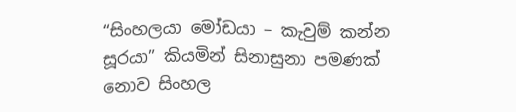“සිංහලයා මෝඩයා – කැවුම් කන්න සූරයා” කියමින් සිනාසුනා පමණක් නොව සිංහල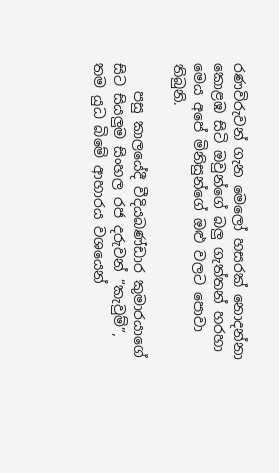රණවිරුවන් ගැන මෙලෝ හසරක් නොදන්නා කොළඹ සිටි ඔවුන්ගේ බලු ගැත්තන් හරහා මෙය අපේ මිනිසුන්ගේ ඔළු වලට පොවා තිබුනි.

    පසු කාලයේදී වීදියබණ්ඩාර කුමාරයාගේ සිට සියලුම සිංහල රජ දරුවන් “කැවුම්”, තම යුධ බිමේ ආහාරය වශයෙන්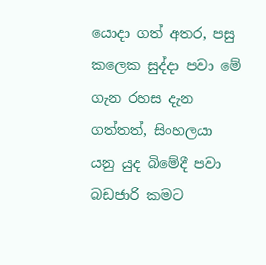යොදා ගත් අතර, පසු කලෙක සුද්දා පවා මේ ගැන රහස දැන ගත්තත්, සිංහලයා යනු යුද බිමේදී පවා බඩජාරි කමට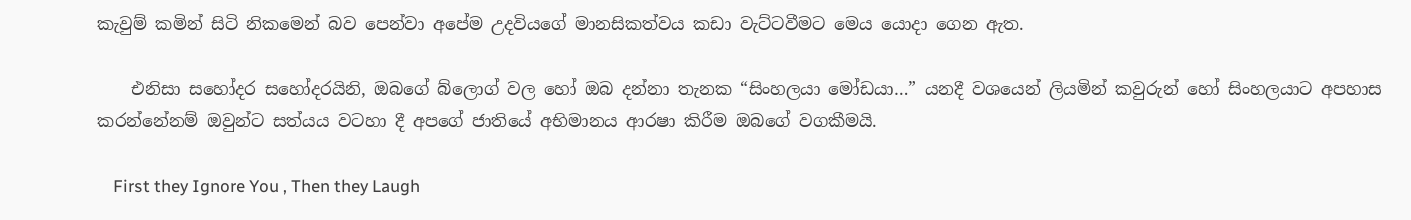කැවුම් කමින් සිටි නිකමෙන් බව පෙන්වා අපේම උදවියගේ මානසිකත්වය කඩා වැට්ටවීමට මෙය යොදා ගෙන ඇත.

    එනිසා සහෝදර සහෝදරයිනි, ඔබගේ බ්ලොග් වල හෝ ඔබ දන්නා තැනක “සිංහලයා මෝඩයා…” යනදී වශයෙන් ලියමින් කවුරුන් හෝ සිංහලයාට අපහාස කරන්නේනම් ඔවුන්ට සත්යය වටහා දී අපගේ ජාතියේ අභිමානය ආරෂා කිරීම ඔබගේ වගකීමයි.

    First they Ignore You , Then they Laugh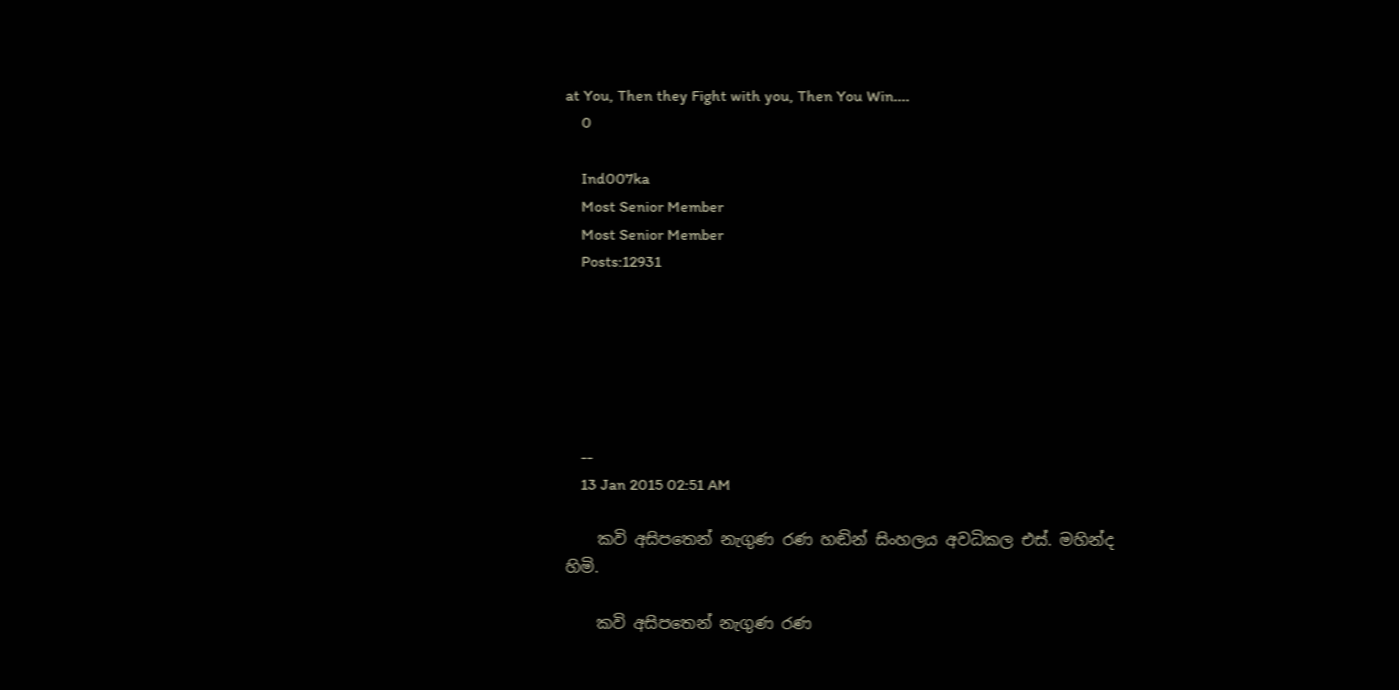at You, Then they Fight with you, Then You Win....
    0

    Ind007ka
    Most Senior Member
    Most Senior Member
    Posts:12931






    --
    13 Jan 2015 02:51 AM

    කවි අසිපතෙන් නැගුණ රණ හඬින් සිංහලය අවධිකල එස්. මහින්ද හිමි.

    කවි අසිපතෙන් නැගුණ රණ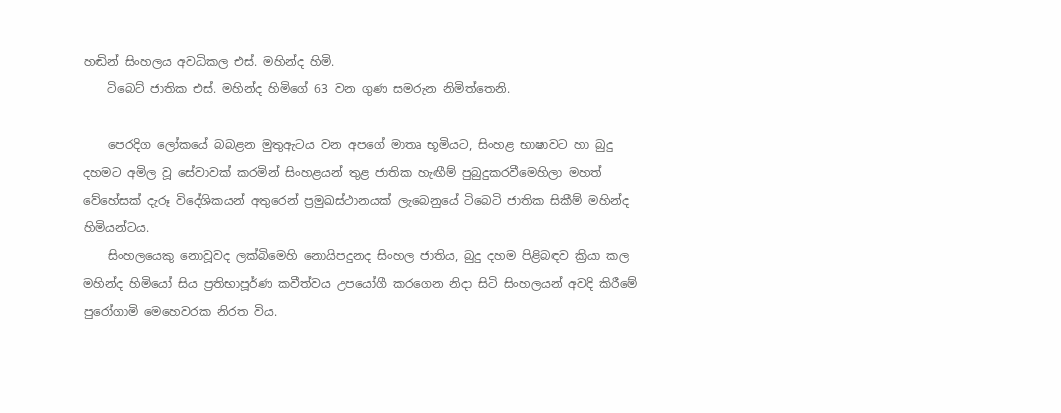හඬින් සිංහලය අවධිකල එස්. මහින්ද හිමි.
    ටිබෙට් ජාතික එස්. මහින්ද හිමිගේ 63 වන ගුණ සමරුන නිමිත්තෙනි.

    පෙරදිග ලෝකයේ බබළන මුතුඇටය වන අපගේ මාතෘ භූමියට, සිංහළ භාෂාවට හා බුදු දහමට අමිල වූ සේවාවක් කරමින් සිංහළයන් තුළ ජාතික හැඟීම් පුබුදුකරවීමෙහිලා මහත් වේහේසක් දැරූ විදේශිකයන් අතුරෙන් ප්‍රමුඛස්ථානයක් ලැබෙනුයේ ටිබෙටි ජාතික සිකීම් මහින්ද හිමියන්ටය.
    සිංහලයෙකු නොවූවද ලක්බිමෙහි නොයිපදුනද සිංහල ජාතිය, බුදු දහම පිළිබඳව ක්‍රියා කල මහින්ද හිමියෝ සිය ප්‍රතිභාපූර්ණ කවීත්වය උපයෝගී කරගෙන නිදා සිටි සිංහලයන් අවදි කිරීමේ පුරෝගාමි මෙහෙවරක නිරත විය.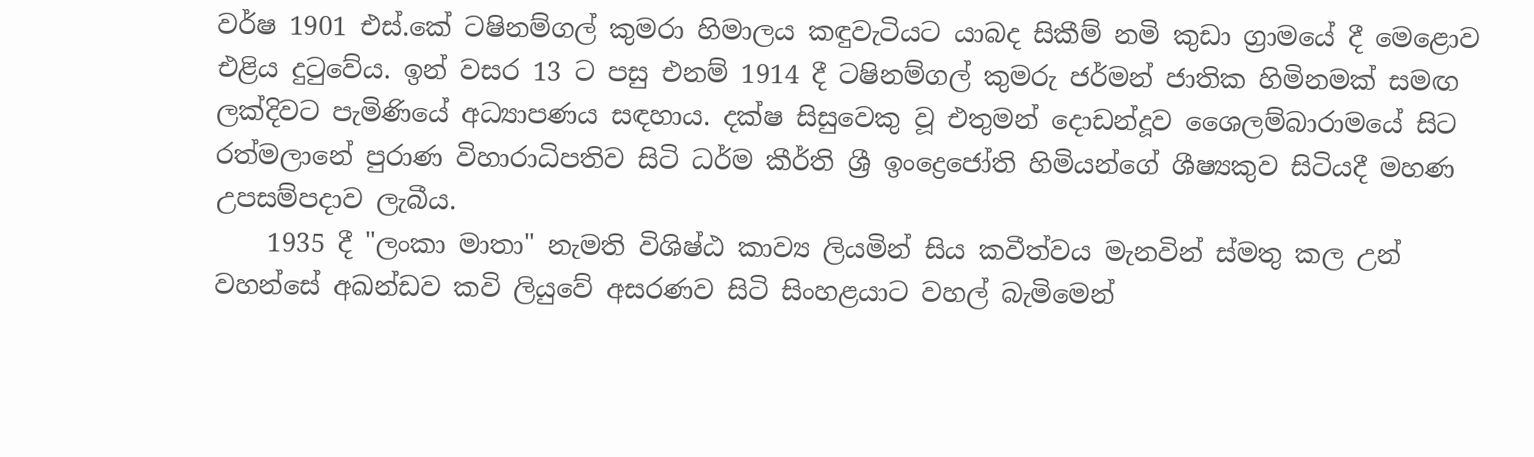වර්ෂ 1901 එස්.කේ ටෂිනම්ගල් කුමරා හිමාලය කඳුවැටියට යාබද සිකීම් නමි කුඩා ග්‍රාමයේ දී මෙළොව එළිය දුටුවේය. ඉන් වසර 13 ට පසු එනම් 1914 දී ටෂිනම්ගල් කුමරු ජර්මන් ජාතික හිමිනමක් සමඟ ලක්දිවට පැමිණියේ අධ්‍යාපණය සඳහාය. දක්ෂ සිසුවෙකු වූ එතුමන් දොඩන්දූව ශෛලම්බාරාමයේ සිට රත්මලානේ පුරාණ විහාරාධිපතිව සිටි ධර්ම කීර්ති ශ්‍රී ඉංද්‍රෙජෝති හිමියන්ගේ ශීෂ්‍යකුව සිටියදී මහණ උපසම්පදාව ලැබීය.
    1935 දී "ලංකා මාතා" නැමති විශිෂ්ඨ කාව්‍ය ලියමින් සිය කවීත්වය මැනවින් ස්මතු කල උන් වහන්සේ අඛන්ඩව කවි ලියුවේ අසරණව සිටි සිංහළයාට වහල් බැමිමෙන්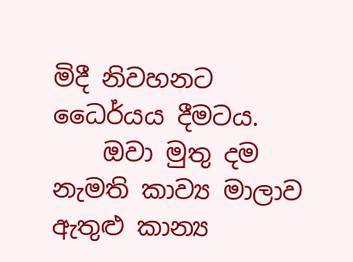මිදී නිවහනට ධෛර්යය දීමටය.
    ඔවා මුතු දම නැමති කාව්‍ය මාලාව ඇතුළු කාන්‍ය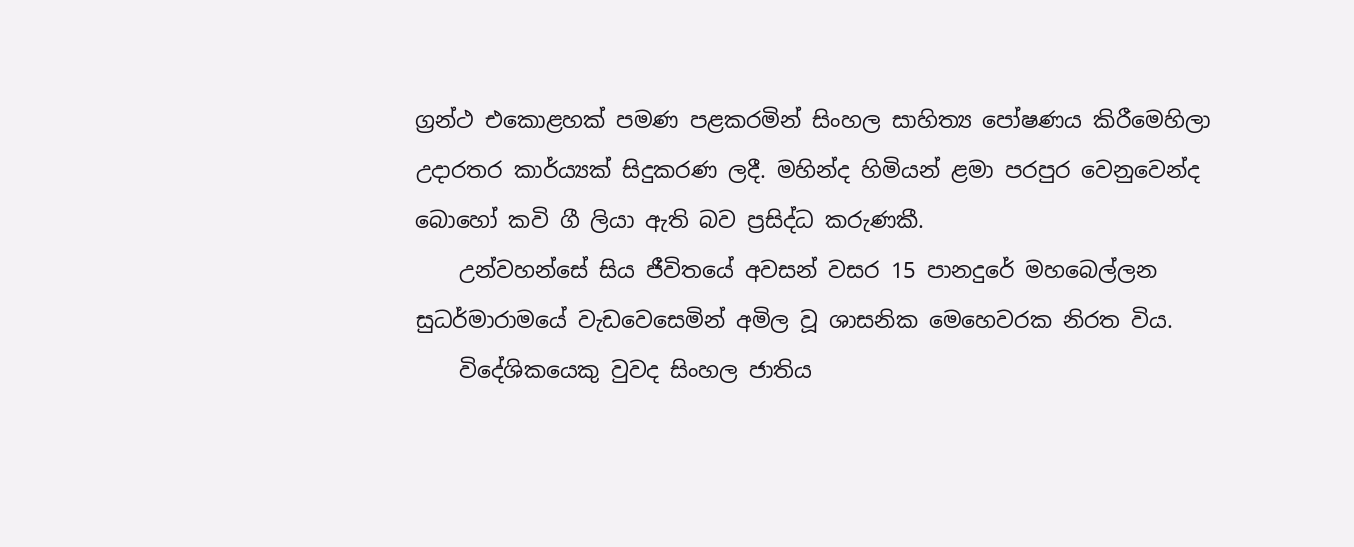ග්‍රන්ථ එකොළහක් පමණ පළකරමින් සිංහල සාහිත්‍ය පෝෂණය කිරීමෙහිලා උදාරතර කාර්ය්‍යක් සිදුකරණ ලදී. මහින්ද හිමියන් ළමා පරපුර වෙනුවෙන්ද බොහෝ කවි ගී ලියා ඇති බව ප්‍රසිද්ධ කරුණකී.
    උන්වහන්සේ සිය ජීවිතයේ අවසන් වසර 15 පානදුරේ මහබෙල්ලන සුධර්මාරාමයේ වැඩවෙසෙමින් අමිල වූ ශාසනික මෙහෙවරක නිරත විය.
    විදේශිකයෙකු වුවද සිංහල ජාතිය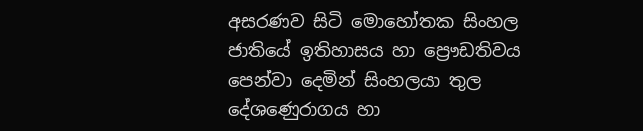අසරණව සිටි මොහෝතක සිංහල ජාතියේ ඉතිහාසය හා ප්‍රෞඩතිවය පෙන්වා දෙමින් සිංහලයා තුල දේශණෙුරාගය හා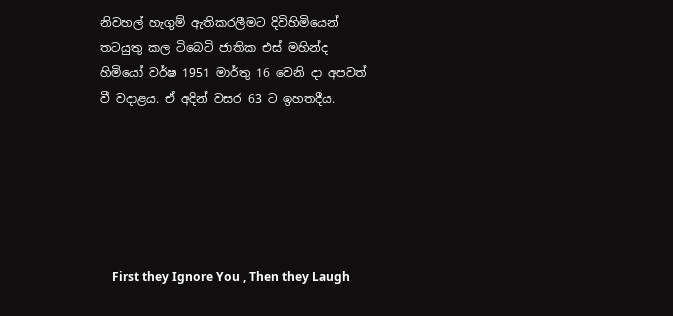නිවහල් හැගුම් ඇතිකරලීමට දිවිහිමියෙන් තටයුතු කල ටිබෙටි ජාතික එස් මහින්ද හිමියෝ වර්ෂ 1951 මාර්තු 16 වෙනි දා අපවත් වී වදාළය. ඒ අදින් වසර 63 ට ඉහතදීය.






    First they Ignore You , Then they Laugh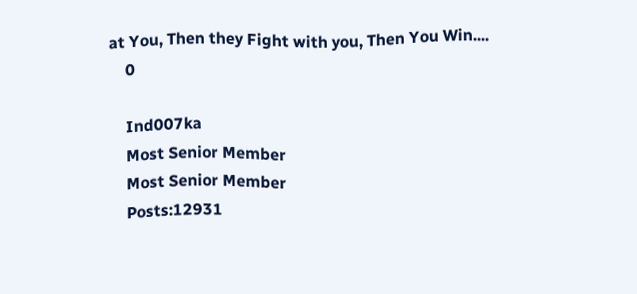at You, Then they Fight with you, Then You Win....
    0

    Ind007ka
    Most Senior Member
    Most Senior Member
    Posts:12931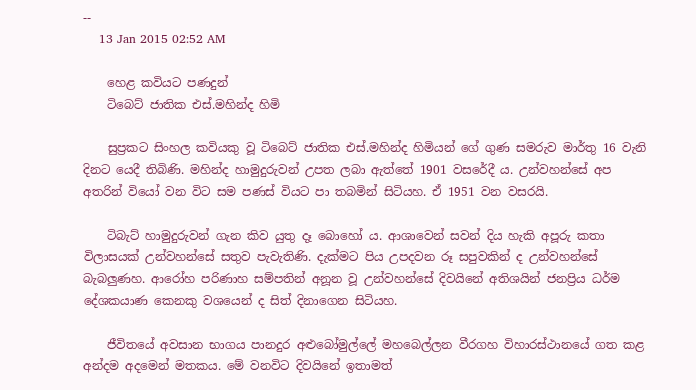--
    13 Jan 2015 02:52 AM

    හෙළ කවියට පණදුන්
    ටිබෙට් ජාතික එස්.මහින්ද හිමි

    සුප්‍රකට සිංහල කවියකු වූ ටිබෙට් ජාතික එස්.මහින්ද හිමියන් ගේ ගුණ සමරුව මාර්තු 16 වැනි දිනට යෙදී තිබිණි. මහින්ද හාමුදුරුවන් උපත ලබා ඇත්තේ 1901 වසරේදී ය. උන්වහන්සේ අප අතරින් වියෝ වන විට සම පණස් වියට පා තබමින් සිටියහ. ඒ 1951 වන වසරයි.

    ටිබැට් හාමුදුරුවන් ගැන කිව යුතු දෑ බොහෝ ය. ආශාවෙන් සවන් දිය හැකි අපූරු කතා විලාසයක් උන්වහන්සේ සතුව පැවැතිණි. දැක්මට පිය උපදවන රූ සපුවකින් ද උන්වහන්සේ බැබලුණහ. ආරෝහ පරිණාහ සම්පතින් අනූන වූ උන්වහන්සේ දිවයිනේ අතිශයින් ජනප්‍රිය ධර්ම දේශකයාණ කෙනකු වශයෙන් ද සිත් දිනාගෙන සිටියහ.

    ජීවිතයේ අවසාන භාගය පානදුර අළුබෝමුල්ලේ මහබෙල්ලන වීරගහ විහාරස්ථානයේ ගත කළ අන්දම අදමෙන් මතකය. මේ වනවිට දිවයිනේ ඉතාමත්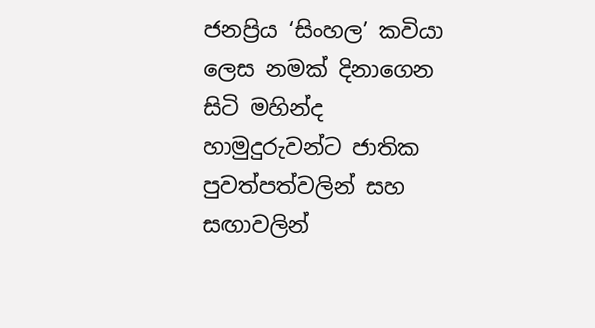ජනප්‍රිය ‘සිංහල’ කවියා ලෙස නමක් දිනාගෙන සිටි මහින්ද හාමුදුරුවන්ට ජාතික පුවත්පත්වලින් සහ සඟාවලින්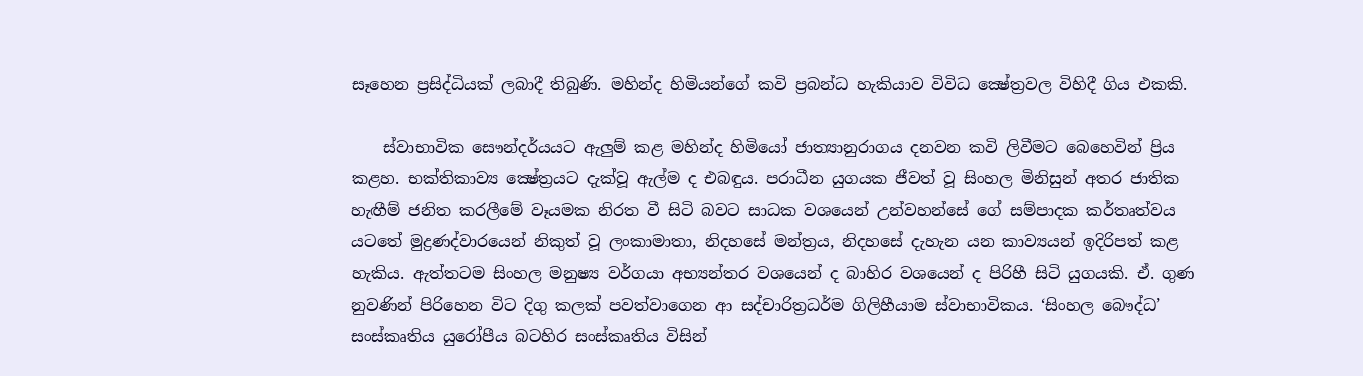සෑහෙන ප්‍රසිද්ධියක් ලබාදී තිබුණි. මහින්ද හිමියන්ගේ කවි ප්‍රබන්ධ හැකියාව විවිධ ක්‍ෂේත්‍රවල විහිදී ගිය එකකි.

    ස්වාභාවික සෞන්දර්යයට ඇලුම් කළ මහින්ද හිමියෝ ජාත්‍යානුරාගය දනවන කවි ලිවීමට බෙහෙවින් ප්‍රිය කළහ. භක්තිකාව්‍ය ක්‍ෂේත්‍රයට දැක්වූ ඇල්ම ද එබඳුය. පරාධීන යුගයක ජීවත් වූ සිංහල මිනිසුන් අතර ජාතික හැඟීම් ජනිත කරලීමේ වෑයමක නිරත වී සිටි බවට සාධක වශයෙන් උන්වහන්සේ ගේ සම්පාදක කර්තෘත්වය යටතේ මුද්‍රණද්වාරයෙන් නිකුත් වූ ලංකාමාතා, නිදහසේ මන්ත්‍රය, නිදහසේ දැහැන යන කාව්‍යයන් ඉදිරිපත් කළ හැකිය. ඇත්තටම සිංහල මනුෂ්‍ය වර්ගයා අභ්‍යන්තර වශයෙන් ද බාහිර වශයෙන් ද පිරිහී සිටි යුගයකි. ඒ. ගුණ නුවණින් පිරිහෙන විට දිගු කලක් පවත්වාගෙන ආ සද්චාරිත්‍රධර්ම ගිලිහීයාම ස්වාභාවිකය. ‘සිංහල බෞද්ධ’ සංස්කෘතිය යුරෝපීය බටහිර සංස්කෘතිය විසින්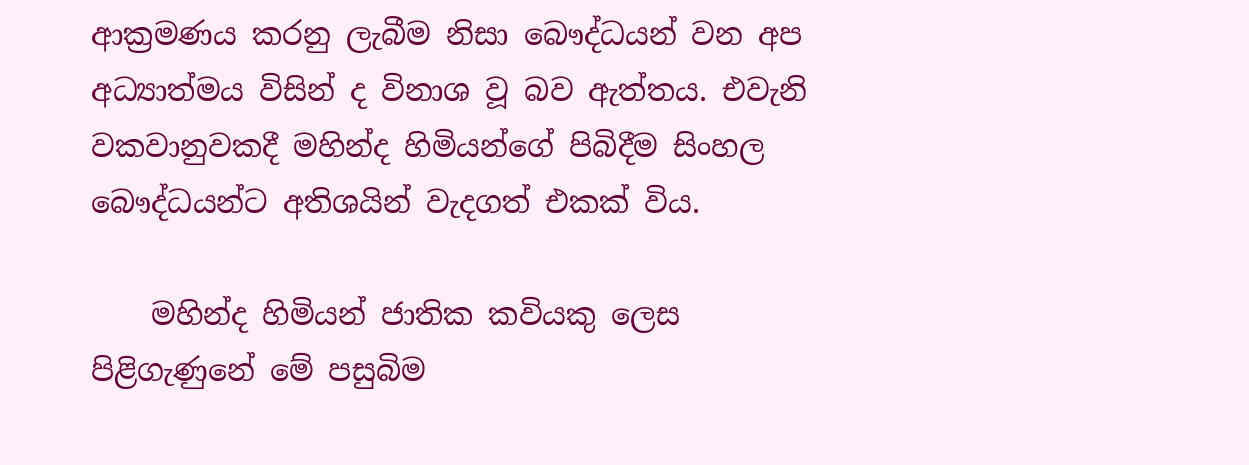ආක්‍රමණය කරනු ලැබීම නිසා බෞද්ධයන් වන අප අධ්‍යාත්මය විසින් ද විනාශ වූ බව ඇත්තය. එවැනි වකවානුවකදී මහින්ද හිමියන්ගේ පිබිදීම සිංහල බෞද්ධයන්ට අතිශයින් වැදගත් එකක් විය.

    මහින්ද හිමියන් ජාතික කවියකු ලෙස පිළිගැණුනේ මේ පසුබිම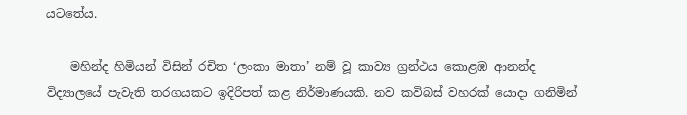යටතේය.

    මහින්ද හිමියන් විසින් රචිත ‘ලංකා මාතා’ නම් වූ කාව්‍ය ග්‍රන්ථය කොළඹ ආනන්ද විද්‍යාලයේ පැවැති තරගයකට ඉදිරිපත් කළ නිර්මාණයකි. නව කවිබස් වහරක් යොදා ගනිමින්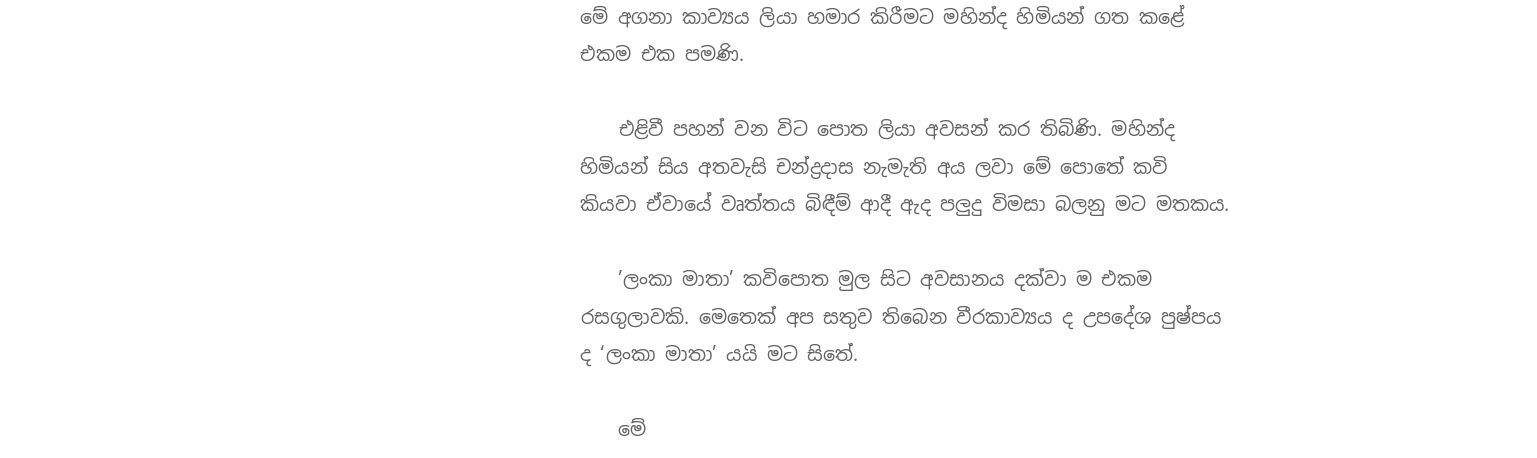මේ අගනා කාව්‍යය ලියා හමාර කිරීමට මහින්ද හිමියන් ගත කළේ එකම එක පමණි.

    එළිවී පහන් වන විට පොත ලියා අවසන් කර තිබිණි. මහින්ද හිමියන් සිය අතවැසි චන්ද්‍රදාස නැමැති අය ලවා මේ පොතේ කවි කියවා ඒවායේ වෘත්තය බිඳීම් ආදී ඇද පලුදු විමසා බලනු මට මතකය.

    ’ලංකා මාතා’ කවිපොත මුල සිට අවසානය දක්වා ම එකම රසගුලාවකි. මෙතෙක් අප සතුව තිබෙන වීරකාව්‍යය ද උපදේශ පුෂ්පය ද ‘ලංකා මාතා’ යයි මට සිතේ.

    මේ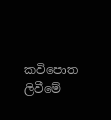කවිපොත ලිවීමේ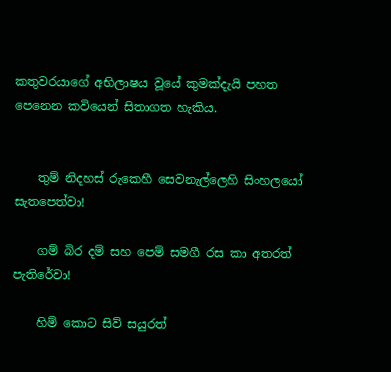කතුවරයාගේ අභිලාෂය වූයේ කුමක්දැයි පහත පෙනෙන කවියෙන් සිතාගත හැකිය.


    තුම් නිදහස් රුකෙහී සෙවනැල්ලෙහි සිංහලයෝ සැතපෙත්වා!

    ගම් බිර දම් සහ පෙම් සමගී රස කා අතරත් පැතිරේවා!

    හිම් කොට සිව් සයුරත්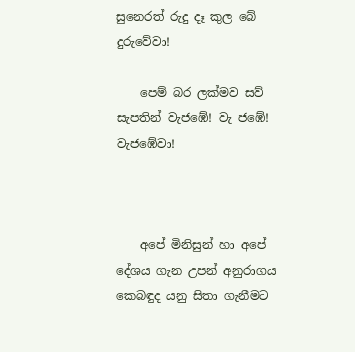සුනෙරත් රුදු දෑ කුල බේ දුරුවේවා!

    පෙම් බර ලක්මව සව් සැපතින් වැජඹේ! වැ ජඹේ! වැජඹේවා!



    අපේ මිනිසුන් හා අපේ දේශය ගැන උපන් අනුරාගය කෙබඳුද යනු සිතා ගැනීමට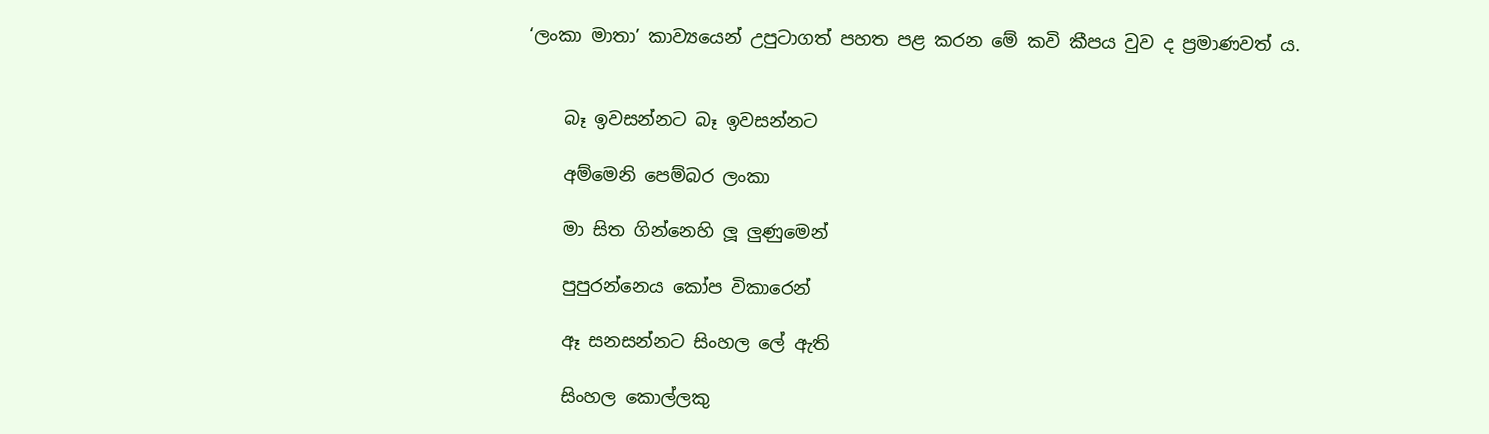‘ලංකා මාතා’ කාව්‍යයෙන් උපුටාගත් පහත පළ කරන මේ කවි කීපය වුව ද ප්‍රමාණවත් ය.


    බෑ ඉවසන්නට බෑ ඉවසන්නට

    අම්මෙනි පෙම්බර ලංකා

    මා සිත ගින්නෙහි ලූ ලුණුමෙන්

    පුපුරන්නෙය කෝප විකාරෙන්

    ඈ සනසන්නට සිංහල ලේ ඇති

    සිංහල කොල්ලකු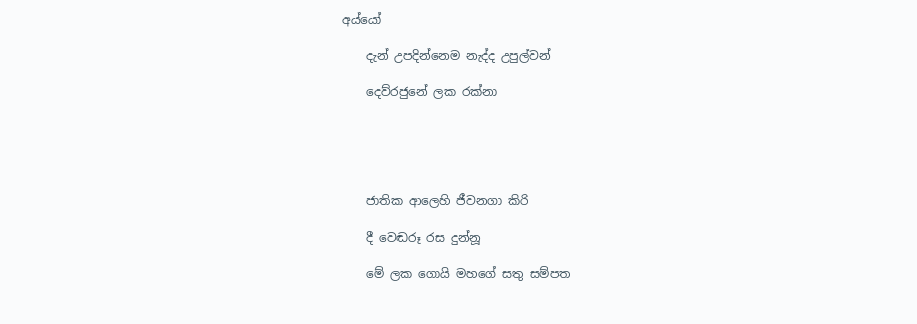අය්යෝ

    දැන් උපදින්නෙම නැද්ද උපුල්වන්

    දෙව්රජුනේ ලක රක්නා





    ජාතික ආලෙහි ජීවනගා කිරි

    දී වෙඬරූ රස දුන්නූ

    මේ ලක ගොයි මහගේ සතු සම්පත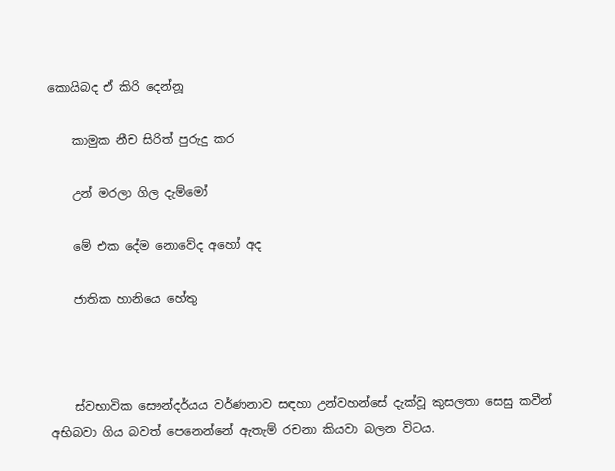කොයිබද ඒ කිරි දෙන්නූ

    කාමුක නීච සිරිත් පුරුදු කර

    උන් මරලා ගිල දැම්මෝ

    මේ එක දේම නොවේද අහෝ අද

    ජාතික හානියෙ හේතු



    ස්වභාවික සෞන්දර්යය වර්ණනාව සඳහා උන්වහන්සේ දැක්වූ කුසලතා සෙසු කවීන් අභිබවා ගිය බවත් පෙනෙන්නේ ඇතැම් රචනා කියවා බලන විටය.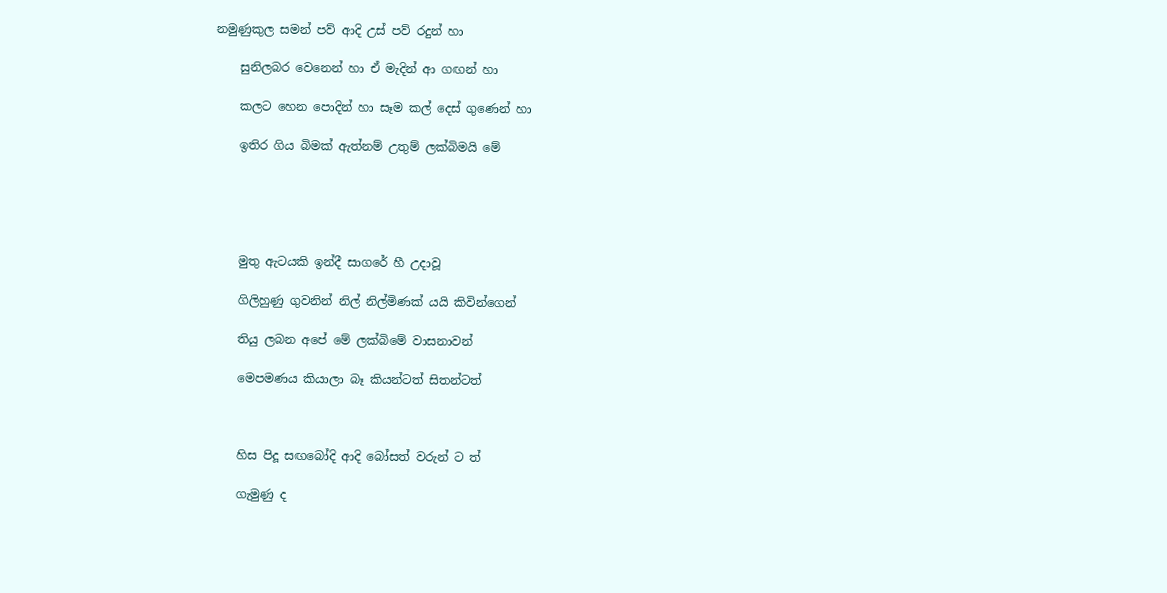නමුණුකුල සමන් පව් ආදි උස් පව් රදුන් හා

    සුනිලබර වෙනෙන් හා ඒ මැදින් ආ ගඟන් හා

    කලට හෙන පොදින් හා සෑම කල් දෙස් ගුණෙන් හා

    ඉතිර ගිය බිමක් ඇත්නම් උතුම් ලක්බිමයි මේ





    මුතු ඇටයකි ඉන්දී සාගරේ හී උදාවූ

    ගිලිහුණු ගුවනින් නිල් නිල්මිණක් යයි කිවින්ගෙන්

    තියු ලබන අපේ මේ ලක්බිමේ වාසනාවන්

    මෙපමණය කියාලා බෑ කියන්ටත් සිතන්ටත්



    හිස පිදූ සඟබෝදි ආදි බෝසත් වරුන් ට ත්

    ගැමුණු ද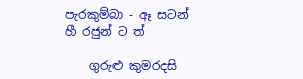පැරකුම්බා - ඈ සටන් හී රජුන් ට ත්

    ගුරුළු කුමරදසි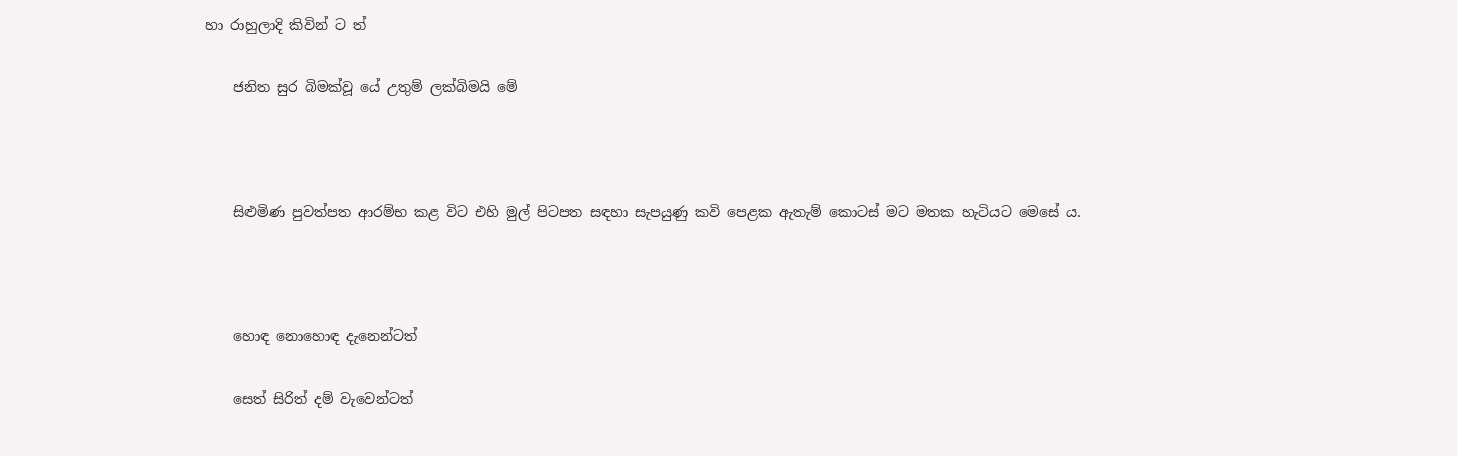හා රාහුලාදි කිවින් ට ත්

    ජනිත සුර බිමක්වූ යේ උතුම් ලක්බිමයි මේ



    සිළුමිණ පුවත්පත ආරම්භ කළ විට එහි මුල් පිටපත සඳහා සැපයුණු කවි පෙළක ඇතැම් කොටස් මට මතක හැටියට මෙසේ ය.



    හොඳ නොහොඳ දැනෙන්ටත්

    සෙත් සිරිත් දම් වැවෙන්ටත්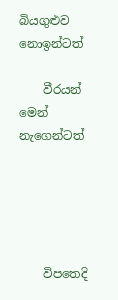බියගුළුව නොඉන්ටත්

    වීරයන් මෙන් නැගෙන්ටත්





    විපතෙදි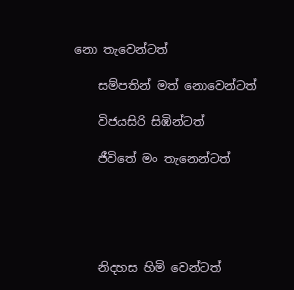නො තැවෙන්ටත්

    සම්පතින් මත් නොවෙන්ටත්

    විජයසිරි සිඹින්ටත්

    ජීවිතේ මං තැනෙන්ටත්





    නිදහස හිමි වෙන්ටත්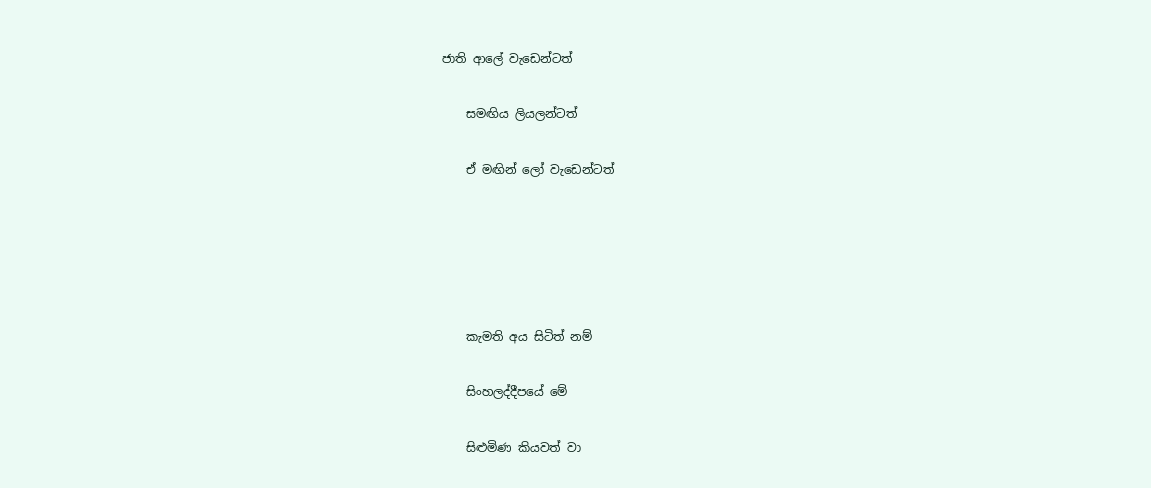ජාති ආලේ වැඩෙන්ටත්

    සමඟිය ලියලන්ටත්

    ඒ මඟින් ලෝ වැඩෙන්ටත්





    කැමති අය සිටිත් නම්

    සිංහලද්දීපයේ මේ

    සිළුමිණ කියවත් වා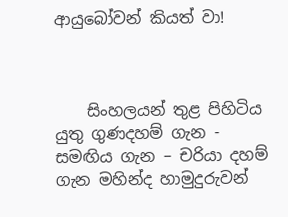ආයුබෝවන් කියත් වා!



    සිංහලයන් තුළ පිහිටිය යුතු ගුණදහම් ගැන - සමඟිය ගැන – චරියා දහම් ගැන මහින්ද හාමුදුරුවන්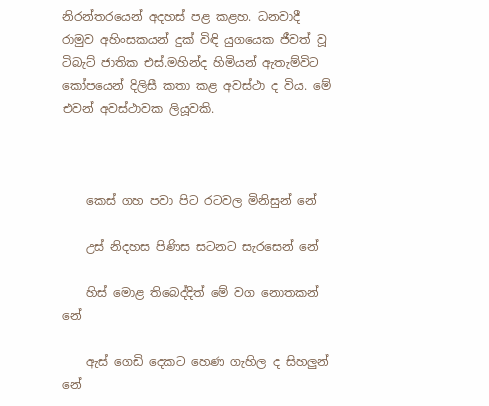නිරන්තරයෙන් අදහස් පළ කළහ. ධනවාදී රාමුව අහිංසකයන් දුක් විඳි යුගයෙක ජීවත් වූ ටිබැට් ජාතික එස්.මහින්ද හිමියන් ඇතැම්විට කෝපයෙන් දිලිසී කතා කළ අවස්ථා ද විය. මේ එවන් අවස්ථාවක ලියූවකි.



    කෙස් ගහ පවා පිට රටවල මිනිසුන් නේ

    උස් නිදහස පිණිස සටනට සැරසෙන් නේ

    හිස් මොළ තිබෙද්දිත් මේ වග නොතකන් නේ

    ඇස් ගෙඩි දෙකට හෙණ ගැහිල ද සිහලුන් නේ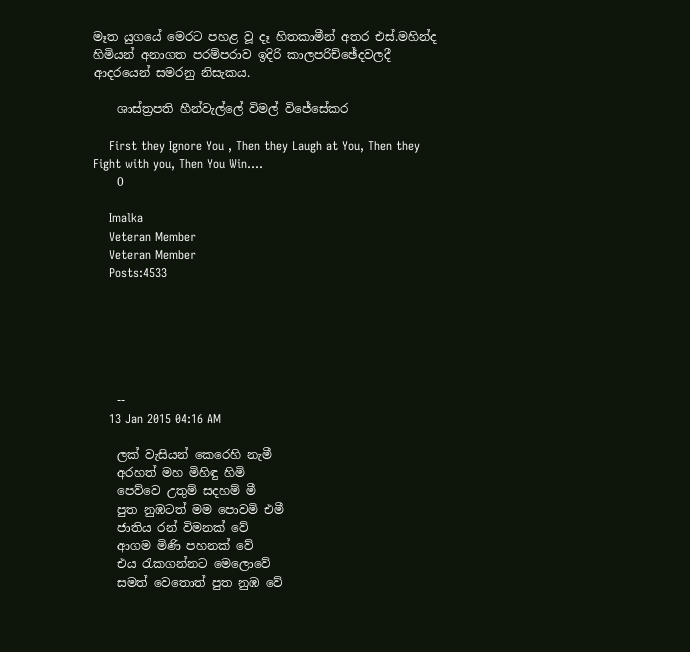මෑත යුගයේ මෙරට පහළ වූ දෑ හිතකාමීන් අතර එස්.මහින්ද හිමියන් අනාගත පරම්පරාව ඉදිරි කාලපරිච්ඡේදවලදී ආදරයෙන් සමරනු නිසැකය.

    ශාස්ත්‍රපති හීන්වැල්ලේ විමල් විජේසේකර

    First they Ignore You , Then they Laugh at You, Then they Fight with you, Then You Win....
    0

    Imalka
    Veteran Member
    Veteran Member
    Posts:4533






    --
    13 Jan 2015 04:16 AM

    ලක් වැසියන් කෙරෙහි නැමී
    අරහත් මහ මිහිඳු හිමි
    පෙව්වෙ උතුම් සදහම් මී
    පුත නුඹටත් මම පොවමි එමී
    ජාතිය රන් විමනක් වේ
    ආගම මිණි පහනක් වේ
    එය ‍රැකගන්නට මෙලොවේ
    සමත් වෙතොත් පුත නුඹ වේ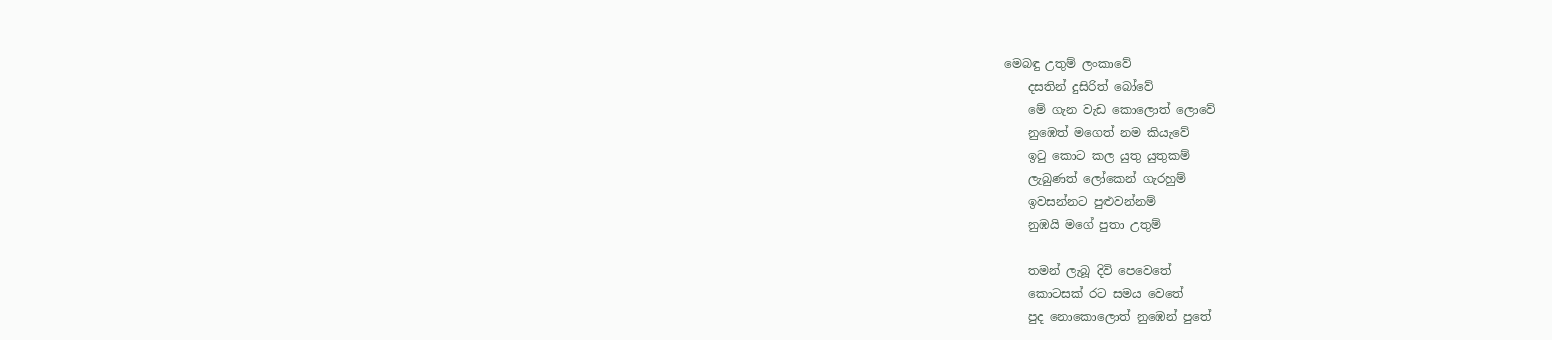මෙබඳු උතුම් ලංකාවේ
    දසතින් දුසිරිත් බෝවේ
    මේ ගැන වැඩ කොලොත් ලොවේ
    නුඹෙත් මගෙත් නම කියැවේ
    ඉටු කොට කල යුතු යුතුකම්
    ලැබුණත් ලෝකෙන් ගැරහුම්
    ඉවසන්නට පුළුවන්නම්
    නුඹයි මගේ පුතා උතුම්

    තමන් ලැබූ දිවි පෙවෙතේ
    කොටසක් රට සමය වෙතේ
    පුද නොකොලොත් නුඹෙන් පුතේ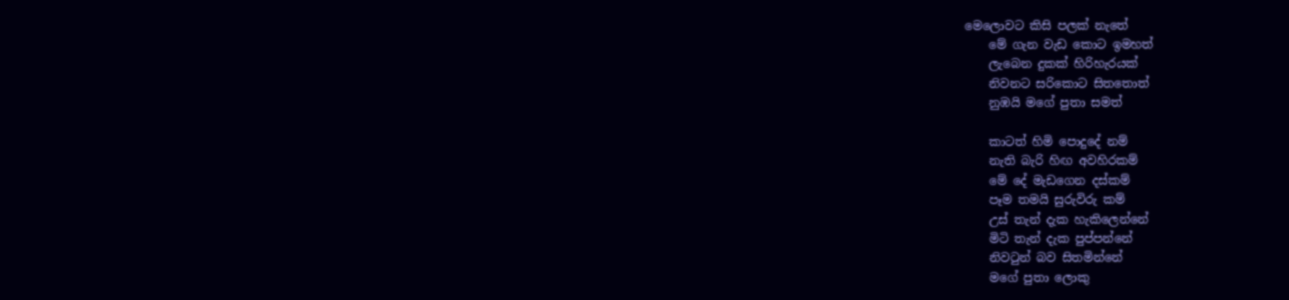මෙලොවට කිසි පලක් නැතේ
    මේ ගැන වැඩ කොට ඉමහත්
    ලැබෙන දුකක් හිරිහැරයක්
    නිවනට සරිකොට සිතතොත්
    නුඹයි මගේ පුතා සමත්

    කාටත් හිමි පොදුදේ නම්
    නැති බැරි හිඟ අවහිරකම්
    මේ දේ මැඩගෙන දස්කම්
    පෑම තමයි සුරුවිරු කම්
    උස් තැන් දැක හැකිලෙන්නේ
    මිටි තැන් දැක පුප්පන්නේ
    නිවටුන් බව සිතමින්නේ
    මගේ පුතා ලොකු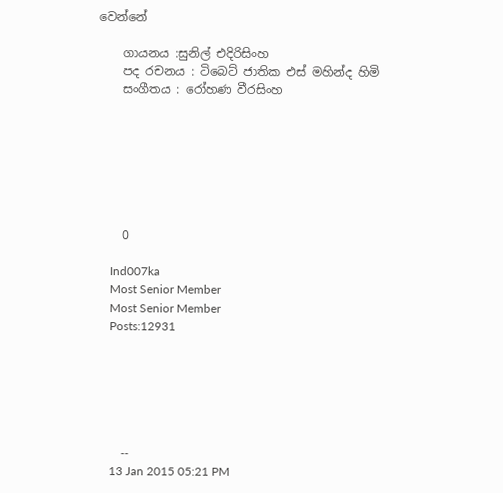වෙන්නේ

    ගායනය :සුනිල් එදිරිසිංහ
    පද රචනය : ටිබෙට් ජාතික එස් මහින්ද හිමි
    සංගීතය : රෝහණ වීරසිංහ







    0

    Ind007ka
    Most Senior Member
    Most Senior Member
    Posts:12931






    --
    13 Jan 2015 05:21 PM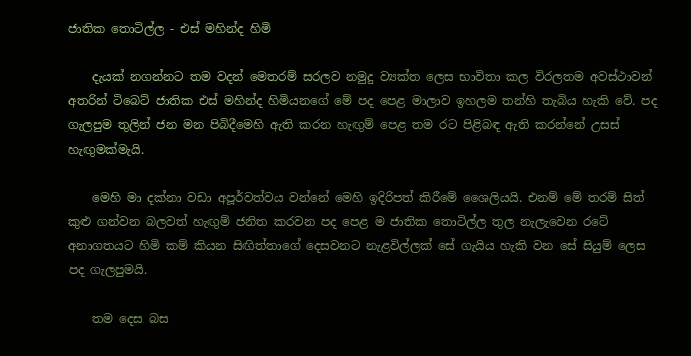ජාතික තොටිල්ල - එස් මහින්ද හිමි

    දැයක් නගන්නට තම වදන් මෙතරම් සරලව නමුදු ව්‍යක්ත ලෙස භාවිතා කල විරලතම අවස්ථාවන් අතරින් ටිබෙට් ජාතික එස් මහින්ද හිමියනගේ මේ පද පෙළ මාලාව ඉහලම තන්හි තැබිය හැකි වේ. පද ගැලපුම තුලින් ජන මන පිබිදීමෙහි ඇති කරන හැඟුම් පෙළ තම රට පිළිබඳ ඇති කරන්නේ උසස් හැඟුමක්මැයි.

    මෙහි මා දක්නා වඩා අපූර්වත්වය වන්නේ මෙහි ඉදිරිපත් කිරීමේ ශෛලියයි. එනම් මේ තරම් සිත් කුළු ගන්වන බලවත් හැඟුම් ජනිත කරවන පද පෙළ ම ජාතික තොටිල්ල තුල නැලැවෙන රටේ අනාගතයට හිමි කම් කියන සිඟිත්තාගේ දෙසවනට නැළවිල්ලක් සේ ගැයිය හැකි වන සේ සියුම් ලෙස පද ගැලපුමයි.

    තම දෙස බස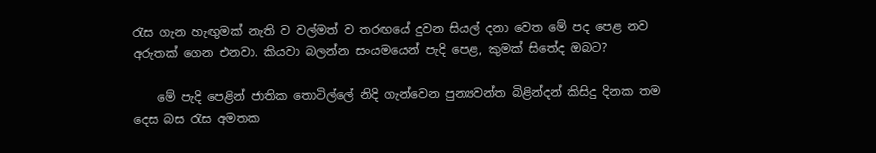රැස ගැන හැඟුමක් නැති ව වල්මත් ව තරඟයේ දුවන සියල් දනා වෙත මේ පද පෙළ නව අරුතක් ගෙන එනවා. කියවා බලන්න සංයමයෙන් පැදි පෙළ, කුමක් සිතේද ඔබට?

    මේ පැදි පෙළින් ජාතික තොටිල්ලේ නිදි ගැන්වෙන පුන්‍යවන්ත බිළින්දන් කිසිදු දිනක තම දෙස බස රැස අමතක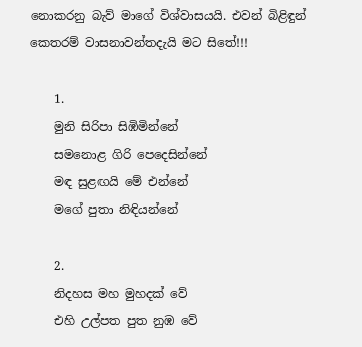නොකරනු බැව් මාගේ විශ්වාසයයි. එවන් බිළිඳුන් කෙතරම් වාසනාවන්තදැයි මට සිතේ!!!

    1.
    මුනි සිරිපා සිඹිමින්නේ
    සමනොළ ගිරි පෙදෙසින්නේ
    මඳ සුළඟයි මේ එන්නේ
    මගේ පුතා නිඳියන්නේ

    2.
    නිදහස මහ මුහදක් වේ
    එහි උල්පත පුත නුඹ වේ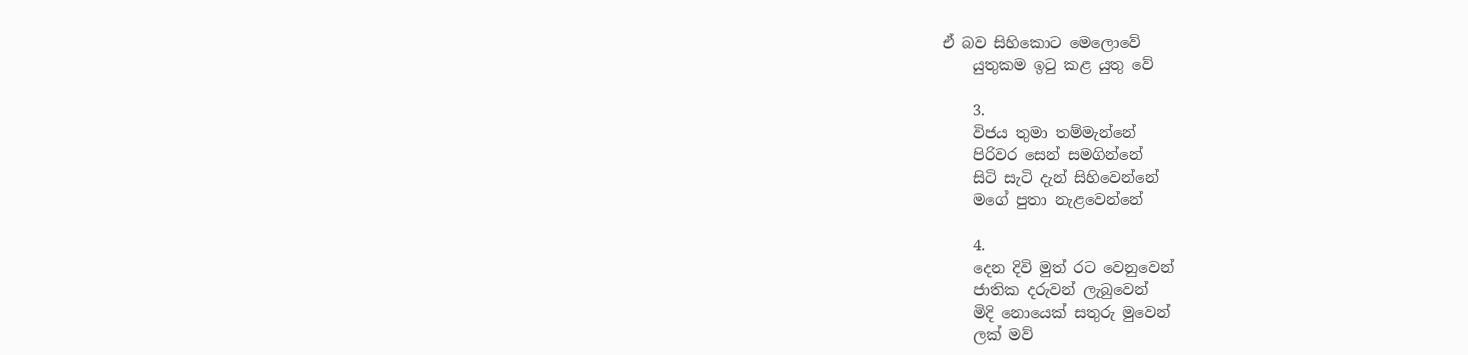ඒ බව සිහිකොට මෙලොවේ
    යුතුකම ඉටු කළ යුතු වේ

    3.
    විජය තුමා තම්මැන්නේ
    පිරිවර සෙන් සමගින්නේ
    සිටි සැටි දැන් සිහිවෙන්නේ
    මගේ පුතා නැළවෙන්නේ

    4.
    දෙන දිවි මුත් රට වෙනුවෙන්
    ජාතික දරුවන් ලැබුවෙන්
    මිදි නොයෙක් සතුරු මුවෙන්
    ලක් මව්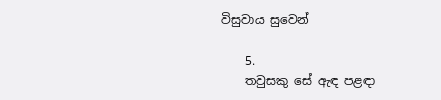විසුවාය සුවෙන්

    5.
    තවුසකු සේ ඇඳ පළඳා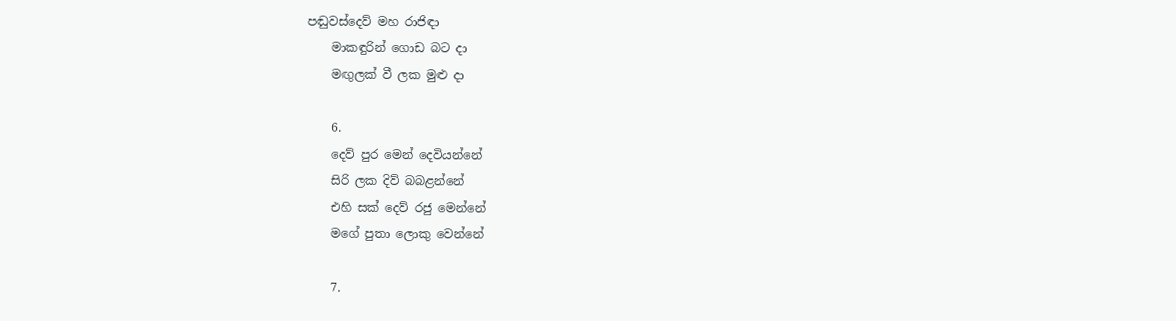පඬුවස්දෙව් මහ රාජිඳා
    මාකඳුරින් ගොඩ බට දා
    මඟුලක් වී ලක මුළු දා

    6.
    දෙව් පුර මෙන් දෙවියන්නේ
    සිරි ලක දිව් බබළන්නේ
    එහි සක් දෙව් රජු මෙන්නේ
    මගේ පුතා ලොකු වෙන්නේ

    7.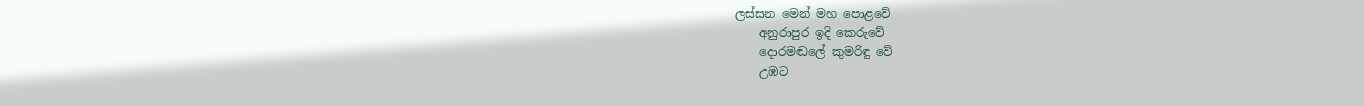ලස්සන මෙන් මහ පොළවේ
    අනුරාපුර ඉදි කෙරුවේ
    දොරමඬලේ කුමරිඳු වේ
    උඹට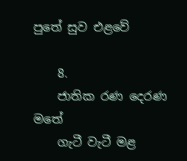පුතේ සුව එළවේ

    8.
    ජාතික රණ දෙරණ මතේ
    ගැටී වැටී මළ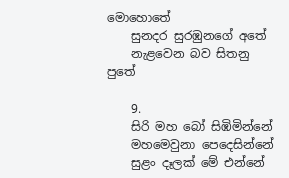මොහොතේ
    සුනදර සුරඹුනගේ අතේ
    නැළවෙන බව සිතනු පුතේ

    9.
    සිරි මහ බෝ සිඹිමින්නේ
    මහමෙවුනා පෙදෙසින්නේ
    සුළං දෑලක් මේ එන්නේ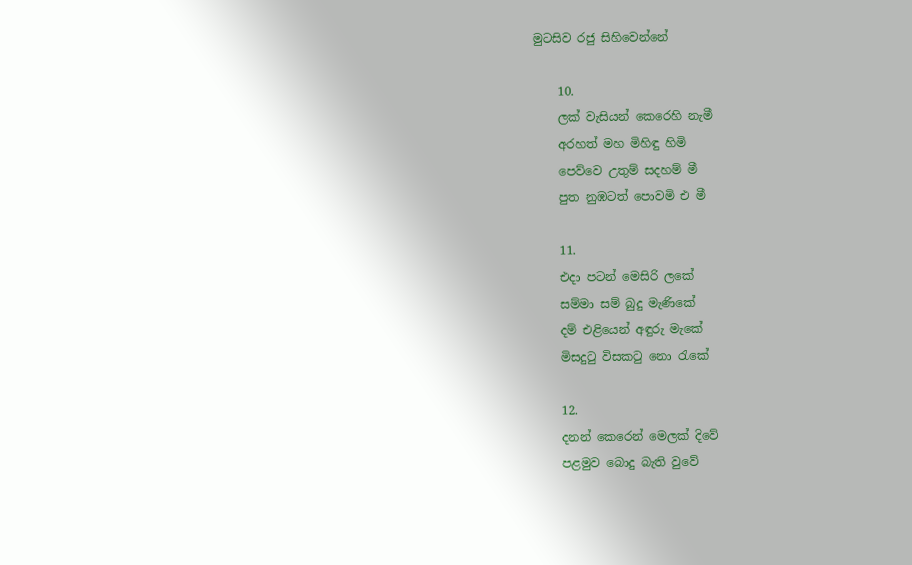මුටසිව රජු සිහිවෙන්නේ

    10.
    ලක් වැසියන් කෙරෙහි නැමී
    අරහත් මහ මිහිඳු හිමි
    පෙව්වෙ උතුම් සදහම් මී
    පුත නුඹටත් පොවමි එ මී

    11.
    එදා පටන් මෙසිරි ලකේ
    සම්මා සම් බුදු මැණිකේ
    දම් එළියෙන් අඳුරු මැකේ
    මිසදුටු විසකටු නො රැකේ

    12.
    දනන් කෙරෙන් මෙලක් දිවේ
    පළමුව බොදු බැති වුවේ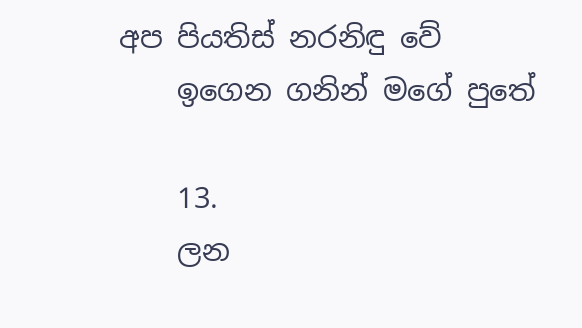අප පියතිස් නරනිඳු වේ
    ඉගෙන ගනින් මගේ පුතේ

    13.
    ලන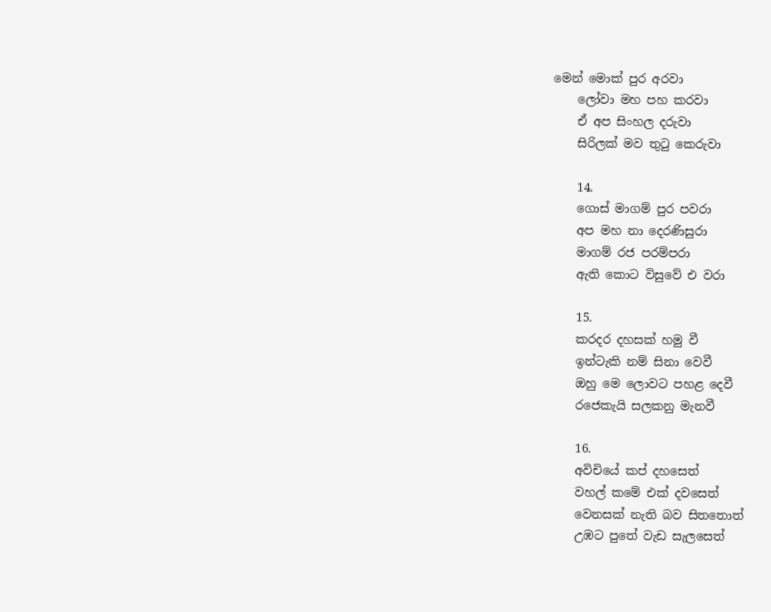මෙන් මොක් පුර අරවා
    ලෝවා මහ පහ කරවා
    ඒ අප සිංහල දරුවා
    සිරිලක් මව තුටු කෙරුවා

    14.
    ගොස් මාගම් පුර පවරා
    අප මහ නා දෙරණිසුරා
    මාගම් රජ පරම්පරා
    ඇති කොට විසුවේ එ වරා

    15.
    කරදර දහසක් හමු වී
    ඉන්ටැකි නම් සිනා වෙවී
    ඔහු මෙ ලොවට පහළ දෙවී
    රජෙකැයි සලකනු මැනවී

    16.
    අවිචියේ කප් දහසෙත්
    වහල් කමේ එක් දවසෙත්
    වෙනසක් නැති බව සිතතොත්
    උඹට පුතේ වැඩ සැලසෙත්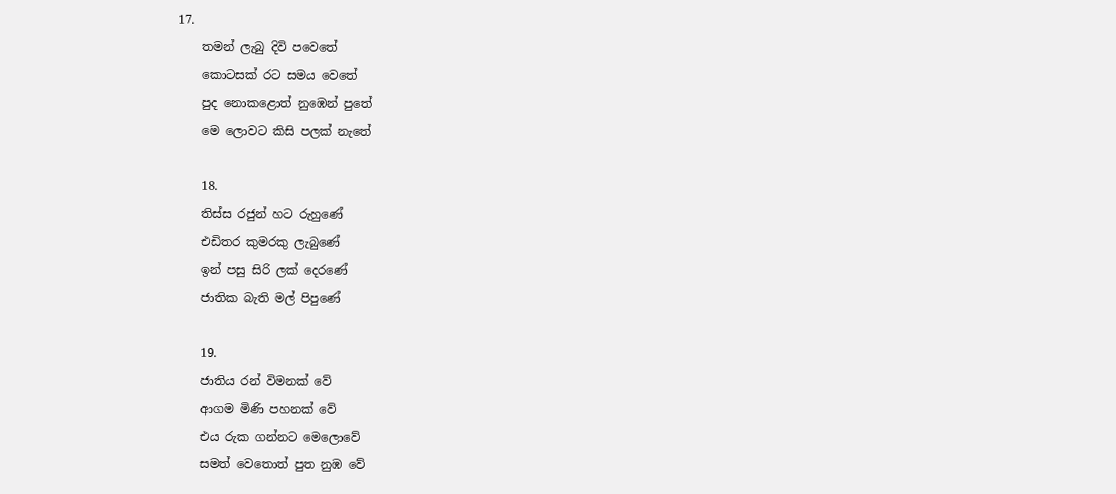17.
    තමන් ලැබු දිවි පවෙතේ
    කොටසක් රට සමය වෙතේ
    පුද නොකළොත් නුඹෙන් පුතේ
    මෙ ලොවට කිසි පලක් නැතේ

    18.
    තිස්ස රජුන් හට රුහුණේ
    එඩිතර කුමරකු ලැබුණේ
    ඉන් පසු සිරි ලක් දෙරණේ
    ජාතික බැති මල් පිපුණේ

    19.
    ජාතිය රන් විමනක් වේ
    ආගම මිණි පහනක් වේ
    එය රුක ගන්නට මෙලොවේ
    සමත් වෙතොත් පුත නුඹ වේ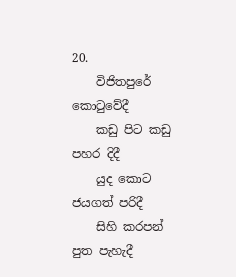20.
    විජිතපුරේ කොටුවේදී
    කඩු පිට කඩු පහර දිදී
    යුද කොට ජයගත් පරිදී
    සිහි කරපන් පුත පැහැදී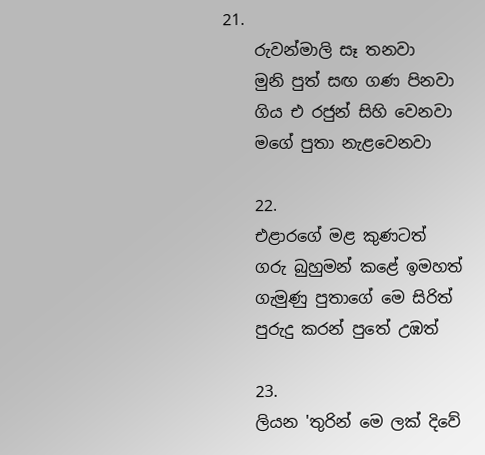21.
    රුවන්මාලි සෑ තනවා
    මුනි පුත් සඟ ගණ පිනවා
    ගිය එ රජුන් සිහි වෙනවා
    මගේ පුතා නැළවෙනවා

    22.
    එළාරගේ මළ කුණටත්
    ගරු බුහුමන් කළේ ඉමහත්
    ගැමුණු පුතාගේ මෙ සිරිත්
    පුරුදු කරන් පුතේ උඹත්

    23.
    ලියන 'තුරින් මෙ ලක් දිවේ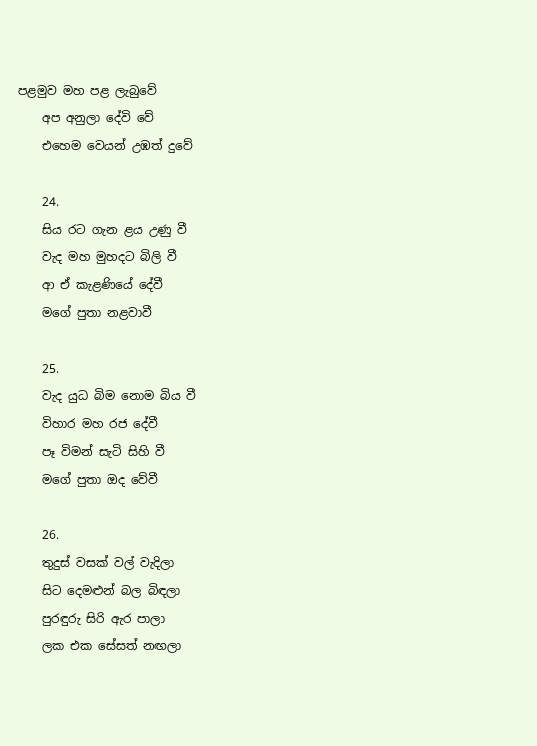පළමුව මහ පළ ලැබුවේ
    අප අනුලා දේවි වේ
    එහෙම වෙයන් උඹත් දුවේ

    24.
    සිය රට ගැන ළය උණු වී
    වැද මහ මුහදට බිලි වී
    ආ ඒ කැළණියේ දේවී
    මගේ පුතා නළවාවී

    25.
    වැද යුධ බිම නොම බිය වී
    විහාර මහ රජ දේවී
    පෑ විමන් සැටි සිහි වී
    මගේ පුතා ඔද වේවී

    26.
    තුදුස් වසක් වල් වැදිලා
    සිට දෙමළුන් බල බිඳලා
    පුරඳුරු සිරි ඇර පාලා
    ලක එක සේසත් නඟලා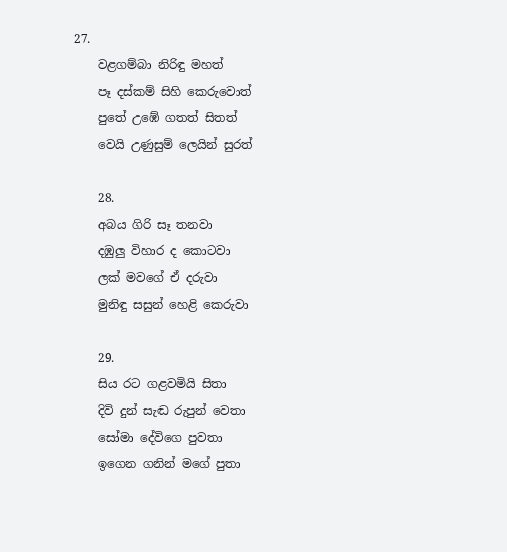27.
    වළගම්බා නිරිඳු මහත්
    පෑ දස්කම් සිහි කෙරුවොත්
    පුතේ උඹේ ගතත් සිතත්
    වෙයි උණුසුම් ලෙයින් සුරත්

    28.
    අබය ගිරි සෑ තනවා
    දඹුලු විහාර ද කොටවා
    ලක් මවගේ ඒ දරුවා
    මුනිඳු සසුන් හෙළි කෙරුවා

    29.
    සිය රට ගළවමියි සිතා
    දිවි දුන් සැඬ රුපුන් වෙතා
    සෝමා දේවිගෙ පුවතා
    ඉගෙන ගනින් මගේ පුතා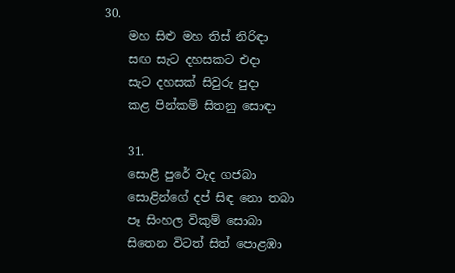30.
    මහ සිළු මහ තිස් නිරිඳා
    සඟ සැට දහසකට එදා
    සැට දහසක් සිවුරු පුදා
    කළ පින්කම් සිතනු සොඳා

    31.
    සොළී පුරේ වැද ගජබා
    සොළින්ගේ දප් සිඳ නො තබා
    පෑ සිංහල විකුම් සොබා
    සිතෙන විටත් සිත් පොළඹා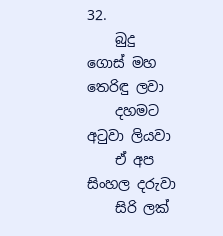32.
    බුදු ගොස් මහ තෙරිඳු ලවා
    දහමට අටුවා ලියවා
    ඒ අප සිංහල දරුවා
    සිරි ලක්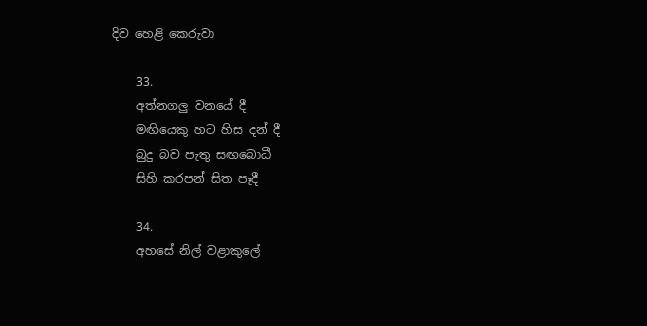දිව හෙළි කෙරුවා

    33.
    අත්නගලු වනයේ දී
    මඟියෙකු හට හිස දන් දී
    බුදු බව පැතු සඟබොධී
    සිහි කරපන් සිත පෑදී

    34.
    අහසේ නිල් වළාකුලේ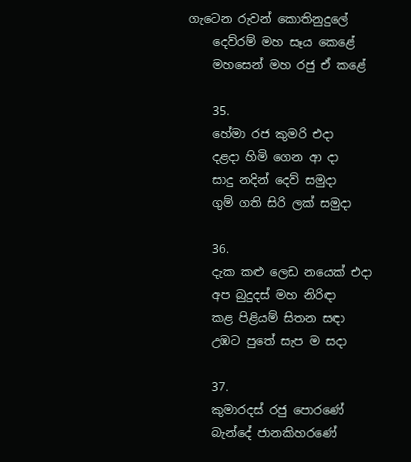ගැටෙන රුවන් කොතිනුදුලේ
    දෙව්රම් මහ සෑය කෙළේ
    මහසෙන් මහ රජු ඒ කළේ

    35.
    හේමා රජ කුමරි එදා
    දළදා හිමි ගෙන ආ දා
    සාදු නදින් දෙව් සමුදා
    ගුම් ගති සිරි ලක් සමුදා

    36.
    දැක කළු ලෙඩ නයෙක් එදා
    අප බුදුදස් මහ නිරිඳා
    කළ පිළියම් සිතන සඳා
    උඹට පුතේ සැප ම සදා

    37.
    කුමාරදස් රජු පොරණේ
    බැන්දේ ජානකිහරණේ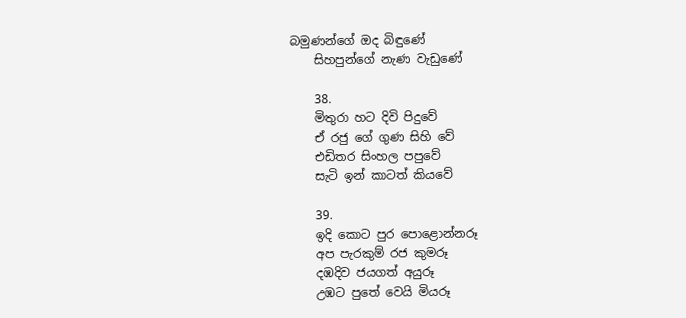බමුණන්ගේ ඔද බිඳුණේ
    සිහපුන්ගේ නැණ වැඩුණේ

    38.
    මිතුරා හට දිවි පිදුවේ
    ඒ රජු ගේ ගුණ සිහි වේ
    එඩිතර සිංහල පපුවේ
    සැටි ඉන් කාටත් කියවේ

    39.
    ඉදි කොට පුර පොළොන්නරූ
    අප පැරකුම් රජ කුමරූ
    දඹදිව ජයගත් අයුරූ
    උඹට පුතේ වෙයි මියරූ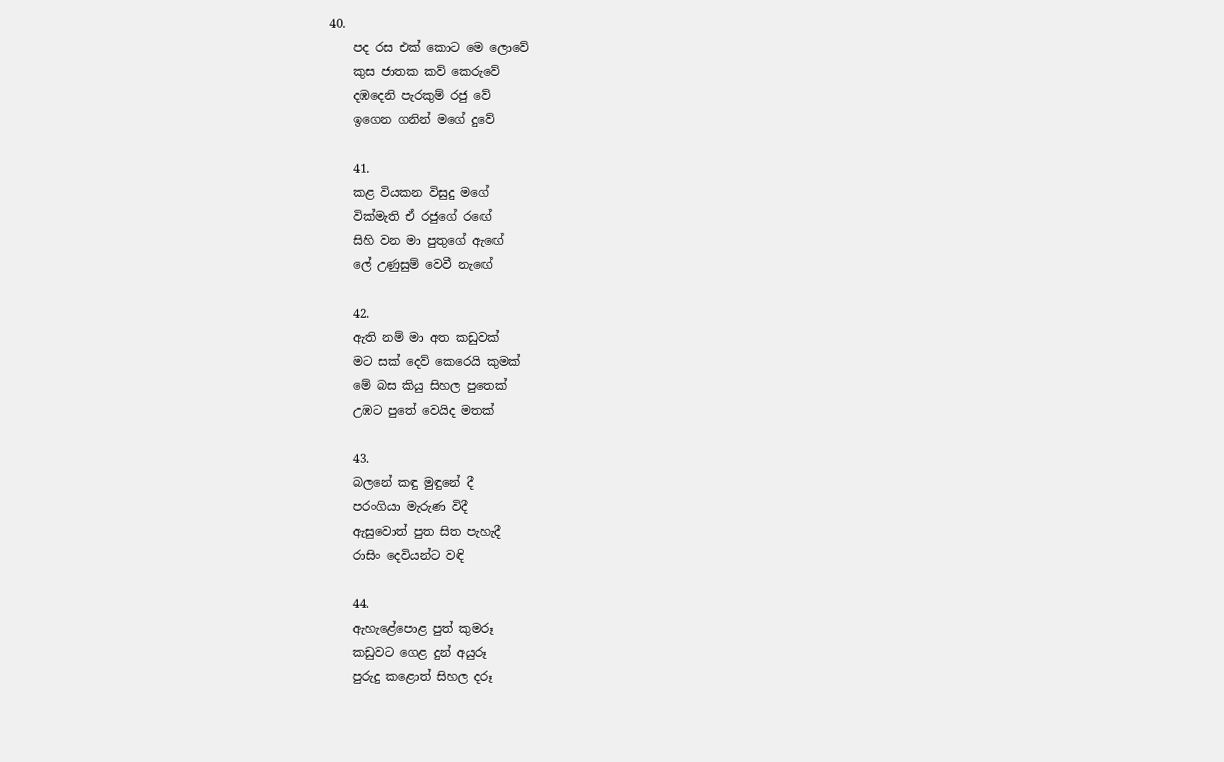40.
    පද රස එක් කොට මෙ ලොවේ
    කුස ජාතක කව් කෙරුවේ
    දඹදෙනි පැරකුම් රජු වේ
    ඉගෙන ගනින් මගේ දුවේ

    41.
    කළ වියකන විසුදු මගේ
    වික්මැති ඒ රජුගේ රඟේ
    සිහි වන මා පුතුගේ ඇඟේ
    ලේ උණුසුම් වෙවී නැඟේ

    42.
    ඇති නම් මා අත කඩුවක්
    මට සක් දෙව් කෙරෙයි කුමක්
    මේ බස කියු සිහල පුතෙක්
    උඹට පුතේ වෙයිද මතක්

    43.
    බලනේ කඳු මුඳුනේ දී
    පරංගියා මැරුණ විදී
    ඇසුවොත් පුත සිත පැහැදී
    රාසිං දෙවියන්ට වඳි

    44.
    ඇහැළේපොළ පුත් කුමරූ
    කඩුවට ගෙළ දුන් අයුරූ
    පුරුදු කළොත් සිහල දරූ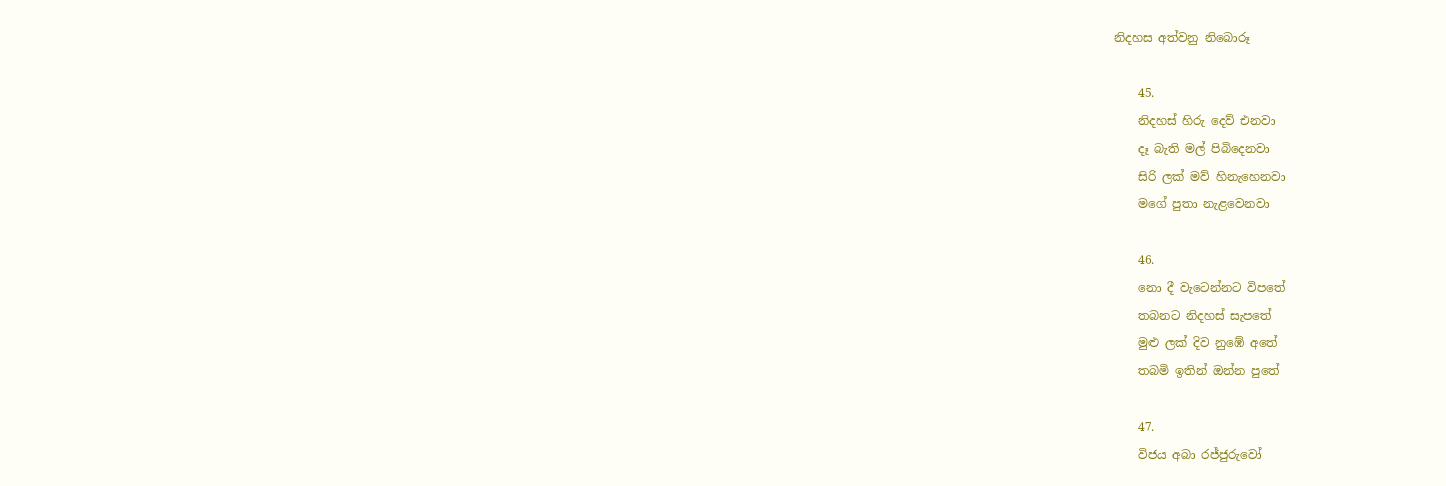නිදහස අත්වනු නිබොරූ

    45.
    නිදහස් හිරු දෙව් එනවා
    දෑ බැති මල් පිබිදෙනවා
    සිරි ලක් මව් හිනැහෙනවා
    මගේ පුතා නැළවෙනවා

    46.
    නො දී වැටෙන්නට විපතේ
    තබනට නිදහස් සැපතේ
    මුළු ලක් දිව නුඹේ අතේ
    තබමි ඉතින් ඔන්න පුතේ

    47.
    විජය අබා රජ්ජුරුවෝ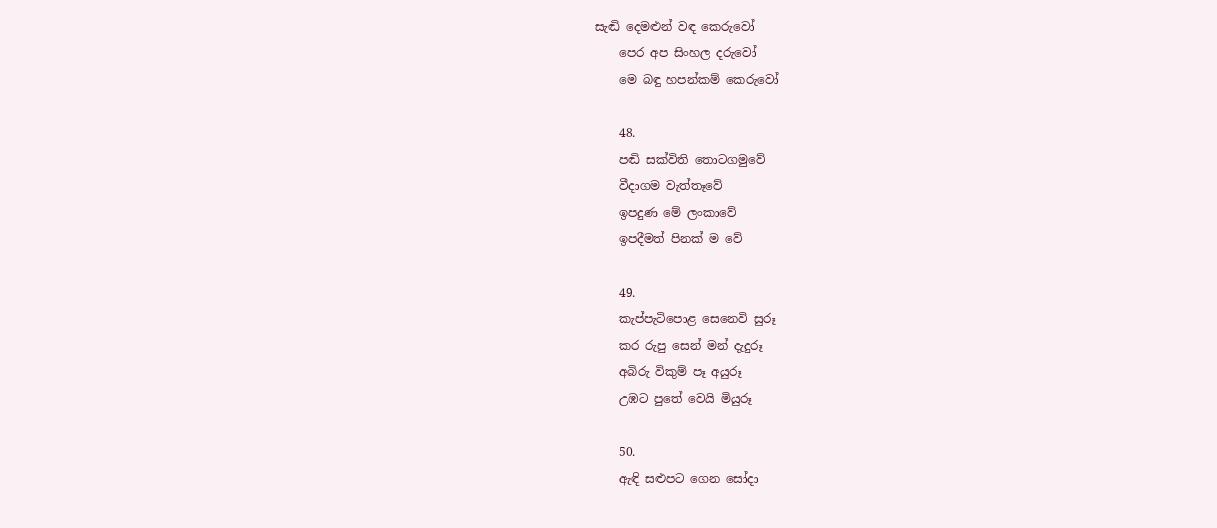සැඬි දෙමළුන් වඳ කෙරුවෝ
    පෙර අප සිංහල දරුවෝ
    මෙ බඳු හපන්කම් කෙරුවෝ

    48.
    පඬි සක්විති තොටගමුවේ
    වීදාගම වැත්තෑවේ
    ඉපදුණ මේ ලංකාවේ
    ඉපදීමත් පිනක් ම වේ

    49.
    කැප්පැටිපොළ සෙනෙවි සුරූ
    කර රුපු සෙන් මන් දැදුරූ
    අබිරු විකුම් පෑ අයුරූ
    උඹට පුතේ වෙයි මියුරූ

    50.
    ඇඳි සළුපට ගෙන සෝදා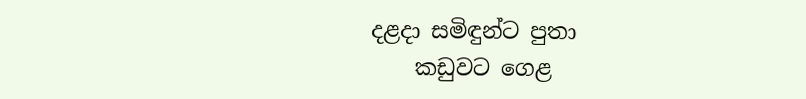දළදා සමිඳුන්ට පුතා
    කඩුවට ගෙළ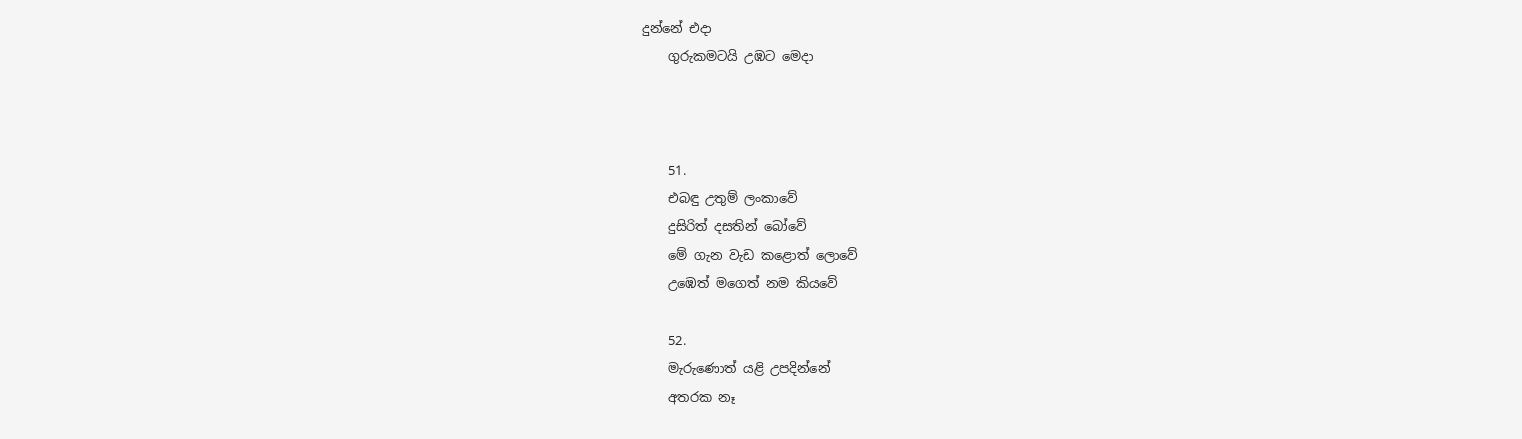දුන්නේ එදා
    ගුරුකමටයි උඹට මෙදා



    51.
    එබඳු උතුම් ලංකාවේ
    දුසිරිත් දසතින් බෝවේ
    මේ ගැන වැඩ කළොත් ලොවේ
    උඹෙත් මගෙත් නම කියවේ

    52.
    මැරුණොත් යළි උපදින්නේ
    අතරක නෑ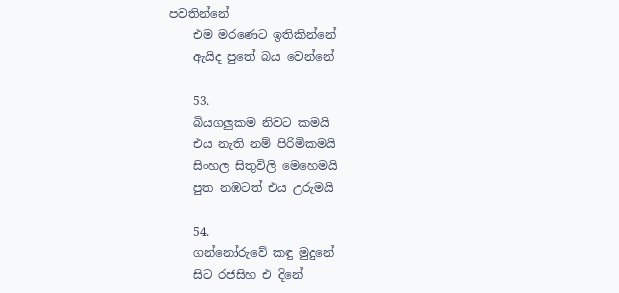පවතින්නේ
    එම මරණෙට ඉතිකින්නේ
    ඇයිද පුතේ බය වෙන්නේ

    53.
    බියගලුකම නිවට කමයි
    එය නැති නම් පිරිමිකමයි
    සිංහල සිතුවිලි මෙහෙමයි
    පුත නඹටත් එය උරුමයි

    54.
    ගන්නෝරුවේ කඳු මුදුනේ
    සිට රජසිහ එ දිනේ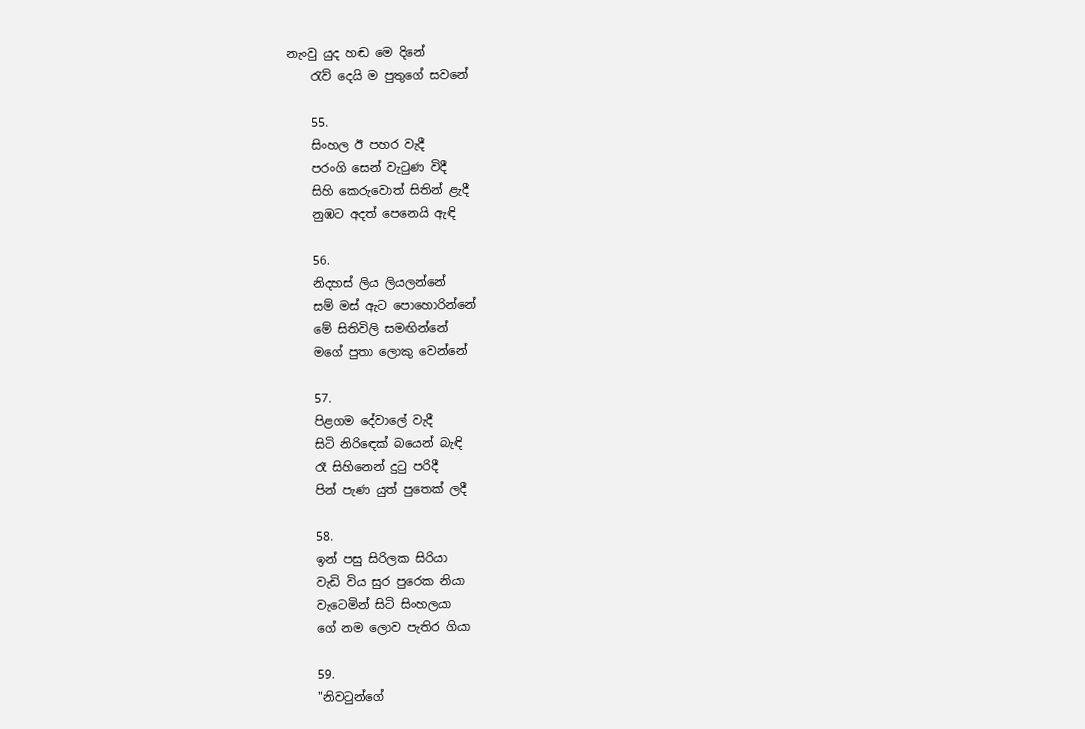නැංවු යුද හඬ මෙ දිනේ
    රැව් දෙයි ම පුතුගේ සවනේ

    55.
    සිංහල ඊ පහර වැදී
    පරංගි සෙන් වැටුණ විදී
    සිහි කෙරුවොත් සිතින් ළැදී
    නුඹට අදත් පෙනෙයි ඇඳි

    56.
    නිදහස් ලිය ලියලන්නේ
    සම් මස් ඇට පොහොරින්නේ
    මේ සිතිවිලි සමඟින්නේ
    මගේ පුතා ලොකු වෙන්නේ

    57.
    පිළගම දේවාලේ වැදී
    සිටි නිරිඳෙක් බයෙන් බැඳි
    රෑ සිහිනෙන් දුටු පරිදී
    පින් පැණ යුත් පුතෙක් ලදී

    58.
    ඉන් පසු සිරිලක සිරියා
    වැඩි විය සුර පුරෙක නියා
    වැටෙමින් සිටි සිංහලයා
    ගේ නම ලොව පැතිර ගියා

    59.
    "නිවටුන්ගේ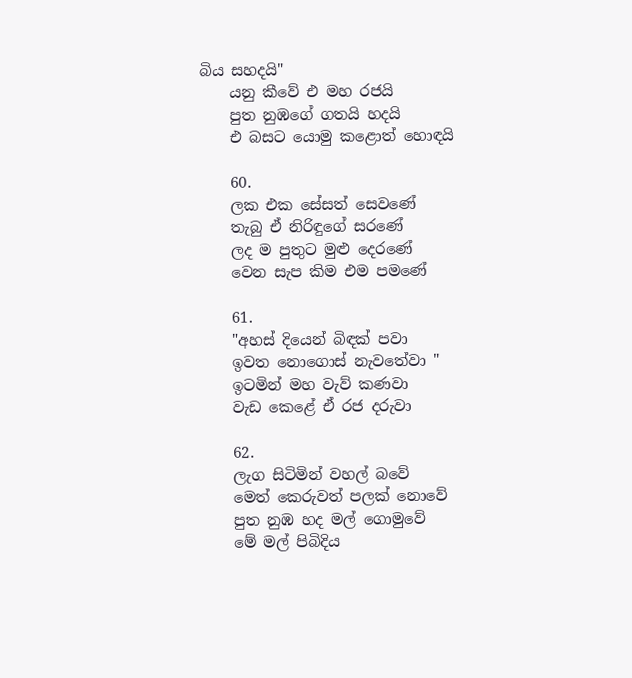බිය සහදයි"
    යනු කීවේ එ මහ රජයි
    පුත නුඹගේ ගතයි හදයි
    එ බසට යොමු කළොත් හොඳයි

    60.
    ලක එක සේසත් සෙවණේ
    තැබු ඒ නිරිඳුගේ සරණේ
    ලද ම පුතුට මුළු දෙරණේ
    වෙන සැප කිම එම පමණේ

    61.
    "අහස් දියෙන් බිඳක් පවා
    ඉවත නොගොස් නැවතේවා "
    ඉටමින් මහ වැව් කණවා
    වැඩ කෙළේ ඒ රජ දරුවා

    62.
    ලැග සිටිමින් වහල් බවේ
    මෙත් කෙරුවත් පලක් නොවේ
    පුත නුඹ හද මල් ගොමුවේ
    මේ මල් පිබිදිය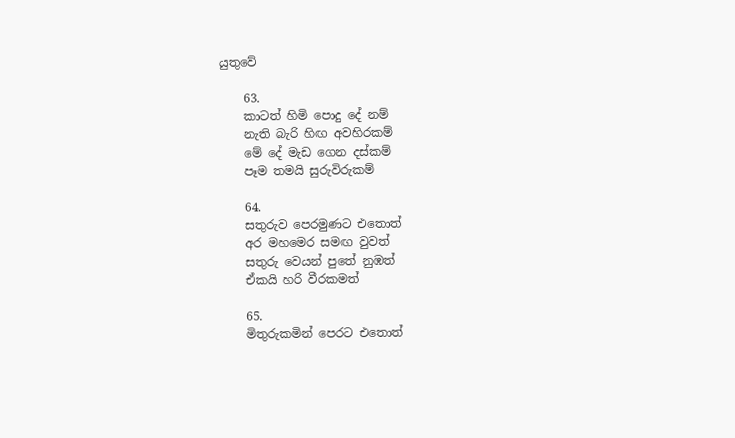යුතුවේ

    63.
    කාටත් හිමි පොදු දේ නම්
    නැති බැරි හිඟ අවහිරකම්
    මේ දේ මැඩ ගෙන දස්කම්
    පෑම තමයි සුරුවිරුකම්

    64.
    සතුරුව පෙරමුණට එතොත්
    අර මහමෙර සමඟ වුවත්
    සතුරු වෙයන් පුතේ නුඹත්
    ඒකයි හරි වීරකමත්

    65.
    මිතුරුකමින් පෙරට එතොත්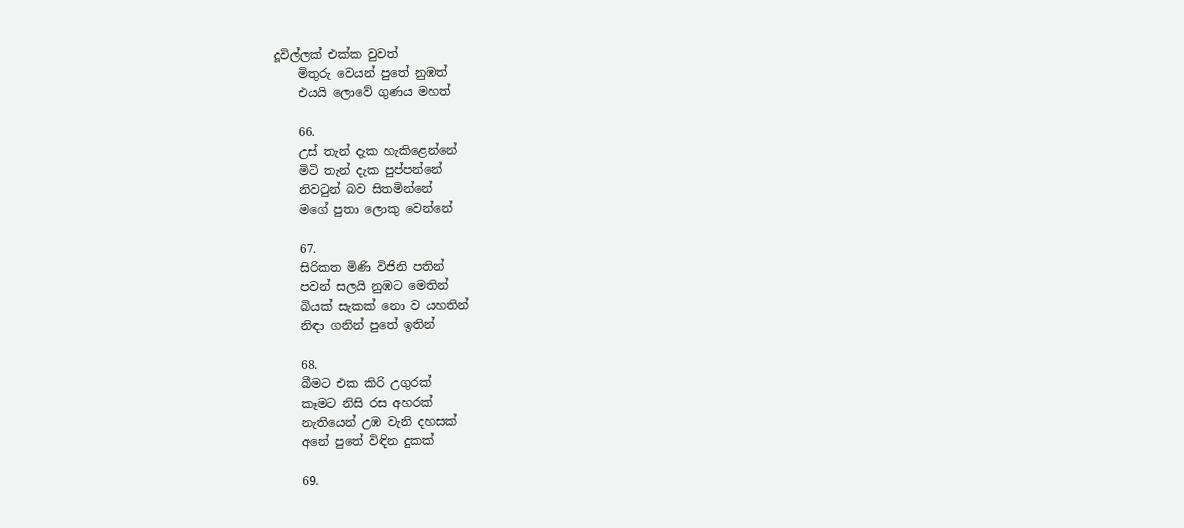දූවිල්ලක් එක්ක වුවත්
    මිතුරු වෙයන් පුතේ නුඹත්
    එයයි ලොවේ ගුණය මහත්

    66.
    උස් තැන් දැක හැකිළෙන්නේ
    මිටි තැන් දැක පුප්පන්නේ
    නිවටුන් බව සිතමින්නේ
    මගේ පුතා ලොකු වෙන්නේ

    67.
    සිරිකත මිණි විජිනි පතින්
    පවන් සලයි නුඹට මෙතින්
    බියක් සැකක් නො ව යහතින්
    නිඳා ගනින් පුතේ ඉතින්

    68.
    බීමට එක කිරි උගුරක්
    කෑමට නිසි රස අහරක්
    නැතියෙන් උඹ වැනි දහසක්
    අනේ පුතේ විඳින දුකක්

    69.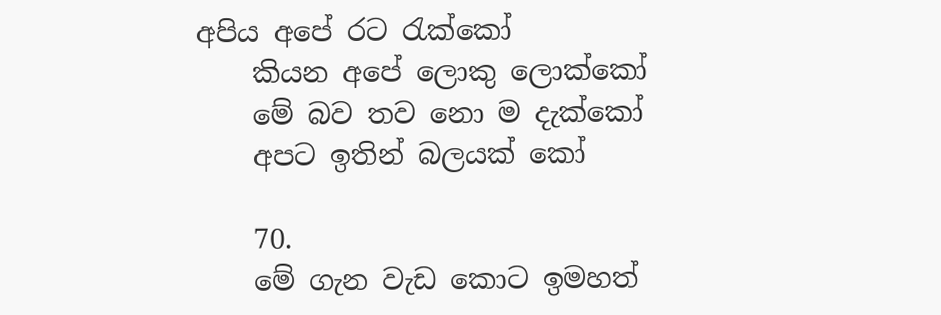අපිය අපේ රට රැක්කෝ
    කියන අපේ ලොකු ලොක්කෝ
    මේ බව තව නො ම දැක්කෝ
    අපට ඉතින් බලයක් කෝ

    70.
    මේ ගැන වැඩ කොට ඉමහත්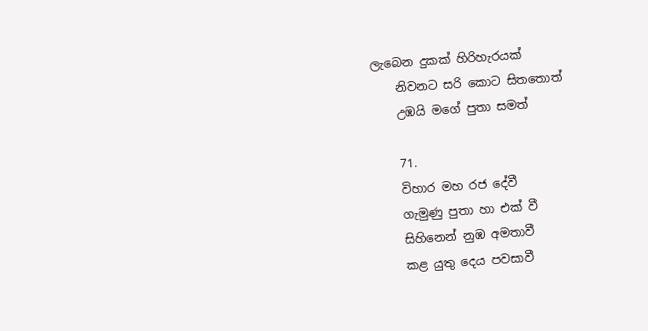ලැබෙන දුකක් හිරිහැරයක්
    නිවනට සරි කොට සිතතොත්
    උඹයි මගේ පුතා සමත්

    71.
    විහාර මහ රජ දේවී
    ගැමුණු පුතා හා එක් වී
    සිහිනෙන් නුඹ අමතාවී
    කළ යුතු දෙය පවසාවී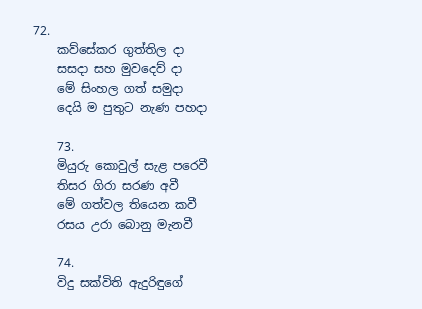72.
    කව්සේකර ගුත්තිල දා
    සසදා සහ මුවදෙව් දා
    මේ සිංහල ගත් සමුදා
    දෙයි ම පුතුට නැණ පහදා

    73.
    මියුරු කොවුල් සැළ පරෙවී
    තිසර ගිරා සරණ අවී
    මේ ගත්වල තියෙන කවී
    රසය උරා බොනු මැනවී

    74.
    විදු සක්විති ඇදුරිඳුගේ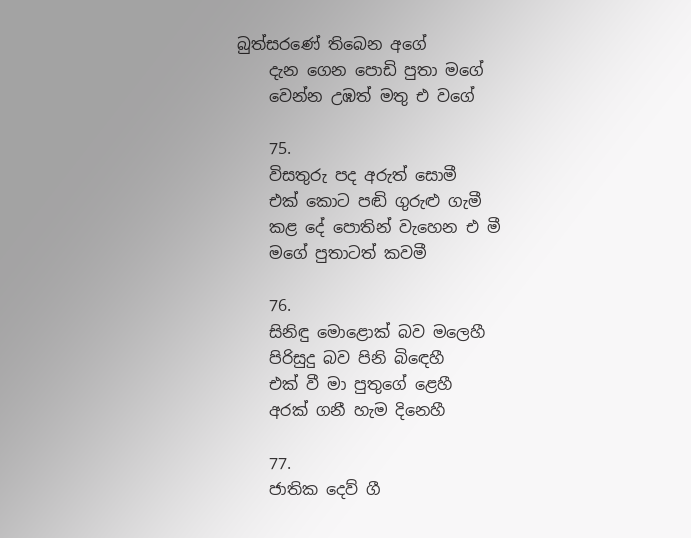බුත්සරණේ තිබෙන අගේ
    දැන ගෙන පොඩි පුතා මගේ
    වෙන්න උඹත් මතු එ වගේ

    75.
    විසතුරු පද අරුත් සොමී
    එක් කොට පඬි ගුරුළු ගැමී
    කළ දේ පොතින් වැහෙන එ මී
    මගේ පුතාටත් කවමී

    76.
    සිනිඳු මොළොක් බව මලෙහී
    පිරිසුදු බව පිනි බිඳෙහී
    එක් වී මා පුතුගේ ළෙහී
    අරක් ගනී හැම දිනෙහී

    77.
    ජාතික දෙව් ගී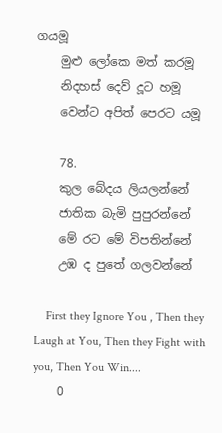ගයමූ
    මුළු ලෝකෙ මත් කරමූ
    නිදහස් දෙව් දූට හමූ
    වෙන්ට අපිත් පෙරට යමූ

    78.
    කුල බේදය ලියලන්නේ
    ජාතික බැමි පුපුරන්නේ
    මේ රට මේ විපතින්නේ
    උඹ ද පුතේ ගලවන්නේ

    First they Ignore You , Then they Laugh at You, Then they Fight with you, Then You Win....
    0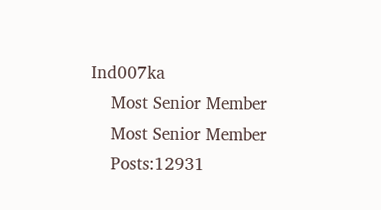Ind007ka
    Most Senior Member
    Most Senior Member
    Posts:12931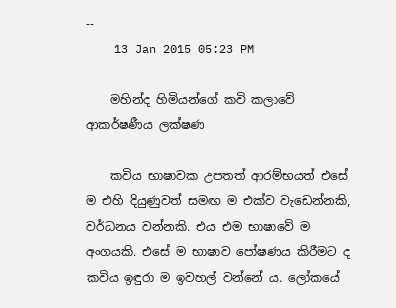--
    13 Jan 2015 05:23 PM

    මහින්ද හිමියන්ගේ කවි කලාවේ ආකර්ෂණීය ලක්ෂණ

    කවිය භාෂාවක උපතත් ආරම්භයත් එසේ ම එහි දියුණුවත් සමඟ ම එක්ව වැඩෙන්නකි, වර්ධනය වන්නකි. එය එම භාෂාවේ ම අංගයකි. එසේ ම භාෂාව පෝෂණය කිරීමට ද කවිය ඉඳුරා ම ඉවහල් වන්නේ ය. ලෝකයේ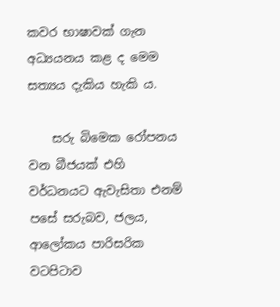කවර භාෂාවක් ගැන අධ්‍යයනය කළ ද මෙම සත්‍යය දැකිය හැකි ය.

    සරු බිමෙක රෝපනය වන බීජයක් එහි වර්ධනයට ඇවැසිතා එනම් පසේ සරුබව, ජලය, ආලෝකය පාරිසරික වටපිටාව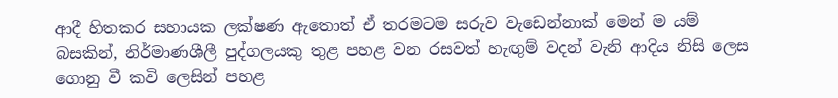ආදී හිතකර සහායක ලක්ෂණ ඇතොත් ඒ තරමටම සරුව වැඩෙන්නාක් මෙන් ම යම් බසකින්, නිර්මාණශීලී පුද්ගලයකු තුළ පහළ වන රසවත් හැඟුම් වදන් වැනි ආදිය නිසි ලෙස ගොනු වී කවි ලෙසින් පහළ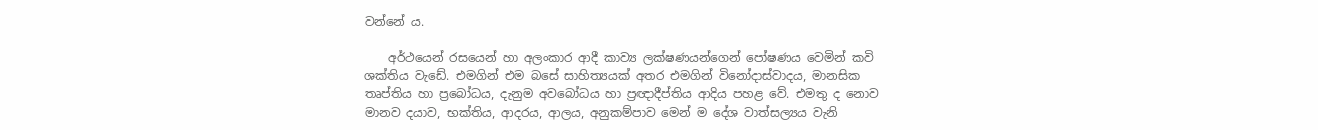වන්නේ ය.

    අර්ථයෙන් රසයෙන් හා අලංකාර ආදී කාව්‍ය ලක්ෂණයන්ගෙන් පෝෂණය වෙමින් කවි ශක්තිය වැඩේ. එමගින් එම බසේ සාහිත්‍යයක් අතර එමගින් විනෝදාස්වාදය, මානසික තෘප්තිය හා ප්‍රබෝධය, දැනුම අවබෝධය හා ප්‍රඥාදීප්තිය ආදිය පහළ වේ. එමතු ද නොව මානව දයාව, භක්තිය, ආදරය, ආලය, අනුකම්පාව මෙන් ම දේශ වාත්සල්‍යය වැනි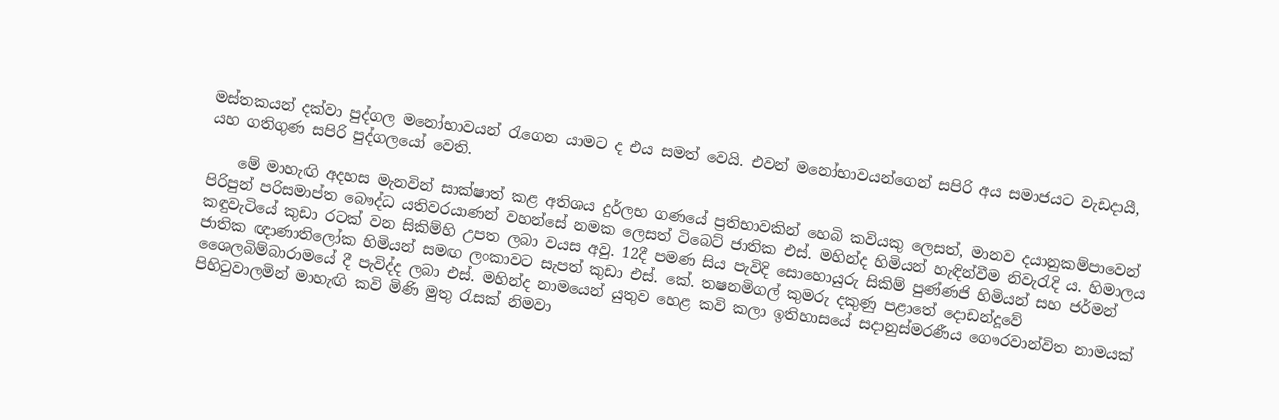මස්තකයන් දක්වා පුද්ගල මනෝභාවයන් රැගෙන යාමට ද එය සමත් වෙයි. එවන් මනෝභාවයන්ගෙන් සපිරි අය සමාජයට වැඩදායී, යහ ගතිගුණ සපිරි පුද්ගලයෝ වෙති.

    මේ මාහැඟි අදහස මැනවින් සාක්ෂාත් කළ අතිශය දුර්ලභ ගණයේ ප්‍රතිභාවකින් හෙබි කවියකු ලෙසත්, මානව දයානුකම්පාවෙන් පිරිපුන් පරිසමාප්ත බෞද්ධ යතිවරයාණන් වහන්සේ නමක ලෙසත් ටිබෙට් ජාතික එස්. මහින්ද හිමියන් හැඳින්වීම නිවැරැදි ය. හිමාලය කඳුවැටියේ කුඩා රටක් වන සිකිම්හි උපත ලබා වයස අවු. 12දී පමණ සිය පැවිදි සොහොයුරු සිකිම් පුණ්ණජි හිමියන් සහ ජර්මන් ජාතික ඥාණාතිලෝක හිමියන් සමඟ ලංකාවට සැපත් කුඩා එස්. කේ. තෂනමිගල් කුමරු දකුණු පළාතේ දොඩන්දූවේ ශෛලබිම්බාරාමයේ දී පැවිද්ද ලබා එස්. මහින්ද නාමයෙන් යුතුව හෙළ කවි කලා ඉතිහාසයේ සදානුස්මරණීය ගෞරවාන්විත නාමයක් පිහිටුවාලමින් මාහැඟි කවි මිණි මුතු රැසක් නිමවා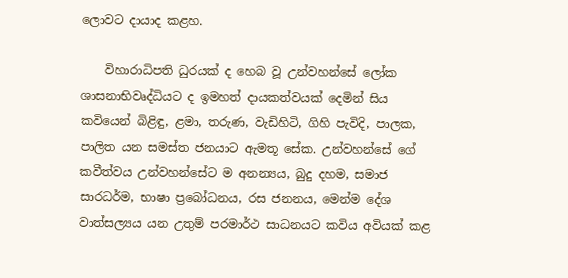ලොවට දායාද කළහ.

    විහාරාධිපති ධුරයක් ද හෙබ වූ උන්වහන්සේ ලෝක ශාසනාභිවෘද්ධියට ද ඉමහත් දායකත්වයක් දෙමින් සිය කවියෙන් බිළිඳු, ළමා, තරුණ, වැඩිහිටි, ගිහි පැවිදි, පාලක, පාලිත යන සමස්ත ජනයාට ඇමතූ සේක. උන්වහන්සේ ගේ කවීත්වය උන්වහන්සේට ම අනන්‍යය, බුදු දහම, සමාජ සාරධර්ම, භාෂා ප්‍රබෝධනය, රස ජනනය, මෙන්ම දේශ වාත්සල්‍යය යන උතුම් පරමාර්ථ සාධනයට කවිය අවියක් කළ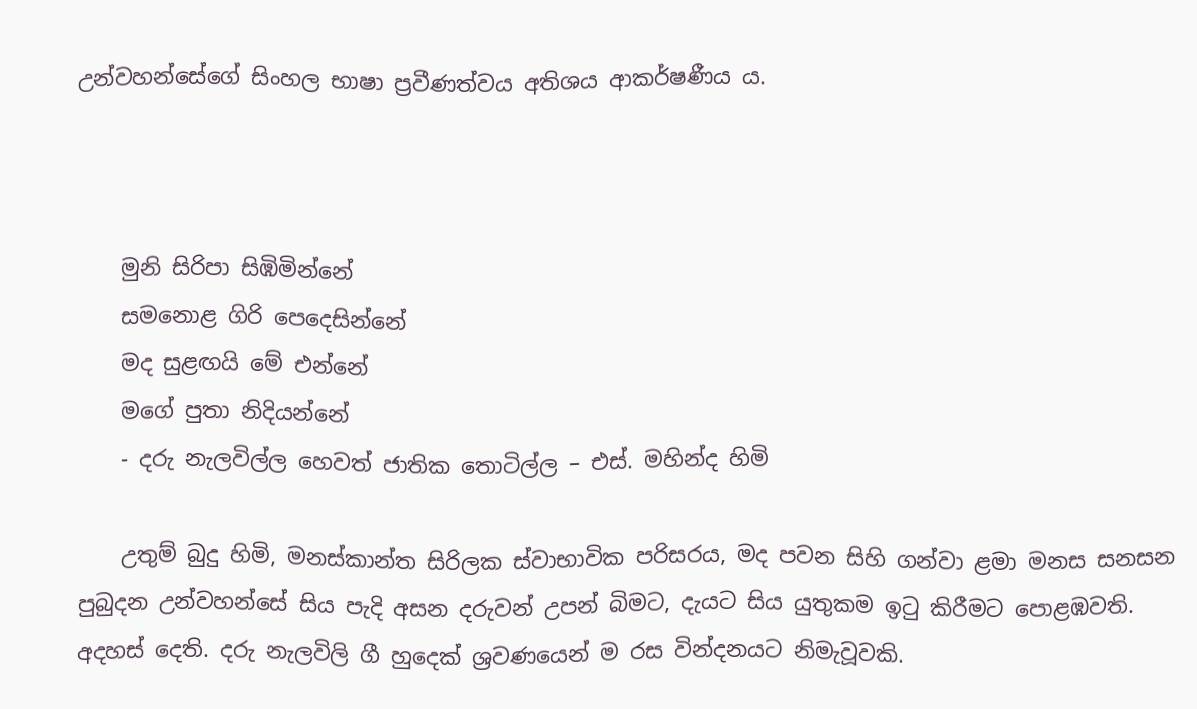උන්වහන්සේගේ සිංහල භාෂා ප්‍රවීණත්වය අතිශය ආකර්ෂණීය ය.



    මුනි සිරිපා සිඹිමින්නේ
    සමනොළ ගිරි පෙදෙසින්නේ
    මද සුළඟයි මේ එන්නේ
    මගේ පුතා නිදියන්නේ
    - දරු නැලවිල්ල හෙවත් ජාතික තොටිල්ල – එස්. මහින්ද හිමි

    උතුම් බුදු හිමි, මනස්කාන්ත සිරිලක ස්වාභාවික පරිසරය, මද පවන සිහි ගන්වා ළමා මනස සනසන පුබුදන උන්වහන්සේ සිය පැදි අසන දරුවන් උපන් බිමට, දැයට සිය යුතුකම ඉටු කිරීමට පොළඹවති. අදහස් දෙති. දරු නැලවිලි ගී හුදෙක් ශ්‍රවණයෙන් ම රස වින්දනයට නිමැවූවකි.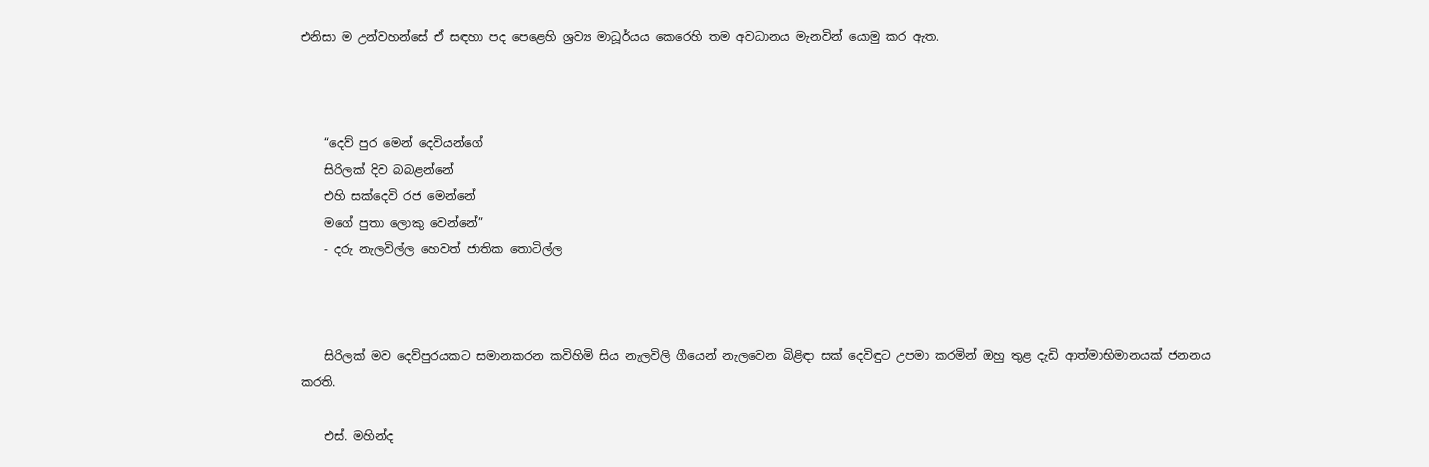එනිසා ම උන්වහන්සේ ඒ සඳහා පද පෙළෙහි ශ්‍රව්‍ය මාධූර්යය කෙරෙහි තම අවධානය මැනවින් යොමු කර ඇත.



    “දෙව් පුර මෙන් දෙවියන්ගේ
    සිරිලක් දිව බබළන්නේ
    එහි සක්දෙවි රජ මෙන්නේ
    මගේ පුතා ලොකු වෙන්නේ”
    - දරු නැලවිල්ල හෙවත් ජාතික තොටිල්ල



    සිරිලක් මව දෙව්පුරයකට සමානකරන කවිහිමි සිය නැලවිලි ගීයෙන් නැලවෙන බිළිඳා සක් දෙවිඳුට උපමා කරමින් ඔහු තුළ දැඩි ආත්මාභිමානයක් ජනනය කරති.

    එස්. මහින්ද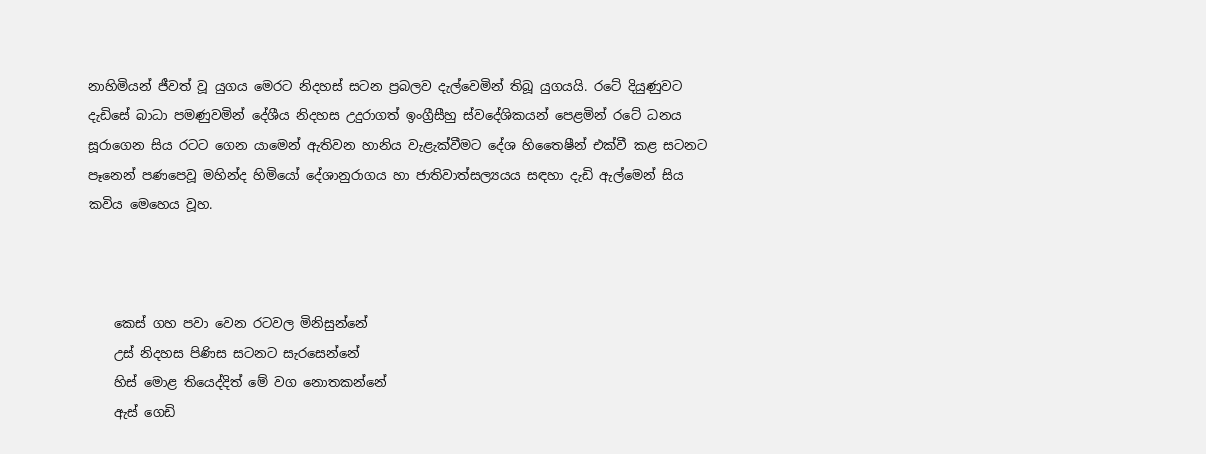නාහිමියන් ජීවත් වූ යුගය මෙරට නිදහස් සටන ප්‍රබලව දැල්වෙමින් තිබූ යුගයයි. රටේ දියුණුවට දැඩිසේ බාධා පමණුවමින් දේශීය නිදහස උදුරාගත් ඉංග්‍රීසීහු ස්වදේශිකයන් පෙළමින් රටේ ධනය සූරාගෙන සිය රටට ගෙන යාමෙන් ඇතිවන හානිය වැළැක්වීමට දේශ හිතෛෂීන් එක්වී කළ සටනට පෑනෙන් පණපෙවූ මහින්ද හිමියෝ දේශානුරාගය හා ජාතිවාත්සල්‍යයය සඳහා දැඩි ඇල්මෙන් සිය කවිය මෙහෙය වූහ.



    කෙස් ගහ පවා වෙන රටවල මිනිසුන්නේ
    උස් නිදහස පිණිස සටනට සැරසෙන්නේ
    හිස් මොළ තියෙද්දිත් මේ වග නොතකන්නේ
    ඇස් ගෙඩි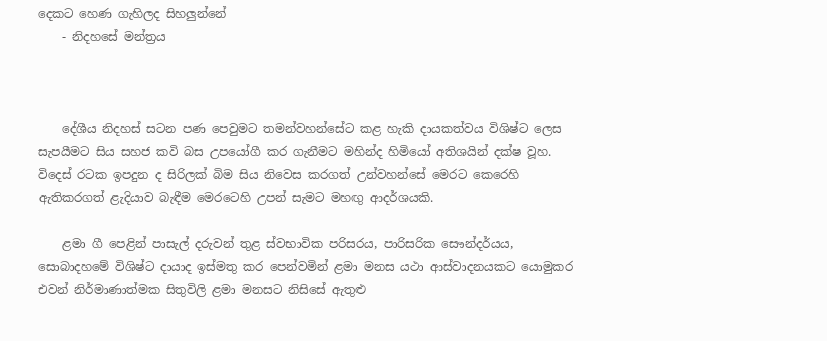දෙකට හෙණ ගැහිලද සිහලුන්නේ
    - නිදහසේ මන්ත්‍රය



    දේශීය නිදහස් සටන පණ පෙවුමට තමන්වහන්සේට කළ හැකි දායකත්වය විශිෂ්ට ලෙස සැපයීමට සිය සහජ කවි බස උපයෝගී කර ගැනීමට මහින්ද හිමියෝ අතිශයින් දක්ෂ වූහ. විදෙස් රටක ඉපදුන ද සිරිලක් බිම සිය නිවෙස කරගත් උන්වහන්සේ මෙරට කෙරෙහි ඇතිකරගත් ළැදියාව බැඳීම මෙරටෙහි උපන් සැමට මහඟු ආදර්ශයකි.

    ළමා ගී පෙළින් පාසැල් දරුවන් තුළ ස්වභාවික පරිසරය, පාරිසරික සෞන්දර්යය, සොබාදහමේ විශිෂ්ට දායාද ඉස්මතු කර පෙන්වමින් ළමා මනස යථා ආස්වාදනයකට යොමුකර එවන් නිර්මාණාත්මක සිතුවිලි ළමා මනසට නිසිසේ ඇතුළු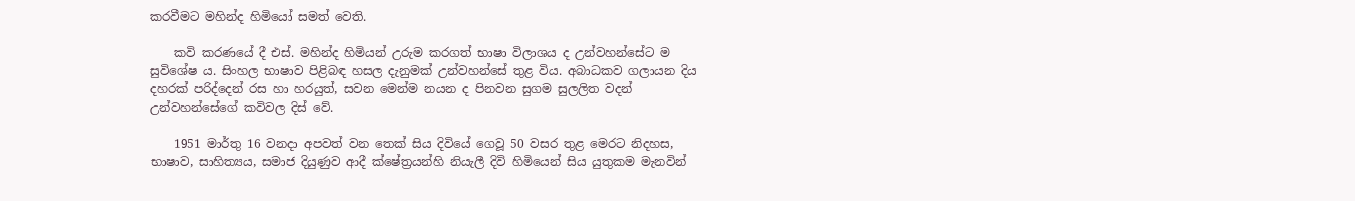කරවීමට මහින්ද හිමියෝ සමත් වෙති.

    කවි කරණයේ දී එස්. මහින්ද හිමියන් උරුම කරගත් භාෂා විලාශය ද උන්වහන්සේට ම සුවිශේෂ ය. සිංහල භාෂාව පිළිබඳ හසල දැනුමක් උන්වහන්සේ තුළ විය. අබාධකව ගලායන දිය දහරක් පරිද්දෙන් රස හා හරයුත්, සවන මෙන්ම නයන ද පිනවන සුගම සුලලිත වදන් උන්වහන්සේගේ කවිවල දිස් වේ.

    1951 මාර්තු 16 වනදා අපවත් වන තෙක් සිය දිවියේ ගෙවූ 50 වසර තුළ මෙරට නිදහස, භාෂාව, සාහිත්‍යය, සමාජ දියුණුව ආදී ක්ෂේත්‍රයන්හි නියැලී දිවි හිමියෙන් සිය යුතුකම මැනවින්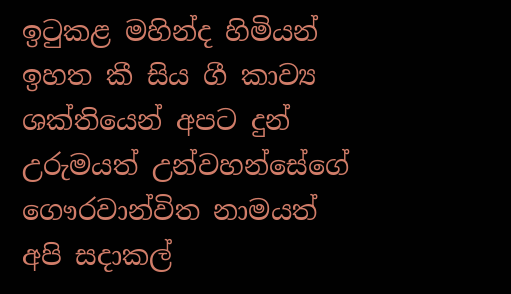ඉටුකළ මහින්ද හිමියන් ඉහත කී සිය ගී කාව්‍ය ශක්තියෙන් අපට දුන් උරුමයත් උන්වහන්සේගේ ගෞරවාන්විත නාමයත් අපි සදාකල්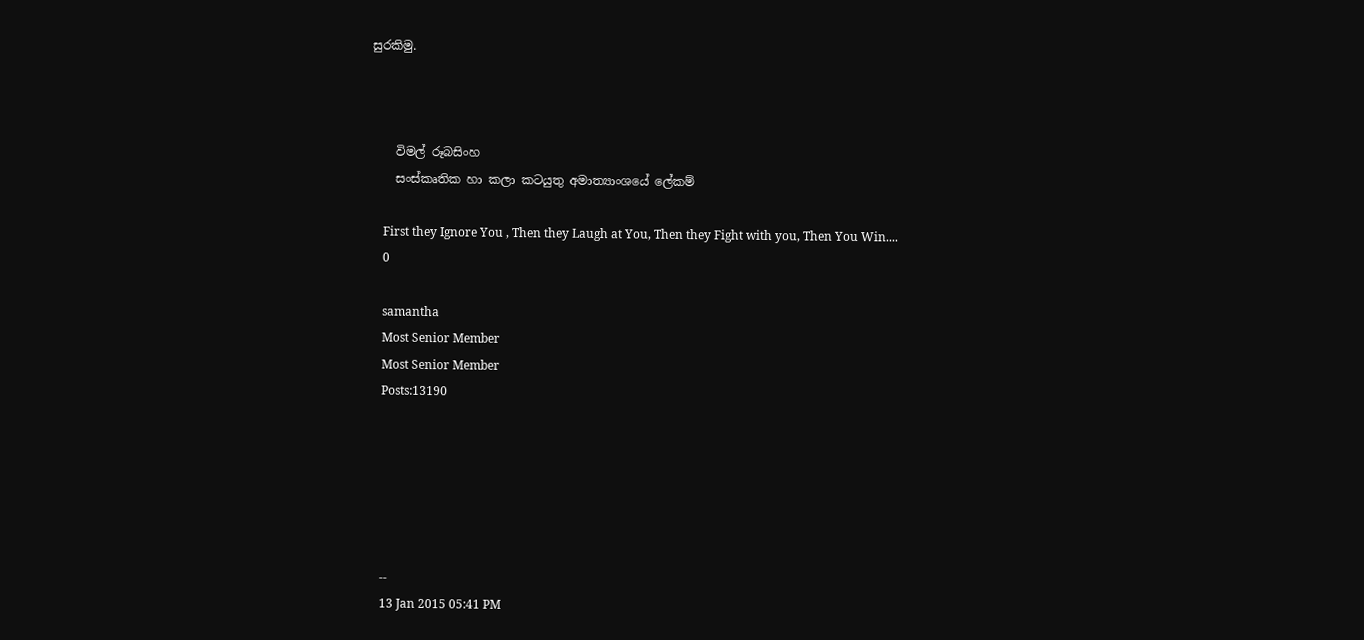සුරකිමු.



    විමල් රූබසිංහ
    සංස්කෘතික හා කලා කටයුතු අමාත්‍යාංශයේ ලේකම්

    First they Ignore You , Then they Laugh at You, Then they Fight with you, Then You Win....
    0

    samantha
    Most Senior Member
    Most Senior Member
    Posts:13190






    --
    13 Jan 2015 05:41 PM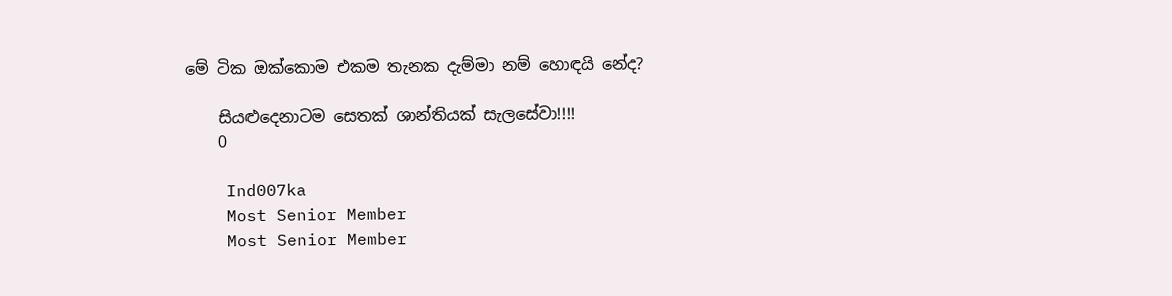මේ ටික ඔක්කොම එකම තැනක දැම්මා නම් හොඳයි නේද?

    සියළුදෙනාටම සෙතක් ශාන්තියක් සැලසේවා!!!!
    0

    Ind007ka
    Most Senior Member
    Most Senior Member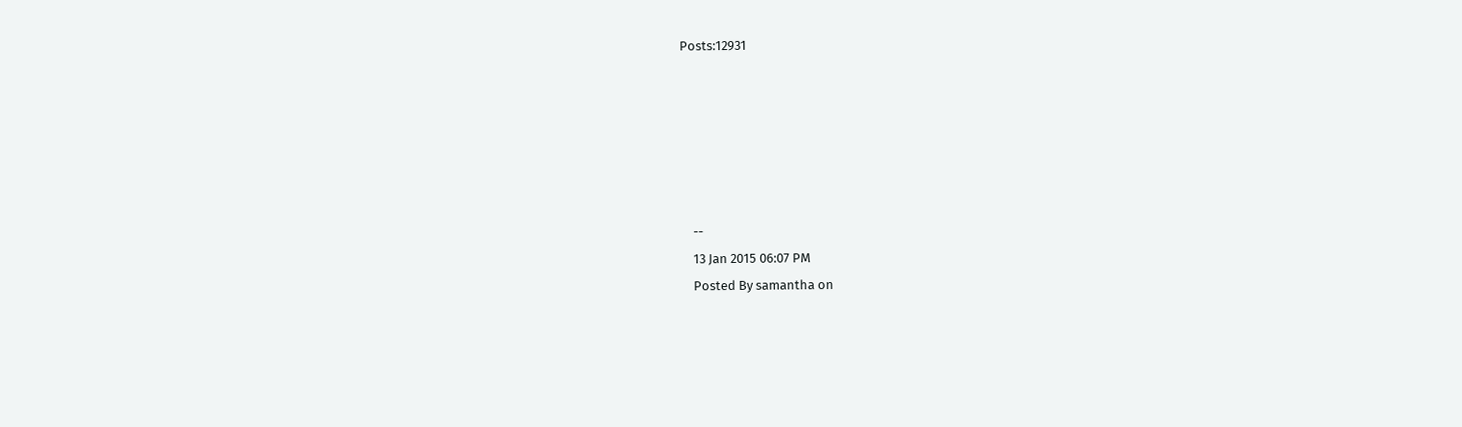Posts:12931






    --
    13 Jan 2015 06:07 PM
    Posted By samantha on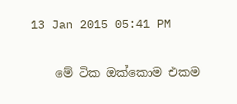13 Jan 2015 05:41 PM

    මේ ටික ඔක්කොම එකම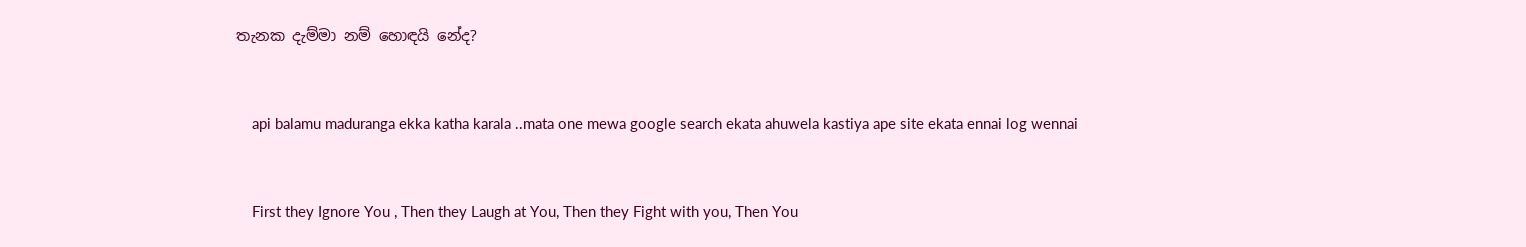තැනක දැම්මා නම් හොඳයි නේද?



    api balamu maduranga ekka katha karala ..mata one mewa google search ekata ahuwela kastiya ape site ekata ennai log wennai



    First they Ignore You , Then they Laugh at You, Then they Fight with you, Then You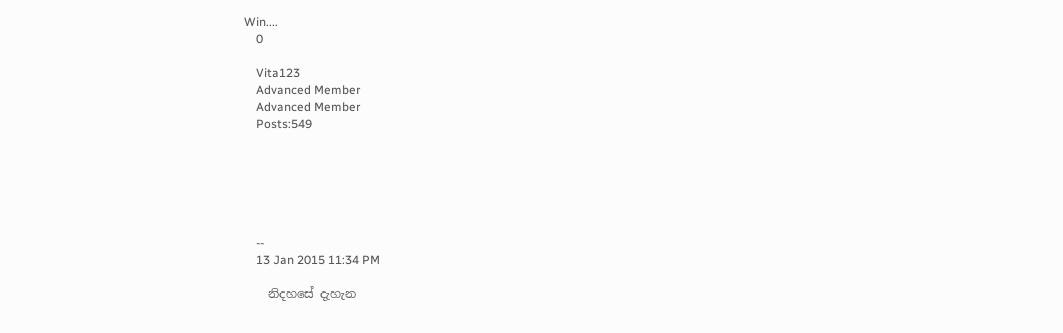Win....
    0

    Vita123
    Advanced Member
    Advanced Member
    Posts:549






    --
    13 Jan 2015 11:34 PM

    නිදහසේ දැහැන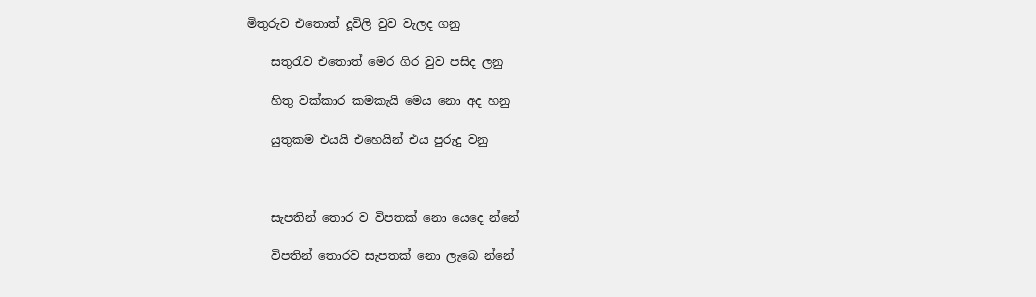මිතුරුව එතොත් දූවිලි වුව වැලද ගනු

    සතුරැව එතොත් මෙර ගිර වුව පසිද ලනු

    හිතු වක්කාර කමකැයි මෙය නො අද හනු

    යුතුකම එයයි එහෙයින් එය පුරුදු වනු



    සැපතින් තොර ව විපතක් නො යෙදෙ න්නේ

    විපතින් තොරව සැපතක් නො ලැබෙ න්නේ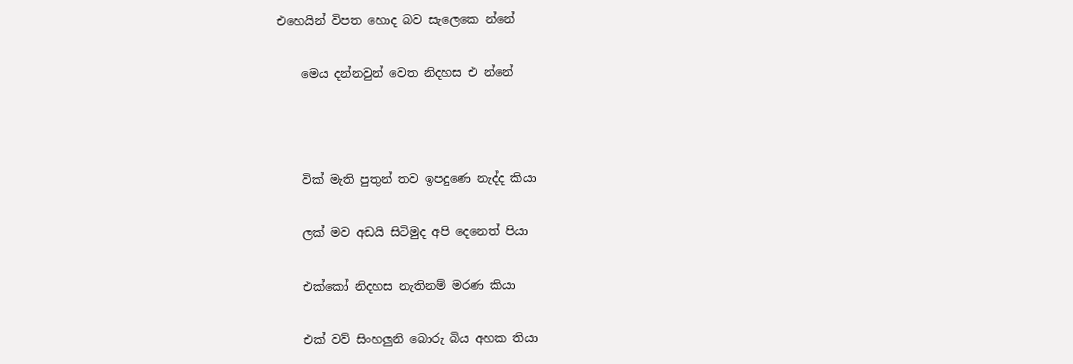එහෙයින් විපත හොද බව සැ‍‍ලෙකෙ න්නේ

    මෙය දන්නවුන් වෙත නිදහස එ න්නේ



    වික් මැති පුතුන් තව ඉපදුණෙ නැද්ද කියා

    ලක් මව අඩයි සිටිමුද අපි දෙනෙත් පියා

    එක්කෝ නිදහස නැතිනම් මරණ කියා

    එක් වව් සිංහලුනි බොරු බිය අහක තියා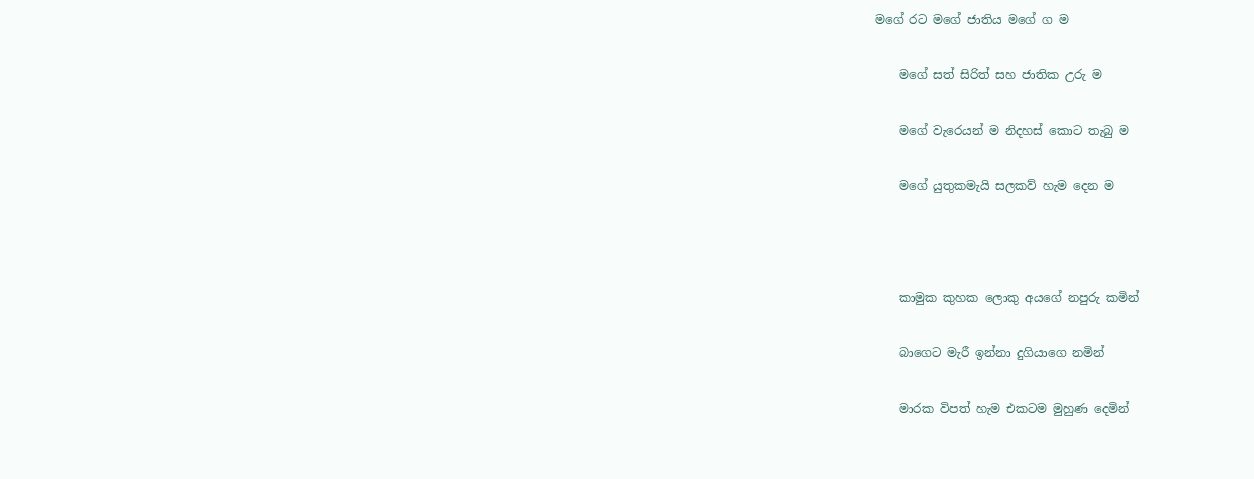මගේ රට මගේ ජාතිය මගේ ග ම

    මගේ සත් සිරිත් සහ ජාතික උරු ම

    මගේ වැර‍ෙයන් ම නිදහස් කොට තැබු ම

    මගේ යුතුකමැයි සලකව් හැම දෙන ම



    කාමුක කුහක ලෙ‍ාකු අයගේ නපුරු කමින්

    බාගෙට මැරී ඉන්නා දුගියාගෙ නමින්

    මාරක විපත් හැම එකටම මුහුණ දෙමින්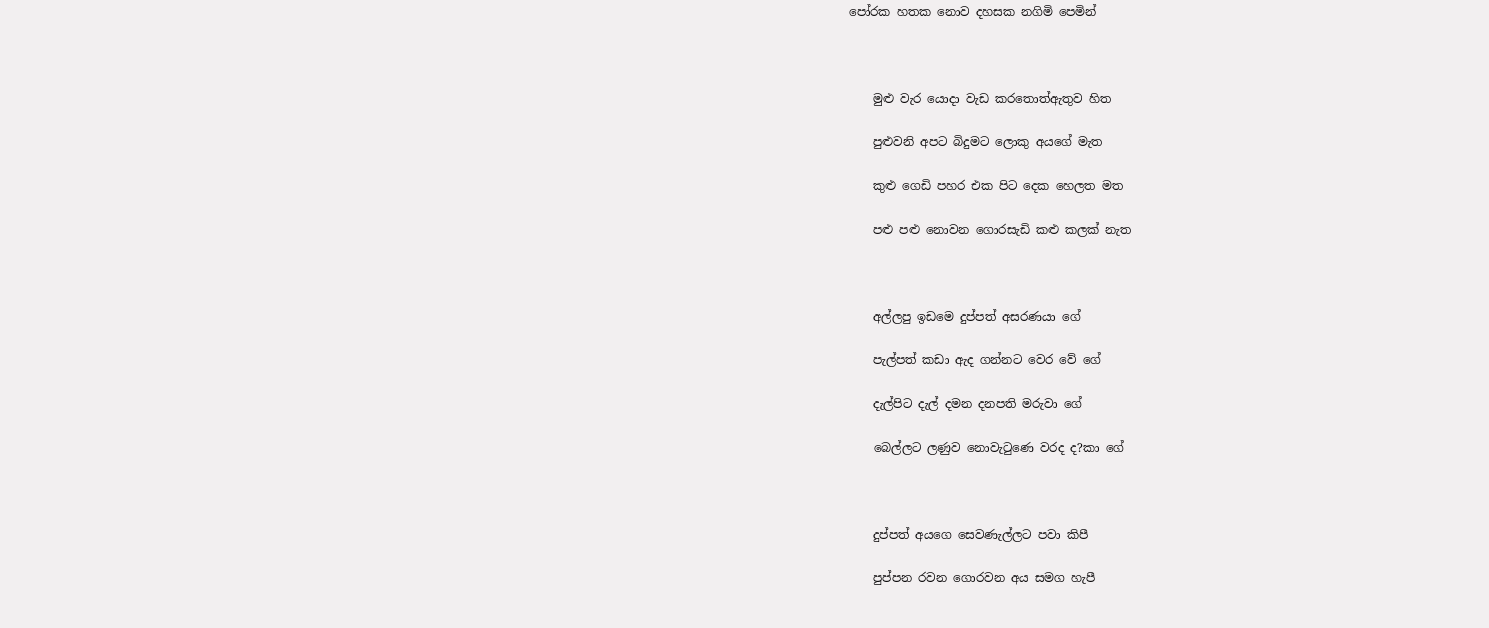පෝරක හතක නොව දහසක නගිමි පෙමින්



    මුළු වැර යොදා වැඩ කරතොත්ඇතුව හිත

    පුළුවනි අපට බිදුමට ලොකු අයගේ මැත

    කුළු ගෙඩි පහර එක පි‍ට දෙක හෙලත මත

    පළු පළු නොවන ගොරසැඩි කළු කලක් නැත



    අල්ලපු ඉඩමෙ දුප්පත් අසරණයා ගේ

    පැල්පත් කඩා ඇද ගන්නට වෙර වේ ගේ

    දැල්පිට දැල් දමන දනපති මරුවා‍ ගේ

    බෙල්ලට ලණුව නොවැටුණෙ වරද ද?කා ගේ



    දුප්පත් අයගෙ සෙවණැල්ලට පවා කිපී

    පුප්පන රවන ගොරවන අය සමග හැපී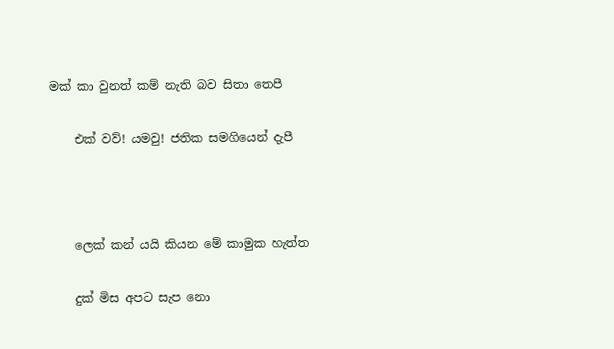මක් කා වුනත් කම් නැති බව සිතා තෙපී

    එක් වව්! යමවු! ජතික සමගියෙන් දැපී



    ලෙක් කන් යයි කියන මේ කාමුක හැත්ත

    දුක් මිස අපට සැප නො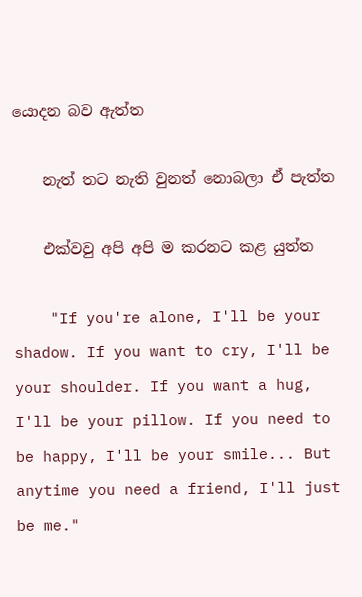යොදන බව ඇත්ත

    නැත් තට නැති වුනත් නොබලා ඒ පැත්ත

    එක්වවු අපි අපි ම කරනට කළ යුත්ත

    "If you're alone, I'll be your shadow. If you want to cry, I'll be your shoulder. If you want a hug, I'll be your pillow. If you need to be happy, I'll be your smile... But anytime you need a friend, I'll just be me."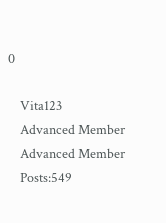0

    Vita123
    Advanced Member
    Advanced Member
    Posts:549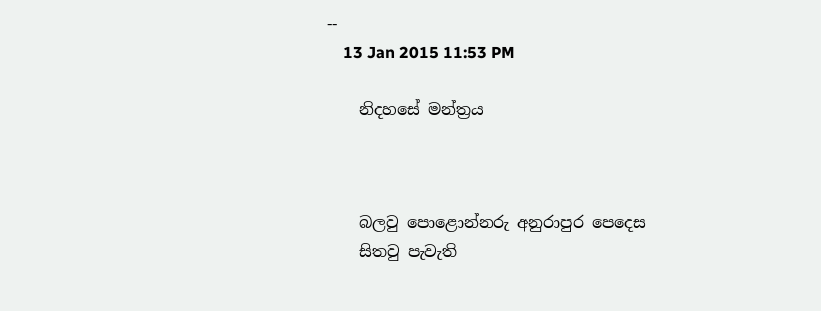--
    13 Jan 2015 11:53 PM

    නිදහසේ මන්ත්‍රය



    බලවු පොළොන්නරු අනුරාපුර පෙදෙස
    සිතවු පැවැති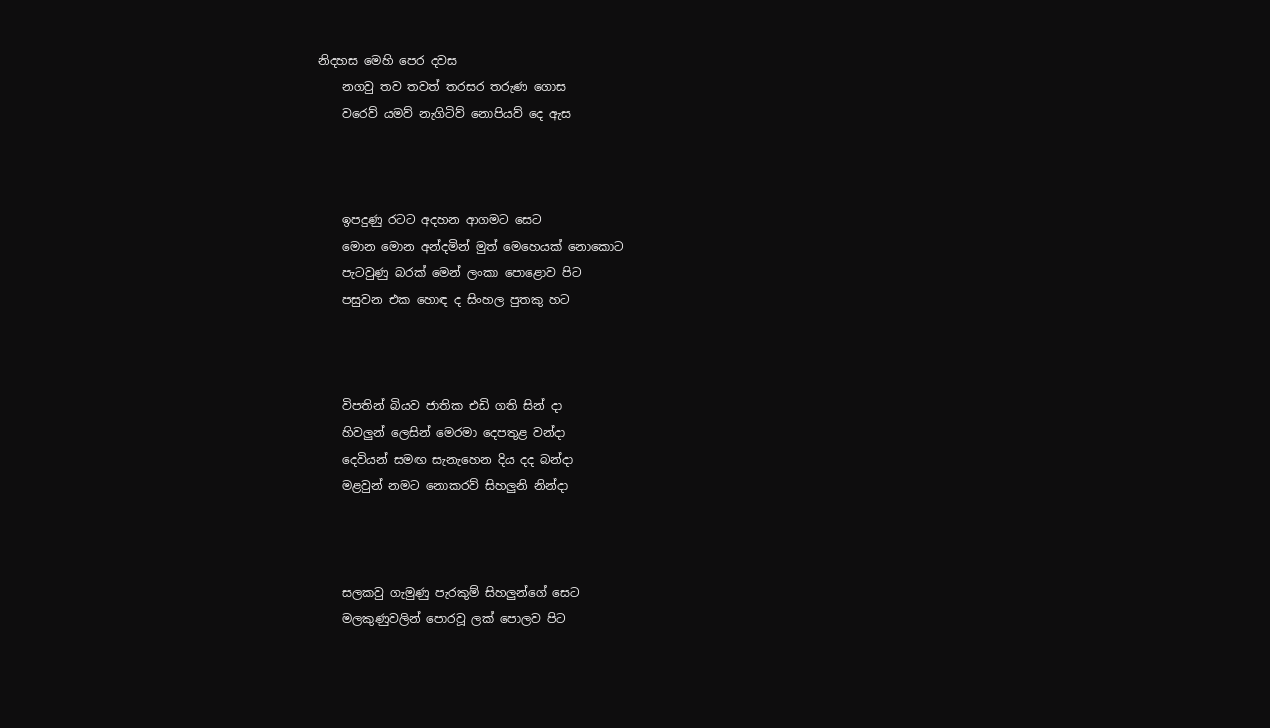නිදහස මෙහි පෙර දවස
    නගවු තව තවත් තරසර තරුණ ගොස
    වරෙව් යමව් නැගිටිව් නොපියව් දෙ ඇස



    ඉපදුණු රටට අදහන ආගමට සෙට
    මොන මොන අන්දමින් මුත් මෙහෙයක් නොකොට
    පැටවුණු බරක් මෙන් ලංකා පොළොව පිට
    පසුවන එක හොඳ ද සිංහල පුතකු හට



    විපතින් බියව ජාතික එඩි ගති සින් දා
    හිවලුන් ලෙසින් මෙරමා දෙපතුළ වන්දා
    දෙවියන් සමඟ සැනැහෙන දිය දද බන්දා
    මළවුන් නමට නොකරව් සිහලුනි නින්දා



    සලකවු ගැමුණු පැරකුම් සිහලුන්ගේ සෙට
    මලකුණුවලින් පොරවූ ලක් පොලව පිට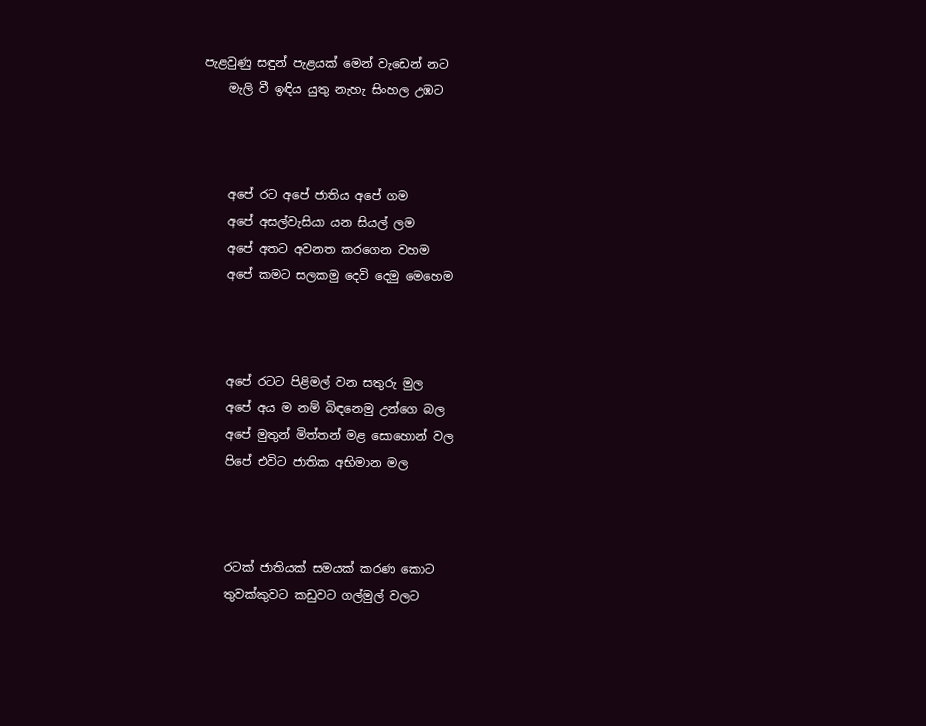පැළවුණු සඳුන් පැළයක් මෙන් වැඩෙන් නට
    මැලි වී ඉඳිය යුතු නැහැ සිංහල උඹට



    අපේ රට අපේ ජාතිය අපේ ගම
    අපේ අසල්වැසියා යන සියල් ලම
    අපේ අතට අවනත කරගෙන වහම
    අපේ කමට සලකමු දෙවි දෙමු මෙහෙම



    අපේ රටට පිළිමල් වන සතුරු මුල
    අපේ අය ම නම් බිඳනෙමු උන්ගෙ බල
    අපේ මුතුන් මිත්තන් මළ සොහොන් වල
    පිපේ එවිට ජාතික අභිමාන මල



    රටක් ජාතියක් සමයක් කරණ කොට
    තුවක්කුවට කඩුවට ගල්මුල් වලට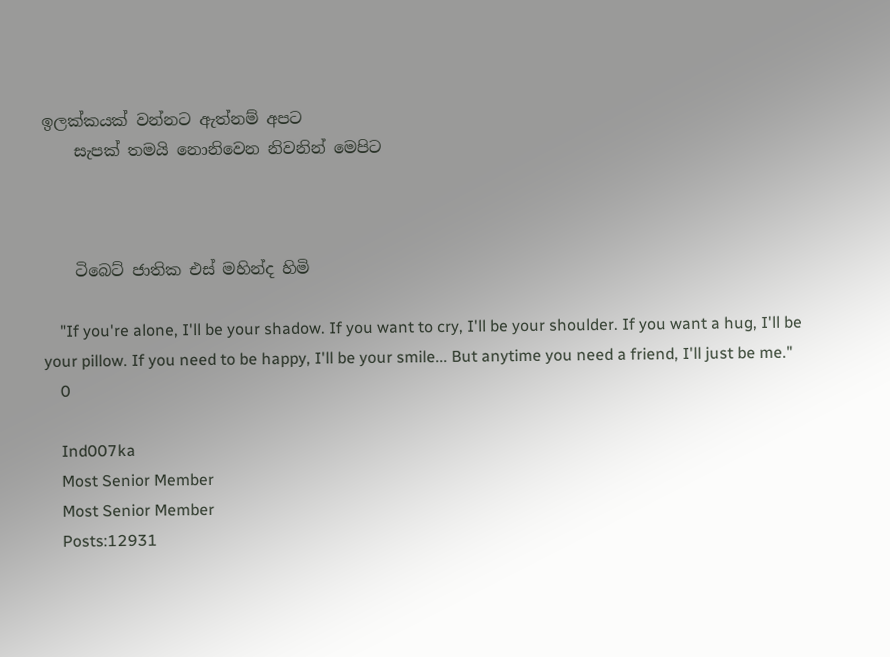ඉලක්කයක් වන්නට ඇත්නම් අපට
    සැපක් තමයි නොනිවෙන නිවනින් මෙපිට



    ටිබෙට් ජාතික එස් මහින්ද හිමි

    "If you're alone, I'll be your shadow. If you want to cry, I'll be your shoulder. If you want a hug, I'll be your pillow. If you need to be happy, I'll be your smile... But anytime you need a friend, I'll just be me."
    0

    Ind007ka
    Most Senior Member
    Most Senior Member
    Posts:12931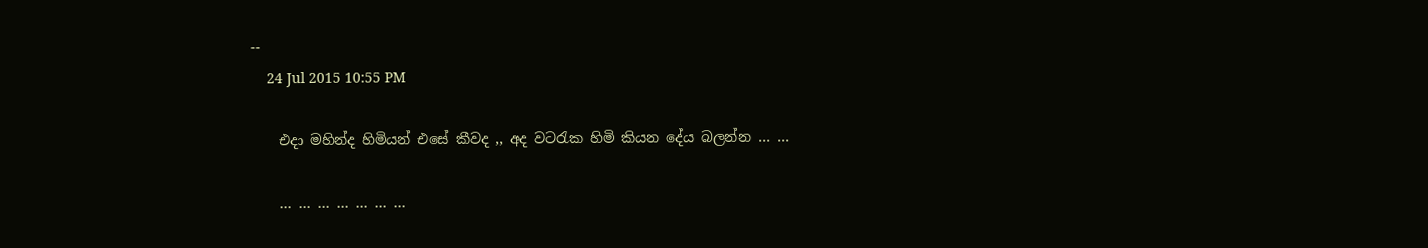--
    24 Jul 2015 10:55 PM

    එදා මහින්ද හිමියන් එසේ කීවද ,, අද වටරැක හිමි කියන දේය බලන්න … …

    … … … … … … …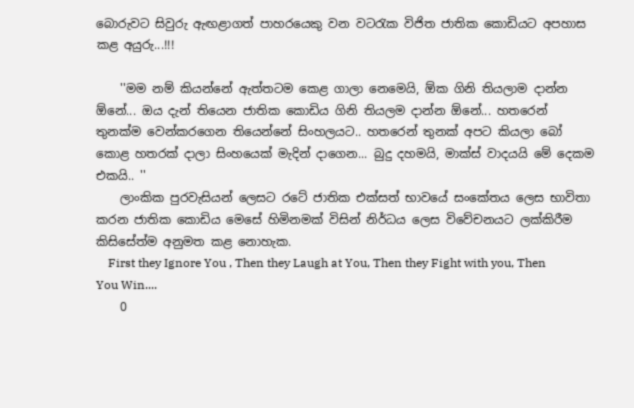බොරුවට සිවුරු ඇඟළාගත් පාහරයෙකු වන වටරැක විජිත ජාතික කොඩියට අපහාස කළ අයුරු...!!!

    ''මම නම් කියන්නේ ඇත්තටම කෙළ ගාලා නෙමෙයි, ඕක ගිනි තියලාම දාන්න ඕනේ... ඔය දැන් තියෙන ජාතික කොඩිය ගිනි තියලම දාන්න ඕනේ... හතරෙන් තුනක්ම වෙන්කරගෙන තියෙන්නේ සිංහලයට.. හතරෙන් තුනක් අපට කියලා බෝ කොළ හතරක් දාලා සිංහයෙක් මැදින් දාගෙන... බුදු දහමයි, මාක්ස් වාදයයි මේ දෙකම එකයි.. ''
    ලාංකික පුරවැසියන් ලෙසට රටේ ජාතික එක්සත් භාවයේ සංකේතය ලෙස භාවිතා කරන ජාතික කොඩිය මෙසේ හිමිනමක් විසින් නිර්ධය ලෙස විවේචනයට ලක්කිරීම කිසිසේත්ම අනුමත කළ නොහැක.
    First they Ignore You , Then they Laugh at You, Then they Fight with you, Then You Win....
    0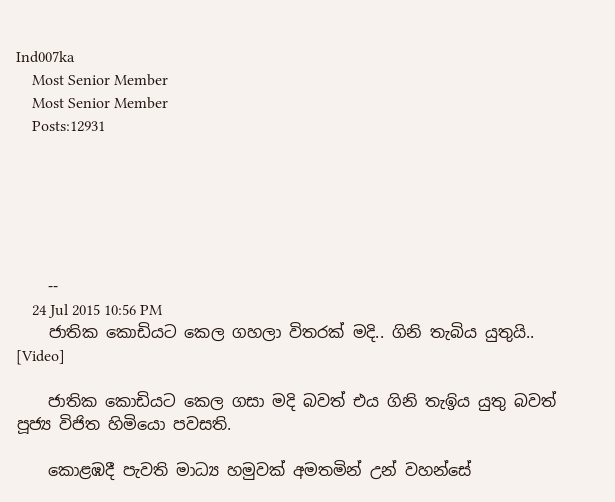Ind007ka
    Most Senior Member
    Most Senior Member
    Posts:12931






    --
    24 Jul 2015 10:56 PM
    ජාතික කොඩියට කෙල ගහලා විතරක් මදි.. ගිනි තැබිය යුතුයි.. [Video]

    ජාතික කොඩියට කෙල ගසා මදි බවත් එය ගිනි තැඉිය යුතු බවත් පූජ්‍ය විජිත හිමියො පවසති.

    කොළඹදී පැවති මාධ්‍ය හමුවක් අමතමින් උන් වහන්සේ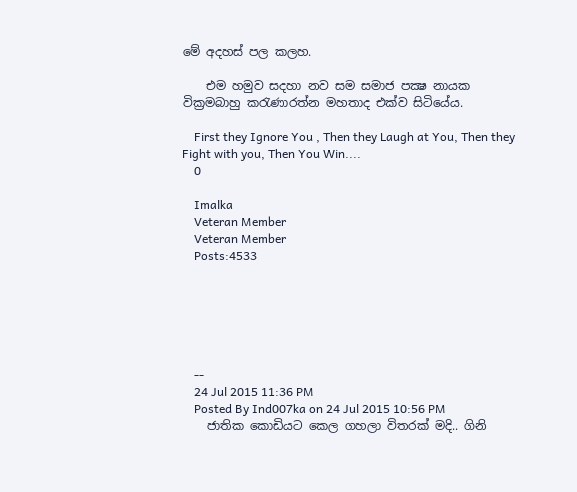මේ අදහස් පල කලහ.

    එම හමුව සදහා නව සම සමාජ පක්‍ෂ නායක වික්‍රමබාහු කරැණාරත්න මහතාද එක්ව සිටියේය.

    First they Ignore You , Then they Laugh at You, Then they Fight with you, Then You Win....
    0

    Imalka
    Veteran Member
    Veteran Member
    Posts:4533






    --
    24 Jul 2015 11:36 PM
    Posted By Ind007ka on 24 Jul 2015 10:56 PM
    ජාතික කොඩියට කෙල ගහලා විතරක් මදි.. ගිනි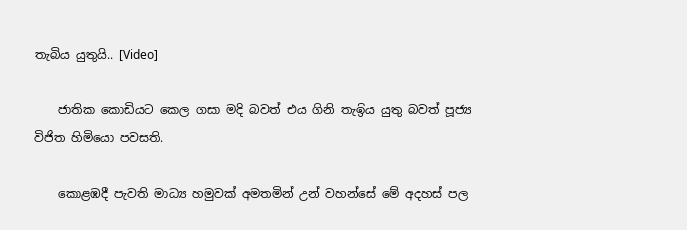තැබිය යුතුයි.. [Video]

    ජාතික කොඩියට කෙල ගසා මදි බවත් එය ගිනි තැඉිය යුතු බවත් පූජ්‍ය විජිත හිමියො පවසති.

    කොළඹදී පැවති මාධ්‍ය හමුවක් අමතමින් උන් වහන්සේ මේ අදහස් පල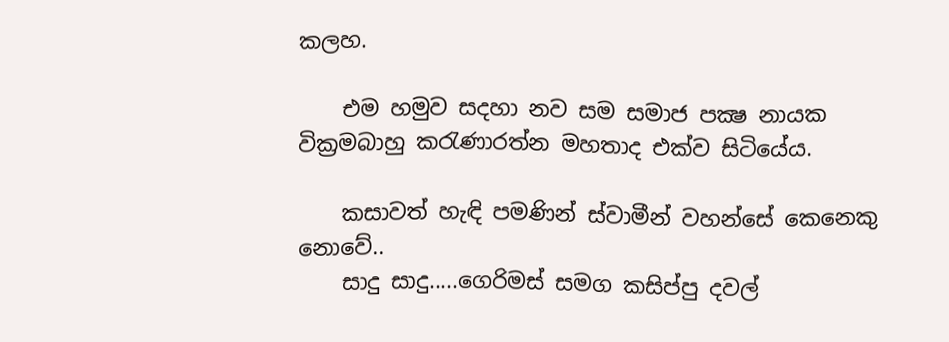කලහ.

    එම හමුව සදහා නව සම සමාජ පක්‍ෂ නායක වික්‍රමබාහු කරැණාරත්න මහතාද එක්ව සිටියේය.

    කසාවත් හැඳි පමණින් ස්වාමීන් වහන්සේ කෙනෙකු නොවේ..
    සාදු සාදු.....ගෙරිමස් සමග කසිප්පු දවල්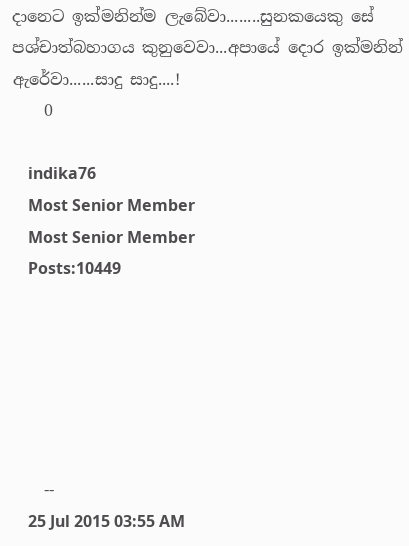දානෙට ඉක්මනින්ම ලැබේවා........සුනකයෙකු සේ පශ්චාත්බහාගය කුනුවෙවා...අපායේ දොර ඉක්මනින් ඇරේවා......සාදු සාදු....!
    0

    indika76
    Most Senior Member
    Most Senior Member
    Posts:10449






    --
    25 Jul 2015 03:55 AM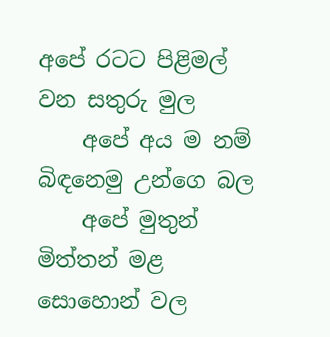අපේ රටට පිළිමල් වන සතුරු මුල
    අපේ අය ම නම් බිඳනෙමු උන්ගෙ බල
    අපේ මුතුන් මිත්තන් මළ සොහොන් වල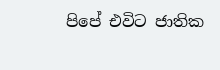පිපේ එවිට ජාතික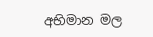අභිමාන මල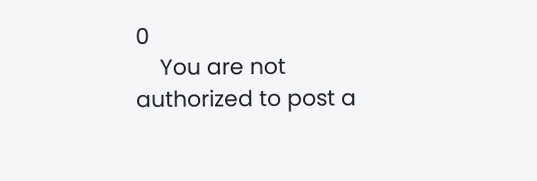0
    You are not authorized to post a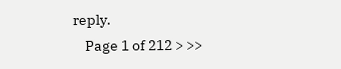reply.
    Page 1 of 212 > >>